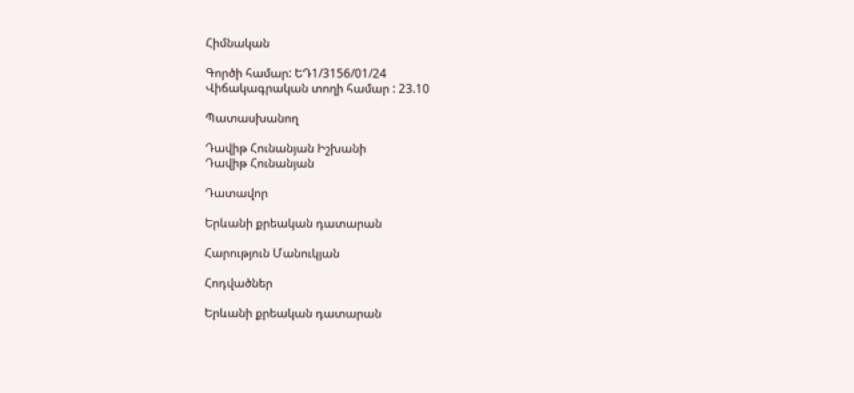Հիմնական

Գործի համար: ԵԴ1/3156/01/24
Վիճակագրական տողի համար : 23.10

Պատասխանող

Դավիթ Հունանյան Իշխանի
Դավիթ Հունանյան

Դատավոր

Երևանի քրեական դատարան

Հարություն Մանուկյան

Հոդվածներ

Երևանի քրեական դատարան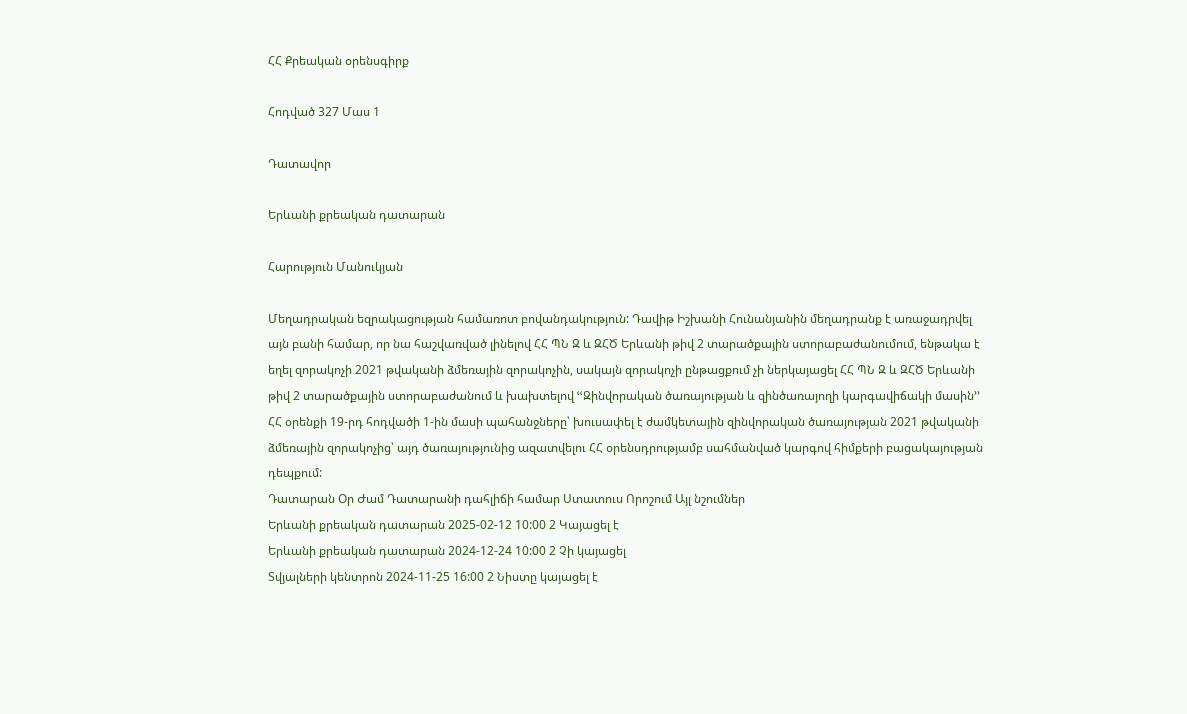ՀՀ Քրեական օրենսգիրք

Հոդված 327 Մաս 1

Դատավոր

Երևանի քրեական դատարան

Հարություն Մանուկյան

Մեղադրական եզրակացության համառոտ բովանդակություն: Դավիթ Իշխանի Հունանյանին մեղադրանք է առաջադրվել այն բանի համար, որ նա հաշվառված լինելով ՀՀ ՊՆ Զ և ԶՀԾ Երևանի թիվ 2 տարածքային ստորաբաժանումում, ենթակա է եղել զորակոչի 2021 թվականի ձմեռային զորակոչին, սակայն զորակոչի ընթացքում չի ներկայացել ՀՀ ՊՆ Զ և ԶՀԾ Երևանի թիվ 2 տարածքային ստորաբաժանում և խախտելով ՙՙԶինվորական ծառայության և զինծառայողի կարգավիճակի մասին՚՚ ՀՀ օրենքի 19-րդ հոդվածի 1-ին մասի պահանջները՝ խուսափել է ժամկետային զինվորական ծառայության 2021 թվականի ձմեռային զորակոչից՝ այդ ծառայությունից ազատվելու ՀՀ օրենսդրությամբ սահմանված կարգով հիմքերի բացակայության դեպքում:
Դատարան Օր Ժամ Դատարանի դահլիճի համար Ստատուս Որոշում Այլ նշումներ
Երևանի քրեական դատարան 2025-02-12 10:00 2 Կայացել է
Երևանի քրեական դատարան 2024-12-24 10:00 2 Չի կայացել
Տվյալների կենտրոն 2024-11-25 16:00 2 Նիստը կայացել է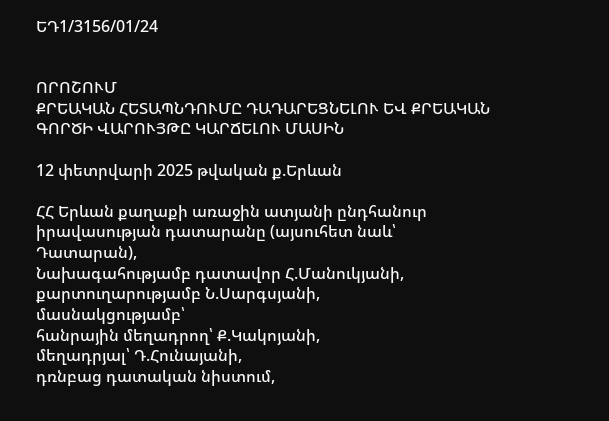ԵԴ1/3156/01/24


ՈՐՈՇՈՒՄ
ՔՐԵԱԿԱՆ ՀԵՏԱՊՆԴՈՒՄԸ ԴԱԴԱՐԵՑՆԵԼՈՒ ԵՎ ՔՐԵԱԿԱՆ ԳՈՐԾԻ ՎԱՐՈՒՅԹԸ ԿԱՐՃԵԼՈՒ ՄԱՍԻՆ

12 փետրվարի 2025 թվական ք.Երևան

ՀՀ Երևան քաղաքի առաջին ատյանի ընդհանուր իրավասության դատարանը (այսուհետ նաև՝ Դատարան),
Նախագահությամբ դատավոր Հ.Մանուկյանի,
քարտուղարությամբ Ն.Սարգսյանի,
մասնակցությամբ՝
հանրային մեղադրող՝ Ք.Կակոյանի,
մեղադրյալ՝ Դ.Հունայանի,
դռնբաց դատական նիստում,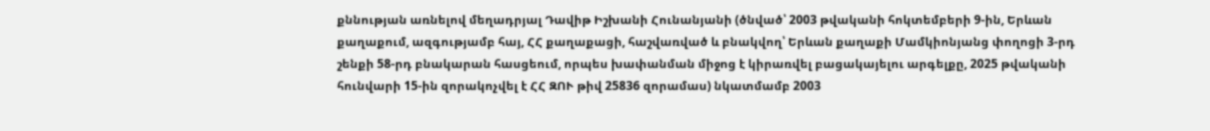քննության առնելով մեղադրյալ Դավիթ Իշխանի Հունանյանի (ծնված՝ 2003 թվականի հոկտեմբերի 9-ին, Երևան քաղաքում, ազգությամբ հայ, ՀՀ քաղաքացի, հաշվառված և բնակվող՝ Երևան քաղաքի Մամկիոնյանց փողոցի 3-րդ շենքի 58-րդ բնակարան հասցեում, որպես խափանման միջոց է կիրառվել բացակայելու արգելքը, 2025 թվականի հունվարի 15-ին զորակոչվել է ՀՀ ԶՈՒ թիվ 25836 զորամաս) նկատմամբ 2003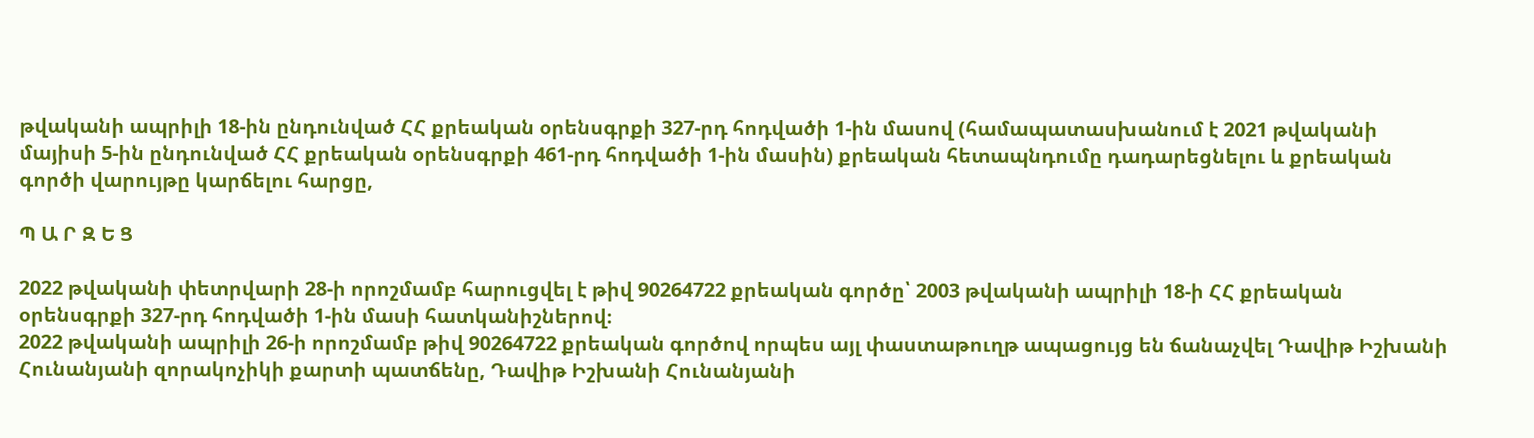թվականի ապրիլի 18-ին ընդունված ՀՀ քրեական օրենսգրքի 327-րդ հոդվածի 1-ին մասով (համապատասխանում է 2021 թվականի մայիսի 5-ին ընդունված ՀՀ քրեական օրենսգրքի 461-րդ հոդվածի 1-ին մասին) քրեական հետապնդումը դադարեցնելու և քրեական գործի վարույթը կարճելու հարցը,

Պ Ա Ր Զ Ե Ց

2022 թվականի փետրվարի 28-ի որոշմամբ հարուցվել է թիվ 90264722 քրեական գործը՝ 2003 թվականի ապրիլի 18-ի ՀՀ քրեական օրենսգրքի 327-րդ հոդվածի 1-ին մասի հատկանիշներով։
2022 թվականի ապրիլի 26-ի որոշմամբ թիվ 90264722 քրեական գործով որպես այլ փաստաթուղթ ապացույց են ճանաչվել Դավիթ Իշխանի Հունանյանի զորակոչիկի քարտի պատճենը, Դավիթ Իշխանի Հունանյանի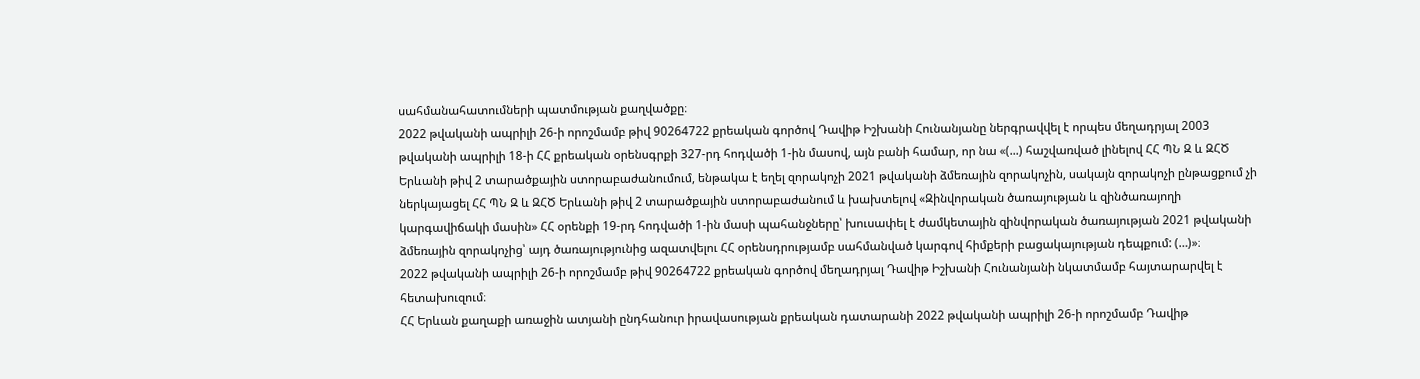սահմանահատումների պատմության քաղվածքը։
2022 թվականի ապրիլի 26-ի որոշմամբ թիվ 90264722 քրեական գործով Դավիթ Իշխանի Հունանյանը ներգրավվել է որպես մեղադրյալ 2003 թվականի ապրիլի 18-ի ՀՀ քրեական օրենսգրքի 327-րդ հոդվածի 1-ին մասով, այն բանի համար, որ նա «(...) հաշվառված լինելով ՀՀ ՊՆ Զ և ԶՀԾ Երևանի թիվ 2 տարածքային ստորաբաժանումում, ենթակա է եղել զորակոչի 2021 թվականի ձմեռային զորակոչին, սակայն զորակոչի ընթացքում չի ներկայացել ՀՀ ՊՆ Զ և ԶՀԾ Երևանի թիվ 2 տարածքային ստորաբաժանում և խախտելով «Զինվորական ծառայության և զինծառայողի կարգավիճակի մասին» ՀՀ օրենքի 19-րդ հոդվածի 1-ին մասի պահանջները՝ խուսափել է ժամկետային զինվորական ծառայության 2021 թվականի ձմեռային զորակոչից՝ այդ ծառայությունից ազատվելու ՀՀ օրենսդրությամբ սահմանված կարգով հիմքերի բացակայության դեպքում: (…)»։
2022 թվականի ապրիլի 26-ի որոշմամբ թիվ 90264722 քրեական գործով մեղադրյալ Դավիթ Իշխանի Հունանյանի նկատմամբ հայտարարվել է հետախուզում։
ՀՀ Երևան քաղաքի առաջին ատյանի ընդհանուր իրավասության քրեական դատարանի 2022 թվականի ապրիլի 26-ի որոշմամբ Դավիթ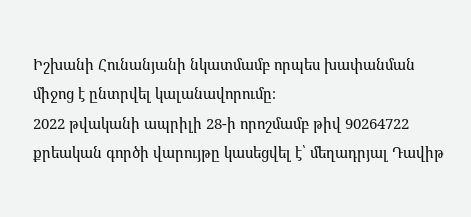Իշխանի Հունանյանի նկատմամբ որպես խափանման միջոց է ընտրվել կալանավորումը։
2022 թվականի ապրիլի 28-ի որոշմամբ թիվ 90264722 քրեական գործի վարույթը կասեցվել է՝ մեղադրյալ Դավիթ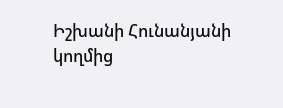Իշխանի Հունանյանի կողմից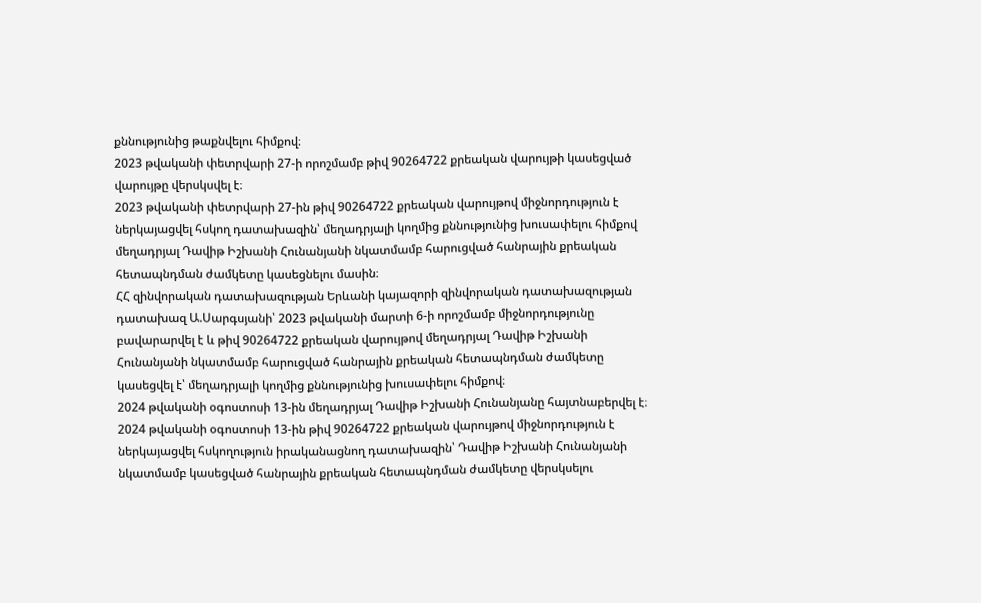քննությունից թաքնվելու հիմքով։
2023 թվականի փետրվարի 27-ի որոշմամբ թիվ 90264722 քրեական վարույթի կասեցված վարույթը վերսկսվել է։
2023 թվականի փետրվարի 27-ին թիվ 90264722 քրեական վարույթով միջնորդություն է ներկայացվել հսկող դատախազին՝ մեղադրյալի կողմից քննությունից խուսափելու հիմքով մեղադրյալ Դավիթ Իշխանի Հունանյանի նկատմամբ հարուցված հանրային քրեական հետապնդման ժամկետը կասեցնելու մասին։
ՀՀ զինվորական դատախազության Երևանի կայազորի զինվորական դատախազության դատախազ Ա.Սարգսյանի՝ 2023 թվականի մարտի 6-ի որոշմամբ միջնորդությունը բավարարվել է և թիվ 90264722 քրեական վարույթով մեղադրյալ Դավիթ Իշխանի Հունանյանի նկատմամբ հարուցված հանրային քրեական հետապնդման ժամկետը կասեցվել է՝ մեղադրյալի կողմից քննությունից խուսափելու հիմքով։
2024 թվականի օգոստոսի 13-ին մեղադրյալ Դավիթ Իշխանի Հունանյանը հայտնաբերվել է։
2024 թվականի օգոստոսի 13-ին թիվ 90264722 քրեական վարույթով միջնորդություն է ներկայացվել հսկողություն իրականացնող դատախազին՝ Դավիթ Իշխանի Հունանյանի նկատմամբ կասեցված հանրային քրեական հետապնդման ժամկետը վերսկսելու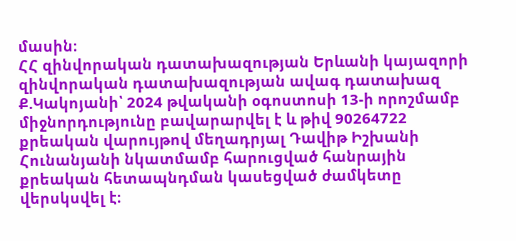մասին։
ՀՀ զինվորական դատախազության Երևանի կայազորի զինվորական դատախազության ավագ դատախազ Ք.Կակոյանի՝ 2024 թվականի օգոստոսի 13-ի որոշմամբ միջնորդությունը բավարարվել է և թիվ 90264722 քրեական վարույթով մեղադրյալ Դավիթ Իշխանի Հունանյանի նկատմամբ հարուցված հանրային քրեական հետապնդման կասեցված ժամկետը վերսկսվել է։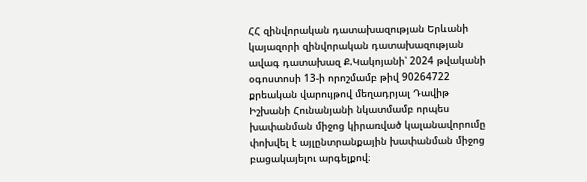ՀՀ զինվորական դատախազության Երևանի կայազորի զինվորական դատախազության ավագ դատախազ Ք.Կակոյանի՝ 2024 թվականի օգոստոսի 13-ի որոշմամբ թիվ 90264722 քրեական վարույթով մեղադրյալ Դավիթ Իշխանի Հունանյանի նկատմամբ որպես խափանման միջոց կիրառված կալանավորումը փոխվել է այլընտրանքային խափանման միջոց բացակայելու արգելքով։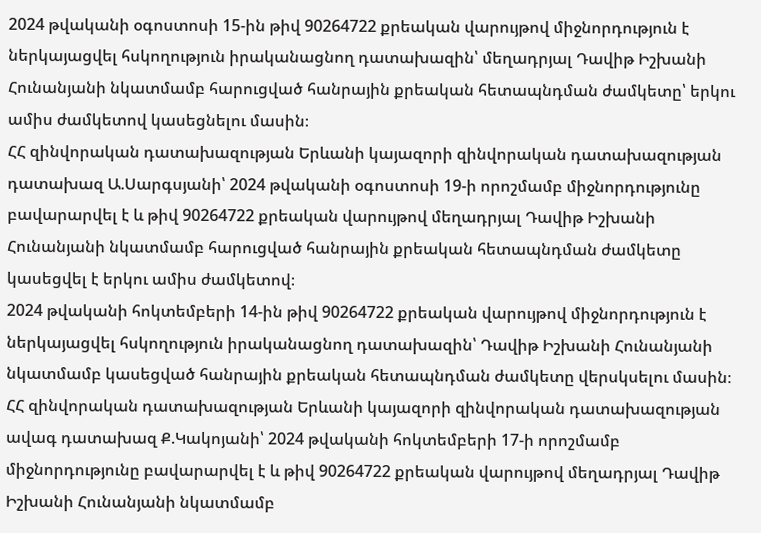2024 թվականի օգոստոսի 15-ին թիվ 90264722 քրեական վարույթով միջնորդություն է ներկայացվել հսկողություն իրականացնող դատախազին՝ մեղադրյալ Դավիթ Իշխանի Հունանյանի նկատմամբ հարուցված հանրային քրեական հետապնդման ժամկետը՝ երկու ամիս ժամկետով կասեցնելու մասին։
ՀՀ զինվորական դատախազության Երևանի կայազորի զինվորական դատախազության դատախազ Ա.Սարգսյանի՝ 2024 թվականի օգոստոսի 19-ի որոշմամբ միջնորդությունը բավարարվել է և թիվ 90264722 քրեական վարույթով մեղադրյալ Դավիթ Իշխանի Հունանյանի նկատմամբ հարուցված հանրային քրեական հետապնդման ժամկետը կասեցվել է երկու ամիս ժամկետով։
2024 թվականի հոկտեմբերի 14-ին թիվ 90264722 քրեական վարույթով միջնորդություն է ներկայացվել հսկողություն իրականացնող դատախազին՝ Դավիթ Իշխանի Հունանյանի նկատմամբ կասեցված հանրային քրեական հետապնդման ժամկետը վերսկսելու մասին։
ՀՀ զինվորական դատախազության Երևանի կայազորի զինվորական դատախազության ավագ դատախազ Ք.Կակոյանի՝ 2024 թվականի հոկտեմբերի 17-ի որոշմամբ միջնորդությունը բավարարվել է և թիվ 90264722 քրեական վարույթով մեղադրյալ Դավիթ Իշխանի Հունանյանի նկատմամբ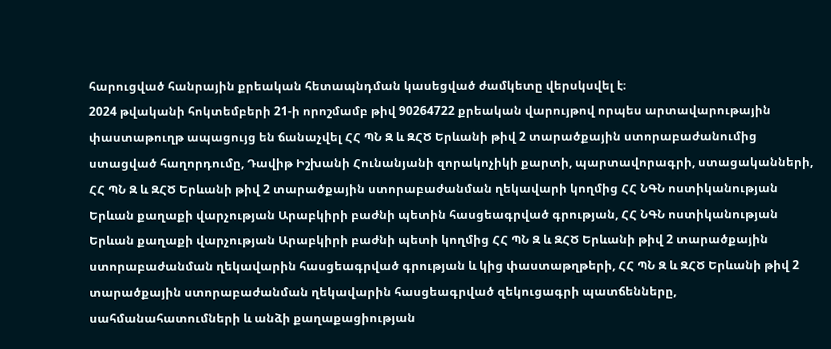հարուցված հանրային քրեական հետապնդման կասեցված ժամկետը վերսկսվել է։
2024 թվականի հոկտեմբերի 21-ի որոշմամբ թիվ 90264722 քրեական վարույթով որպես արտավարութային փաստաթուղթ ապացույց են ճանաչվել ՀՀ ՊՆ Զ և ԶՀԾ Երևանի թիվ 2 տարածքային ստորաբաժանումից ստացված հաղորդումը, Դավիթ Իշխանի Հունանյանի զորակոչիկի քարտի, պարտավորագրի, ստացականների, ՀՀ ՊՆ Զ և ԶՀԾ Երևանի թիվ 2 տարածքային ստորաբաժանման ղեկավարի կողմից ՀՀ ՆԳՆ ոստիկանության Երևան քաղաքի վարչության Արաբկիրի բաժնի պետին հասցեագրված գրության, ՀՀ ՆԳՆ ոստիկանության Երևան քաղաքի վարչության Արաբկիրի բաժնի պետի կողմից ՀՀ ՊՆ Զ և ԶՀԾ Երևանի թիվ 2 տարածքային ստորաբաժանման ղեկավարին հասցեագրված գրության և կից փաստաթղթերի, ՀՀ ՊՆ Զ և ԶՀԾ Երևանի թիվ 2 տարածքային ստորաբաժանման ղեկավարին հասցեագրված զեկուցագրի պատճենները, սահմանահատումների և անձի քաղաքացիության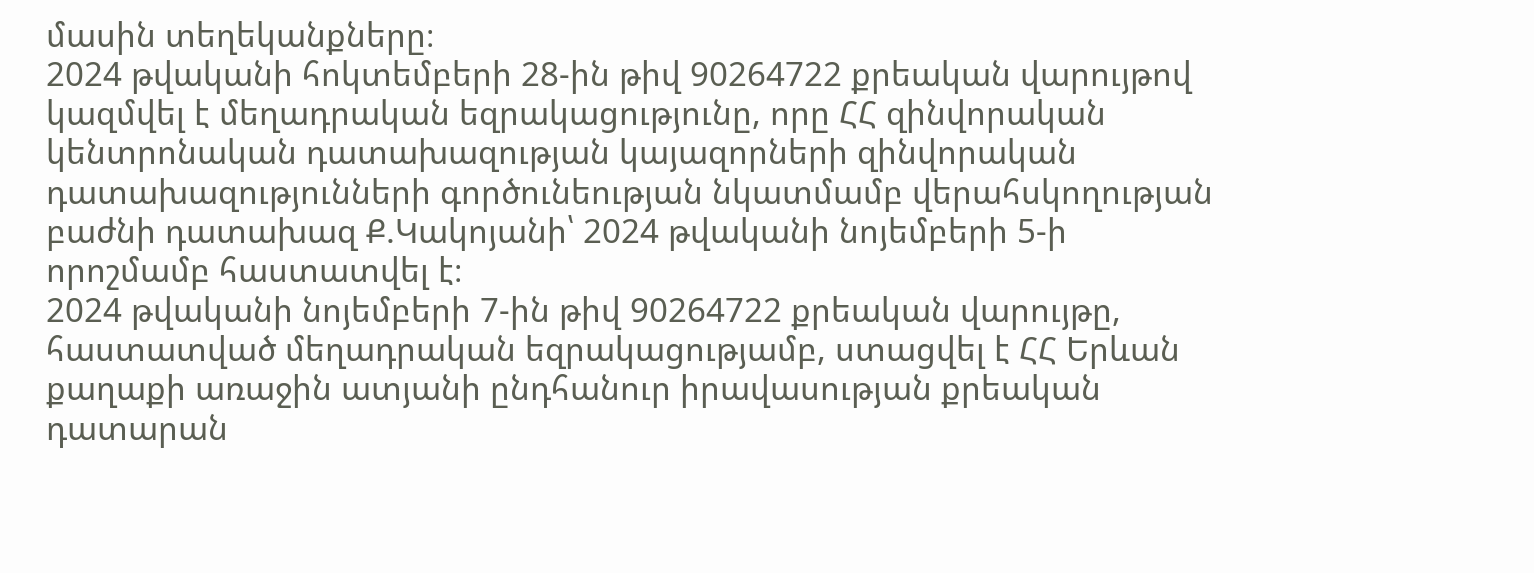մասին տեղեկանքները։
2024 թվականի հոկտեմբերի 28-ին թիվ 90264722 քրեական վարույթով կազմվել է մեղադրական եզրակացությունը, որը ՀՀ զինվորական կենտրոնական դատախազության կայազորների զինվորական դատախազությունների գործունեության նկատմամբ վերահսկողության բաժնի դատախազ Ք.Կակոյանի՝ 2024 թվականի նոյեմբերի 5-ի որոշմամբ հաստատվել է։
2024 թվականի նոյեմբերի 7-ին թիվ 90264722 քրեական վարույթը, հաստատված մեղադրական եզրակացությամբ, ստացվել է ՀՀ Երևան քաղաքի առաջին ատյանի ընդհանուր իրավասության քրեական դատարան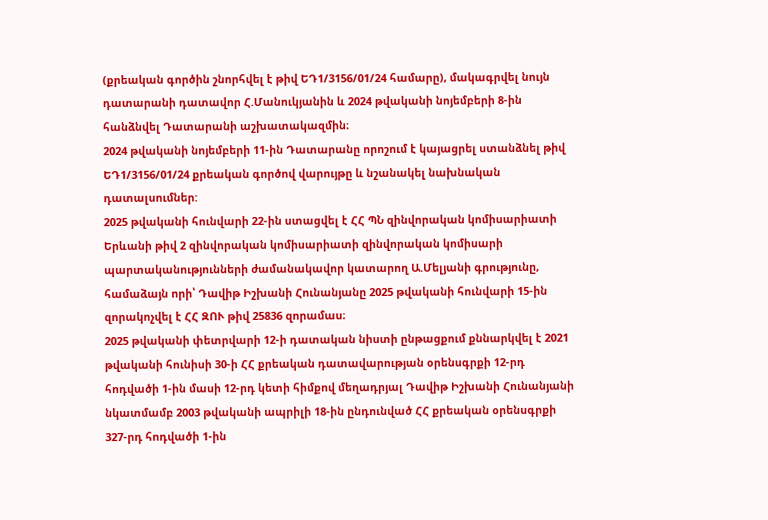(քրեական գործին շնորհվել է թիվ ԵԴ1/3156/01/24 համարը), մակագրվել նույն դատարանի դատավոր Հ.Մանուկյանին և 2024 թվականի նոյեմբերի 8-ին հանձնվել Դատարանի աշխատակազմին։
2024 թվականի նոյեմբերի 11-ին Դատարանը որոշում է կայացրել ստանձնել թիվ ԵԴ1/3156/01/24 քրեական գործով վարույթը և նշանակել նախնական դատալսումներ:
2025 թվականի հունվարի 22-ին ստացվել է ՀՀ ՊՆ զինվորական կոմիսարիատի Երևանի թիվ 2 զինվորական կոմիսարիատի զինվորական կոմիսարի պարտականությունների ժամանակավոր կատարող Ա.Մելյանի գրությունը, համաձայն որի՝ Դավիթ Իշխանի Հունանյանը 2025 թվականի հունվարի 15-ին զորակոչվել է ՀՀ ԶՈՒ թիվ 25836 զորամաս։
2025 թվականի փետրվարի 12-ի դատական նիստի ընթացքում քննարկվել է 2021 թվականի հունիսի 30-ի ՀՀ քրեական դատավարության օրենսգրքի 12-րդ հոդվածի 1-ին մասի 12-րդ կետի հիմքով մեղադրյալ Դավիթ Իշխանի Հունանյանի նկատմամբ 2003 թվականի ապրիլի 18-ին ընդունված ՀՀ քրեական օրենսգրքի 327-րդ հոդվածի 1-ին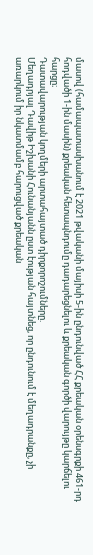մասով (համապատասխանում է 2021 թվականի մայիսի 5-ին ընդունված ՀՀ քրեական օրենսգրքի 461-րդ հոդվածի 1-ին մասին) քրեական հետապնդումը դադարեցնելու և քրեական գործի վարույթը կարճելու հարցը։
Դատավարության կողմերի արտահայտած դիրքորոշումները.
Մեղադրյալ Դավիթ Իշխանի Հունանյանն ըստ էության հայտնեց, որ ընդունում է մեղադրանքը, չի առարկում իր նկատմամբ հարուցված քրեական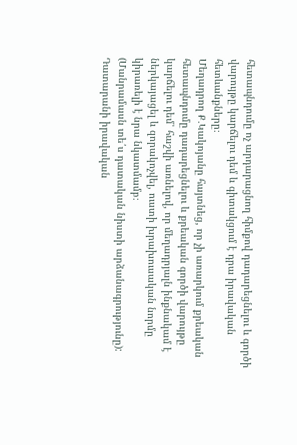հետապնդումը ոչ արդարացնող հիմքով դադարեցնելու և գործի վարույթը կարճելու դեմ և գիտակցում է դրա իրավական հետևանքները։
Մեղադրող Ք․Կակոյանը հայտնեց, որ չի առարկում քրեական հետապնդումը դադարեցնելու և քրեական գործի վարույթը կարճելու դեմ՝ հաշվի առնելով, որ մեղադրյալն ինքնակամ է ներկայացել և զորակոչվել, ուստի խրախուսական նորմը կիրառելի է նրա նկատմամբ։
(Մանրամասն տե՛ս դատական նիստի արձանագրությունը):
Դատարանի իրավական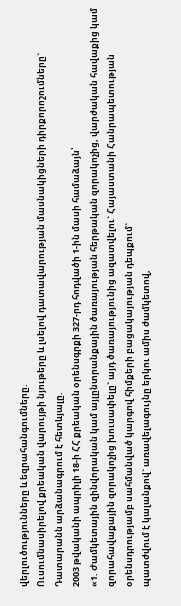վերլուծությունները և եզրահանգումները.
Ուսումնասիրելով քրեական վարույթի նյութերը և լսելով դատավարության մասնակիցների դիրքորոշումները` Դատարանն արձանագրում է հետևյալը.
2003 թվականի ապրիլի 18-ի ՀՀ քրեական օրենսգրքի 327-րդ հոդվածի 1-ին մասի համաձայն՝
«1. Ժամկետային զինվորական կամ այլընտրանքային ծառայության հերթական զորակոչից, վարժական հավաքից կամ զորահավաքային զորակոչից խուսափելը` այդ ծառայությունից ազատվելու` Հայաստանի Հանրապետության օրենսդրությամբ սահմանված կարգով հիմքերի բացակայության դեպքում`
պատժվում է կալանքով` առավելագույնը երկու ամիս ժամկետով,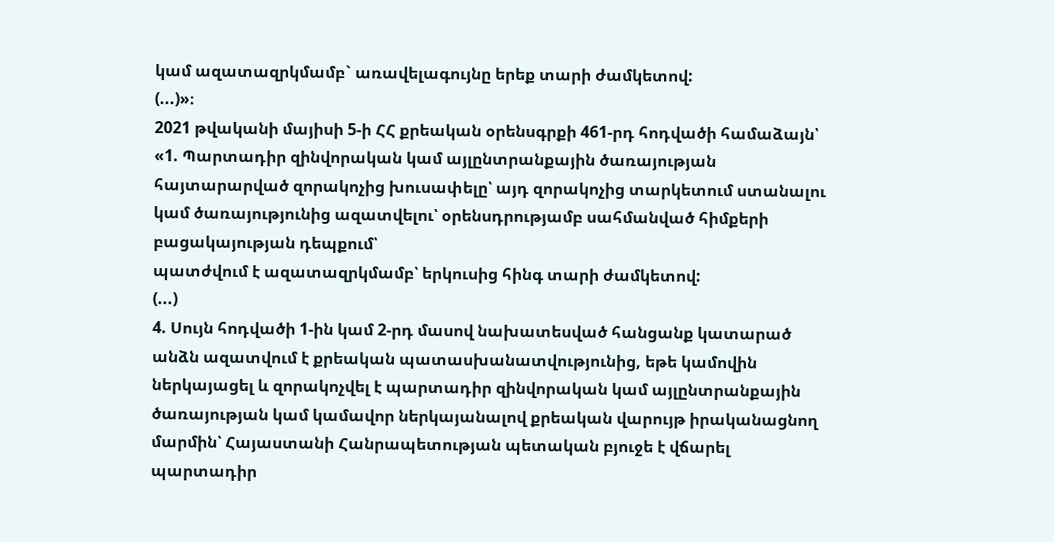կամ ազատազրկմամբ` առավելագույնը երեք տարի ժամկետով:
(...)»։
2021 թվականի մայիսի 5-ի ՀՀ քրեական օրենսգրքի 461-րդ հոդվածի համաձայն՝
«1. Պարտադիր զինվորական կամ այլընտրանքային ծառայության հայտարարված զորակոչից խուսափելը՝ այդ զորակոչից տարկետում ստանալու կամ ծառայությունից ազատվելու՝ օրենսդրությամբ սահմանված հիմքերի բացակայության դեպքում՝
պատժվում է ազատազրկմամբ՝ երկուսից հինգ տարի ժամկետով:
(...)
4. Սույն հոդվածի 1-ին կամ 2-րդ մասով նախատեսված հանցանք կատարած անձն ազատվում է քրեական պատասխանատվությունից, եթե կամովին ներկայացել և զորակոչվել է պարտադիր զինվորական կամ այլընտրանքային ծառայության կամ կամավոր ներկայանալով քրեական վարույթ իրականացնող մարմին՝ Հայաստանի Հանրապետության պետական բյուջե է վճարել պարտադիր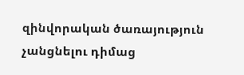զինվորական ծառայություն չանցնելու դիմաց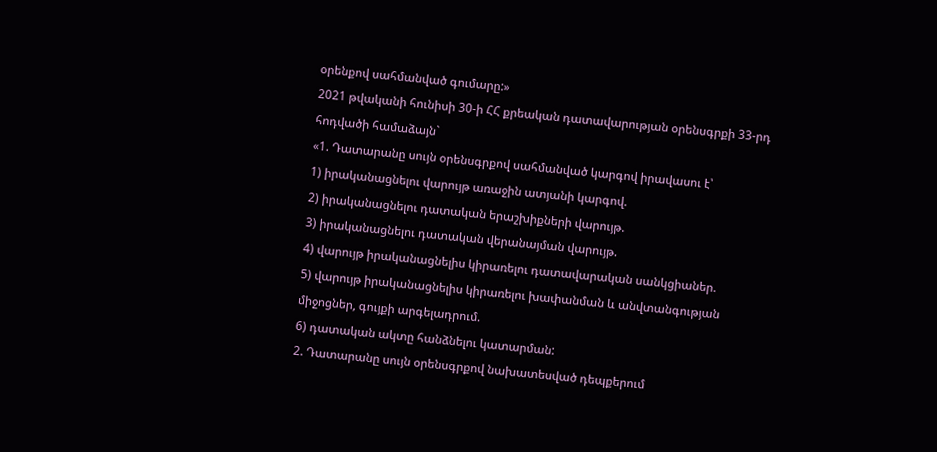օրենքով սահմանված գումարը:»
2021 թվականի հունիսի 30-ի ՀՀ քրեական դատավարության օրենսգրքի 33-րդ հոդվածի համաձայն`
«1. Դատարանը սույն օրենսգրքով սահմանված կարգով իրավասու է՝
1) իրականացնելու վարույթ առաջին ատյանի կարգով.
2) իրականացնելու դատական երաշխիքների վարույթ.
3) իրականացնելու դատական վերանայման վարույթ.
4) վարույթ իրականացնելիս կիրառելու դատավարական սանկցիաներ.
5) վարույթ իրականացնելիս կիրառելու խափանման և անվտանգության միջոցներ, գույքի արգելադրում.
6) դատական ակտը հանձնելու կատարման:
2. Դատարանը սույն օրենսգրքով նախատեսված դեպքերում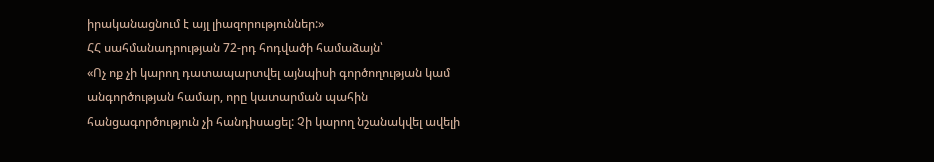իրականացնում է այլ լիազորություններ:»
ՀՀ սահմանադրության 72-րդ հոդվածի համաձայն՝
«Ոչ ոք չի կարող դատապարտվել այնպիսի գործողության կամ անգործության համար, որը կատարման պահին հանցագործություն չի հանդիսացել: Չի կարող նշանակվել ավելի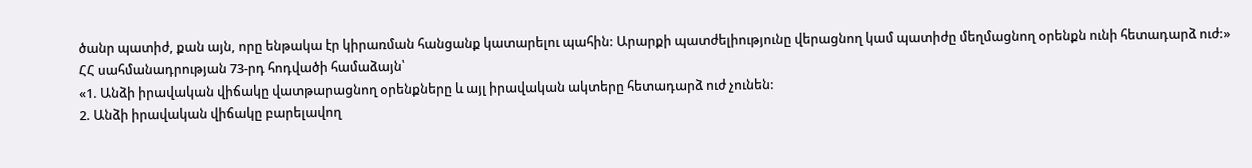ծանր պատիժ, քան այն, որը ենթակա էր կիրառման հանցանք կատարելու պահին: Արարքի պատժելիությունը վերացնող կամ պատիժը մեղմացնող օրենքն ունի հետադարձ ուժ:»
ՀՀ սահմանադրության 73-րդ հոդվածի համաձայն՝
«1. Անձի իրավական վիճակը վատթարացնող օրենքները և այլ իրավական ակտերը հետադարձ ուժ չունեն:
2. Անձի իրավական վիճակը բարելավող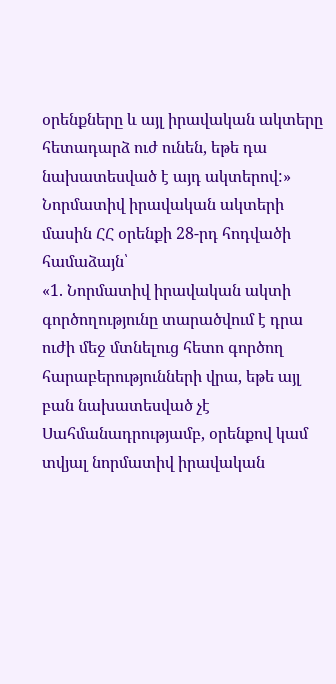օրենքները և այլ իրավական ակտերը հետադարձ ուժ ունեն, եթե դա նախատեսված է այդ ակտերով:»
Նորմատիվ իրավական ակտերի մասին ՀՀ օրենքի 28-րդ հոդվածի համաձայն՝
«1. Նորմատիվ իրավական ակտի գործողությունը տարածվում է դրա ուժի մեջ մտնելուց հետո գործող հարաբերությունների վրա, եթե այլ բան նախատեսված չէ Սահմանադրությամբ, օրենքով կամ տվյալ նորմատիվ իրավական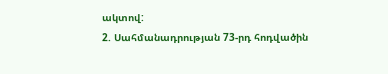ակտով:
2. Սահմանադրության 73-րդ հոդվածին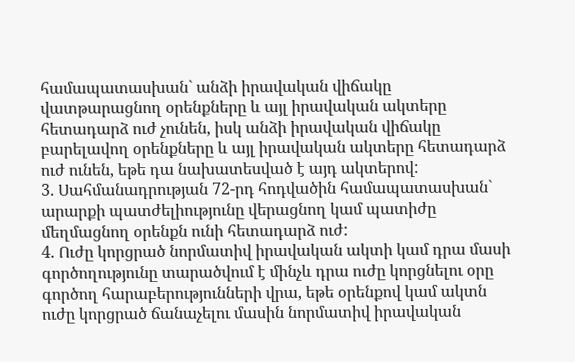համապատասխան` անձի իրավական վիճակը վատթարացնող օրենքները և այլ իրավական ակտերը հետադարձ ուժ չունեն, իսկ անձի իրավական վիճակը բարելավող օրենքները և այլ իրավական ակտերը հետադարձ ուժ ունեն, եթե դա նախատեսված է այդ ակտերով:
3. Սահմանադրության 72-րդ հոդվածին համապատասխան` արարքի պատժելիությունը վերացնող կամ պատիժը մեղմացնող օրենքն ունի հետադարձ ուժ:
4. Ուժը կորցրած նորմատիվ իրավական ակտի կամ դրա մասի գործողությունը տարածվում է մինչև դրա ուժը կորցնելու օրը գործող հարաբերությունների վրա, եթե օրենքով կամ ակտն ուժը կորցրած ճանաչելու մասին նորմատիվ իրավական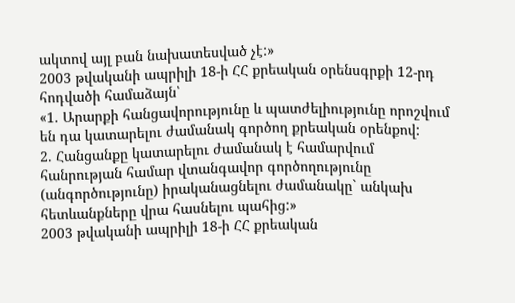ակտով այլ բան նախատեսված չէ:»
2003 թվականի ապրիլի 18-ի ՀՀ քրեական օրենսգրքի 12-րդ հոդվածի համաձայն՝
«1. Արարքի հանցավորությունը և պատժելիությունը որոշվում են դա կատարելու ժամանակ գործող քրեական օրենքով:
2. Հանցանքը կատարելու ժամանակ է համարվում հանրության համար վտանգավոր գործողությունը (անգործությունը) իրականացնելու ժամանակը` անկախ հետևանքները վրա հասնելու պահից:»
2003 թվականի ապրիլի 18-ի ՀՀ քրեական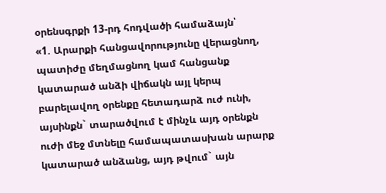օրենսգրքի 13-րդ հոդվածի համաձայն՝
«1. Արարքի հանցավորությունը վերացնող, պատիժը մեղմացնող կամ հանցանք կատարած անձի վիճակն այլ կերպ բարելավող օրենքը հետադարձ ուժ ունի, այսինքն` տարածվում է մինչև այդ օրենքն ուժի մեջ մտնելը համապատասխան արարք կատարած անձանց, այդ թվում` այն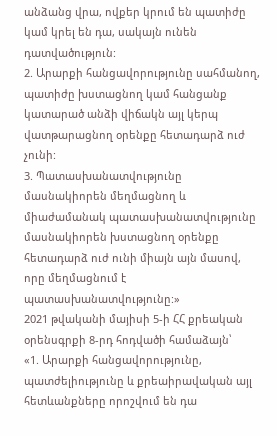անձանց վրա, ովքեր կրում են պատիժը կամ կրել են դա, սակայն ունեն դատվածություն:
2. Արարքի հանցավորությունը սահմանող, պատիժը խստացնող կամ հանցանք կատարած անձի վիճակն այլ կերպ վատթարացնող օրենքը հետադարձ ուժ չունի:
3. Պատասխանատվությունը մասնակիորեն մեղմացնող և միաժամանակ պատասխանատվությունը մասնակիորեն խստացնող օրենքը հետադարձ ուժ ունի միայն այն մասով, որը մեղմացնում է պատասխանատվությունը:»
2021 թվականի մայիսի 5-ի ՀՀ քրեական օրենսգրքի 8-րդ հոդվածի համաձայն՝
«1. Արարքի հանցավորությունը, պատժելիությունը և քրեաիրավական այլ հետևանքները որոշվում են դա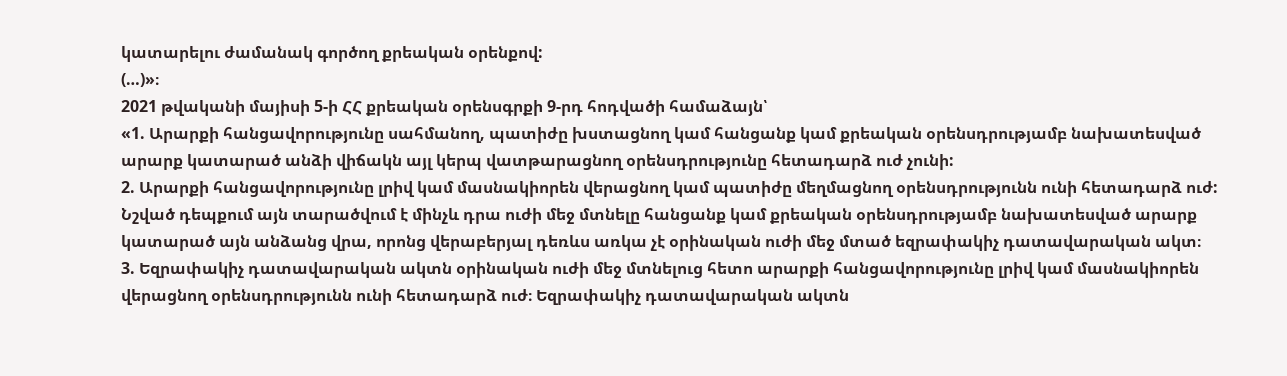կատարելու ժամանակ գործող քրեական օրենքով:
(…)»։
2021 թվականի մայիսի 5-ի ՀՀ քրեական օրենսգրքի 9-րդ հոդվածի համաձայն՝
«1. Արարքի հանցավորությունը սահմանող, պատիժը խստացնող կամ հանցանք կամ քրեական օրենսդրությամբ նախատեսված արարք կատարած անձի վիճակն այլ կերպ վատթարացնող օրենսդրությունը հետադարձ ուժ չունի:
2. Արարքի հանցավորությունը լրիվ կամ մասնակիորեն վերացնող կամ պատիժը մեղմացնող օրենսդրությունն ունի հետադարձ ուժ: Նշված դեպքում այն տարածվում է մինչև դրա ուժի մեջ մտնելը հանցանք կամ քրեական օրենսդրությամբ նախատեսված արարք կատարած այն անձանց վրա, որոնց վերաբերյալ դեռևս առկա չէ օրինական ուժի մեջ մտած եզրափակիչ դատավարական ակտ։
3. Եզրափակիչ դատավարական ակտն օրինական ուժի մեջ մտնելուց հետո արարքի հանցավորությունը լրիվ կամ մասնակիորեն վերացնող օրենսդրությունն ունի հետադարձ ուժ։ Եզրափակիչ դատավարական ակտն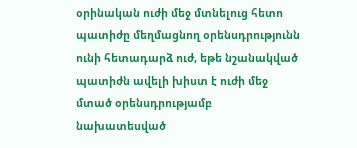օրինական ուժի մեջ մտնելուց հետո պատիժը մեղմացնող օրենսդրությունն ունի հետադարձ ուժ, եթե նշանակված պատիժն ավելի խիստ է ուժի մեջ մտած օրենսդրությամբ նախատեսված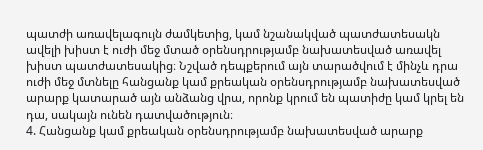պատժի առավելագույն ժամկետից, կամ նշանակված պատժատեսակն ավելի խիստ է ուժի մեջ մտած օրենսդրությամբ նախատեսված առավել խիստ պատժատեսակից։ Նշված դեպքերում այն տարածվում է մինչև դրա ուժի մեջ մտնելը հանցանք կամ քրեական օրենսդրությամբ նախատեսված արարք կատարած այն անձանց վրա, որոնք կրում են պատիժը կամ կրել են դա, սակայն ունեն դատվածություն։
4. Հանցանք կամ քրեական օրենսդրությամբ նախատեսված արարք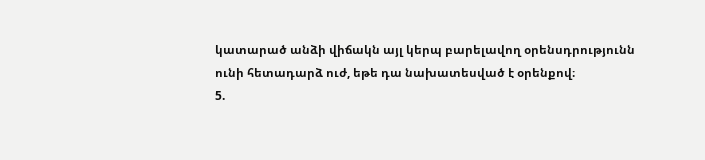կատարած անձի վիճակն այլ կերպ բարելավող օրենսդրությունն ունի հետադարձ ուժ, եթե դա նախատեսված է օրենքով։
5.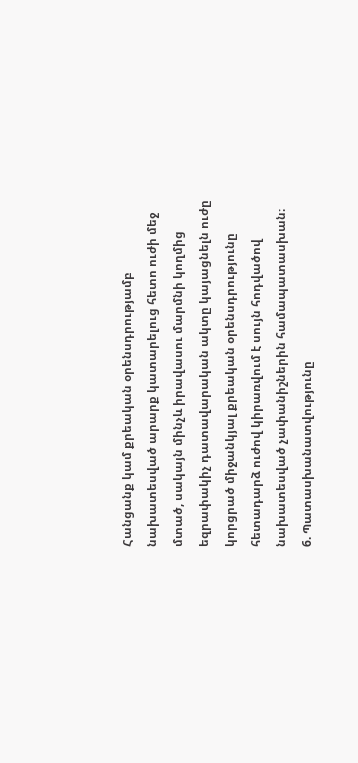Հանցանք կամ քրեական օրենսդրությամբ նախատեսված արարք կատարելուց հետո ուժի մեջ մտած, սակայն մինչև իրավասու մարմնի կողմից եզրափակիչ դատավարական ակտը կայացնելն ուժը կորցրած միջանկյալ քրեական օրենսդրությունը հետադարձ ուժով կիրառվում է սույն հոդվածով նախատեսված չափանիշներին համապատասխան։
6. Պատասխանատվությունը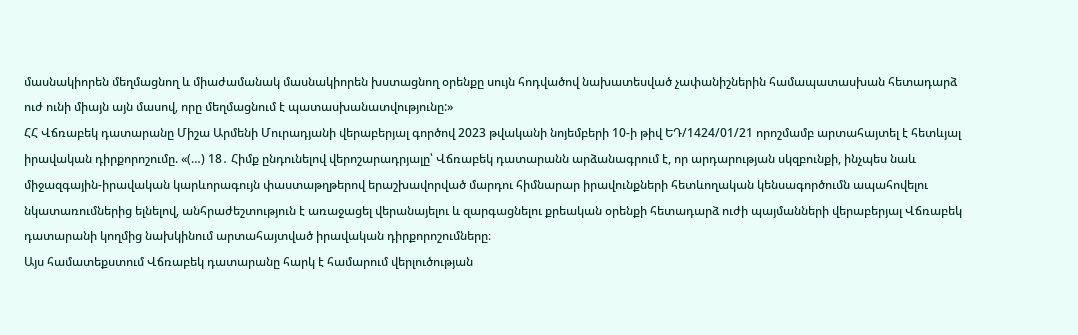մասնակիորեն մեղմացնող և միաժամանակ մասնակիորեն խստացնող օրենքը սույն հոդվածով նախատեսված չափանիշներին համապատասխան հետադարձ ուժ ունի միայն այն մասով, որը մեղմացնում է պատասխանատվությունը:»
ՀՀ Վճռաբեկ դատարանը Միշա Արմենի Մուրադյանի վերաբերյալ գործով 2023 թվականի նոյեմբերի 10-ի թիվ ԵԴ/1424/01/21 որոշմամբ արտահայտել է հետևյալ իրավական դիրքորոշումը. «(…) 18․ Հիմք ընդունելով վերոշարադրյալը՝ Վճռաբեկ դատարանն արձանագրում է, որ արդարության սկզբունքի, ինչպես նաև միջազգային-իրավական կարևորագույն փաստաթղթերով երաշխավորված մարդու հիմնարար իրավունքների հետևողական կենսագործումն ապահովելու նկատառումներից ելնելով, անհրաժեշտություն է առաջացել վերանայելու և զարգացնելու քրեական օրենքի հետադարձ ուժի պայմանների վերաբերյալ Վճռաբեկ դատարանի կողմից նախկինում արտահայտված իրավական դիրքորոշումները։
Այս համատեքստում Վճռաբեկ դատարանը հարկ է համարում վերլուծության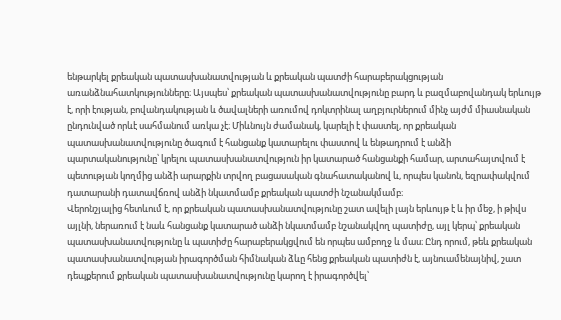ենթարկել քրեական պատասխանատվության և քրեական պատժի հարաբերակցության առանձնահատկությունները։ Այսպես՝ քրեական պատասխանատվությունը բարդ և բազմաբովանդակ երևույթ է, որի էության, բովանդակության և ծավալների առումով դոկտրինալ աղբյուրներում մինչ այժմ միասնական ընդունված որևէ սահմանում առկա չէ։ Միևնույն ժամանակ, կարելի է փաստել, որ քրեական պատասխանատվությունը ծագում է հանցանք կատարելու փաստով և ենթադրում է անձի պարտականությունը՝ կրելու պատասխանատվություն իր կատարած հանցանքի համար, արտահայտվում է պետության կողմից անձի արարքին տրվող բացասական գնահատականով և, որպես կանոն, եզրափակվում դատարանի դատավճռով անձի նկատմամբ քրեական պատժի նշանակմամբ։
Վերոնշյալից հետևում է, որ քրեական պատասխանատվությունը շատ ավելի լայն երևույթ է և իր մեջ, ի թիվս այլնի, ներառում է նաև հանցանք կատարած անձի նկատմամբ նշանակվող պատիժը, այլ կերպ՝ քրեական պատասխանատվությունը և պատիժը հարաբերակցվում են որպես ամբողջ և մաս։ Ընդ որում, թեև քրեական պատասխանատվության իրագործման հիմնական ձևը հենց քրեական պատիժն է, այնուամենայնիվ, շատ դեպքերում քրեական պատասխանատվությունը կարող է իրագործվել՝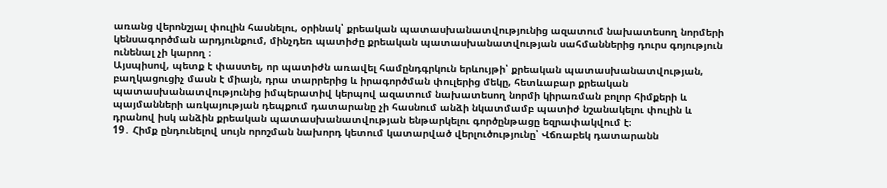առանց վերոնշյալ փուլին հասնելու, օրինակ՝ քրեական պատասխանատվությունից ազատում նախատեսող նորմերի կենսագործման արդյունքում, մինչդեռ պատիժը քրեական պատասխանատվության սահմաններից դուրս գոյություն ունենալ չի կարող ։
Այսպիսով, պետք է փաստել, որ պատիժն առավել համընդգրկուն երևույթի՝ քրեական պատասխանատվության, բաղկացուցիչ մասն է միայն, դրա տարրերից և իրագործման փուլերից մեկը, հետևաբար քրեական պատասխանատվությունից իմպերատիվ կերպով ազատում նախատեսող նորմի կիրառման բոլոր հիմքերի և պայմանների առկայության դեպքում դատարանը չի հասնում անձի նկատմամբ պատիժ նշանակելու փուլին և դրանով իսկ անձին քրեական պատասխանատվության ենթարկելու գործընթացը եզրափակվում է։
19․ Հիմք ընդունելով սույն որոշման նախորդ կետում կատարված վերլուծությունը՝ Վճռաբեկ դատարանն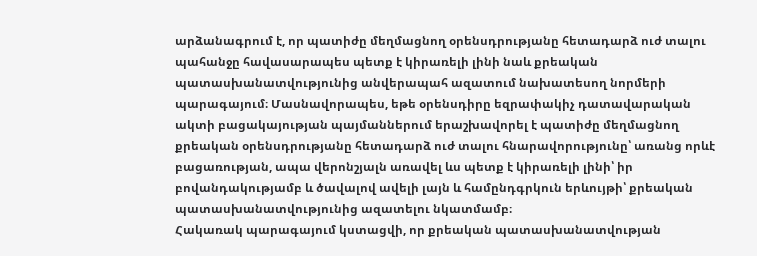արձանագրում է, որ պատիժը մեղմացնող օրենսդրությանը հետադարձ ուժ տալու պահանջը հավասարապես պետք է կիրառելի լինի նաև քրեական պատասխանատվությունից անվերապահ ազատում նախատեսող նորմերի պարագայում։ Մասնավորապես, եթե օրենսդիրը եզրափակիչ դատավարական ակտի բացակայության պայմաններում երաշխավորել է պատիժը մեղմացնող քրեական օրենսդրությանը հետադարձ ուժ տալու հնարավորությունը՝ առանց որևէ բացառության, ապա վերոնշյալն առավել ևս պետք է կիրառելի լինի՝ իր բովանդակությամբ և ծավալով ավելի լայն և համընդգրկուն երևույթի՝ քրեական պատասխանատվությունից ազատելու նկատմամբ։
Հակառակ պարագայում կստացվի, որ քրեական պատասխանատվության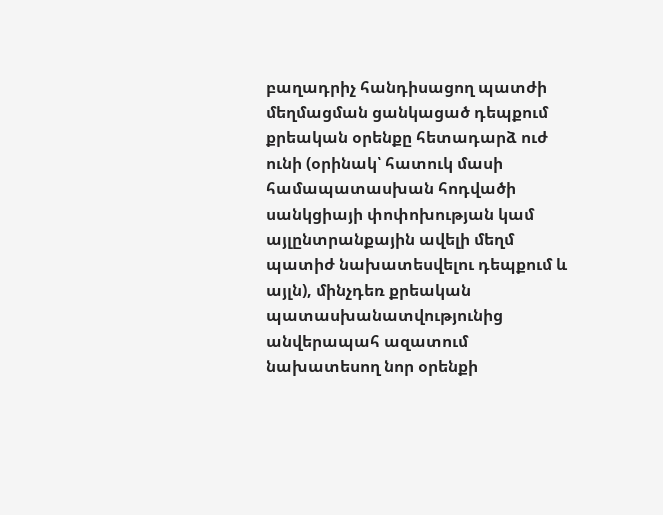բաղադրիչ հանդիսացող պատժի մեղմացման ցանկացած դեպքում քրեական օրենքը հետադարձ ուժ ունի (օրինակ՝ հատուկ մասի համապատասխան հոդվածի սանկցիայի փոփոխության կամ այլընտրանքային ավելի մեղմ պատիժ նախատեսվելու դեպքում և այլն), մինչդեռ քրեական պատասխանատվությունից անվերապահ ազատում նախատեսող նոր օրենքի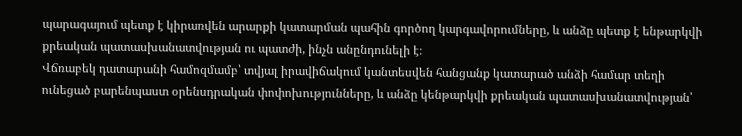պարագայում պետք է կիրառվեն արարքի կատարման պահին գործող կարգավորումները, և անձը պետք է ենթարկվի քրեական պատասխանատվության ու պատժի, ինչն անընդունելի է։
Վճռաբեկ դատարանի համոզմամբ՝ տվյալ իրավիճակում կանտեսվեն հանցանք կատարած անձի համար տեղի ունեցած բարենպաստ օրենսդրական փոփոխությունները, և անձը կենթարկվի քրեական պատասխանատվության՝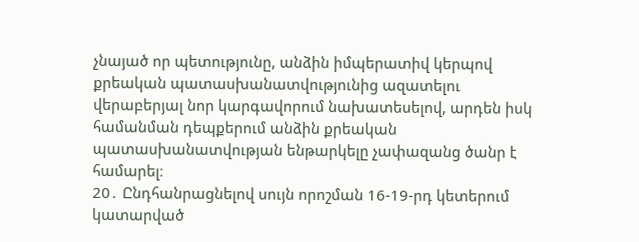չնայած որ պետությունը, անձին իմպերատիվ կերպով քրեական պատասխանատվությունից ազատելու վերաբերյալ նոր կարգավորում նախատեսելով, արդեն իսկ համանման դեպքերում անձին քրեական պատասխանատվության ենթարկելը չափազանց ծանր է համարել։
20․ Ընդհանրացնելով սույն որոշման 16-19-րդ կետերում կատարված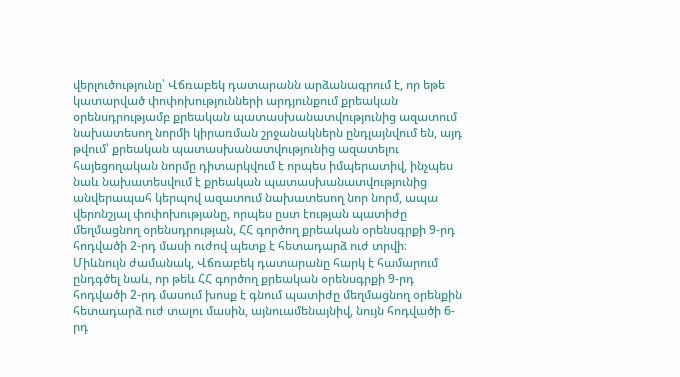վերլուծությունը՝ Վճռաբեկ դատարանն արձանագրում է, որ եթե կատարված փոփոխությունների արդյունքում քրեական օրենսդրությամբ քրեական պատասխանատվությունից ազատում նախատեսող նորմի կիրառման շրջանակներն ընդլայնվում են, այդ թվում՝ քրեական պատասխանատվությունից ազատելու հայեցողական նորմը դիտարկվում է որպես իմպերատիվ, ինչպես նաև նախատեսվում է քրեական պատասխանատվությունից անվերապահ կերպով ազատում նախատեսող նոր նորմ, ապա վերոնշյալ փոփոխությանը, որպես ըստ էության պատիժը մեղմացնող օրենսդրության, ՀՀ գործող քրեական օրենսգրքի 9-րդ հոդվածի 2-րդ մասի ուժով պետք է հետադարձ ուժ տրվի։
Միևնույն ժամանակ, Վճռաբեկ դատարանը հարկ է համարում ընդգծել նաև, որ թեև ՀՀ գործող քրեական օրենսգրքի 9-րդ հոդվածի 2-րդ մասում խոսք է գնում պատիժը մեղմացնող օրենքին հետադարձ ուժ տալու մասին, այնուամենայնիվ, նույն հոդվածի 6-րդ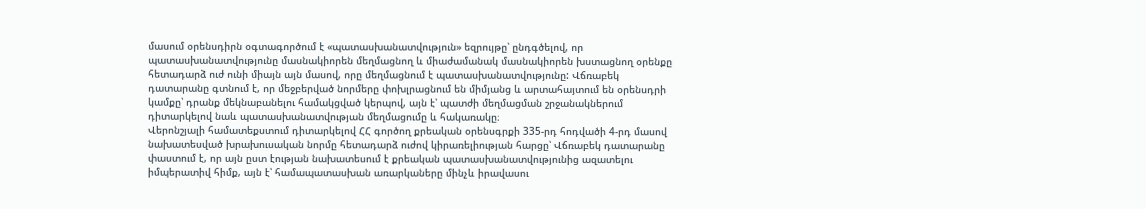մասում օրենսդիրն օգտագործում է «պատասխանատվություն» եզրույթը՝ ընդգծելով, որ պատասխանատվությունը մասնակիորեն մեղմացնող և միաժամանակ մասնակիորեն խստացնող օրենքը հետադարձ ուժ ունի միայն այն մասով, որը մեղմացնում է պատասխանատվությունը: Վճռաբեկ դատարանը գտնում է, որ մեջբերված նորմերը փոխլրացնում են միմյանց և արտահայտում են օրենսդրի կամքը՝ դրանք մեկնաբանելու համակցված կերպով, այն է՝ պատժի մեղմացման շրջանակներում դիտարկելով նաև պատասխանատվության մեղմացումը և հակառակը։
Վերոնշյալի համատեքստում դիտարկելով ՀՀ գործող քրեական օրենսգրքի 335-րդ հոդվածի 4-րդ մասով նախատեսված խրախուսական նորմը հետադարձ ուժով կիրառելիության հարցը՝ Վճռաբեկ դատարանը փաստում է, որ այն ըստ էության նախատեսում է քրեական պատասխանատվությունից ազատելու իմպերատիվ հիմք, այն է՝ համապատասխան առարկաները մինչև իրավասու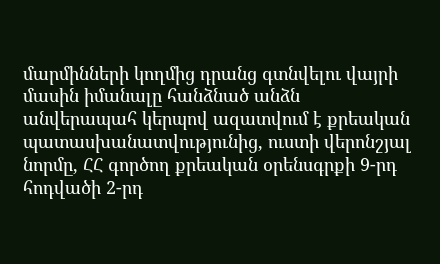մարմինների կողմից դրանց գտնվելու վայրի մասին իմանալը հանձնած անձն անվերապահ կերպով ազատվում է քրեական պատասխանատվությունից, ուստի վերոնշյալ նորմը, ՀՀ գործող քրեական օրենսգրքի 9-րդ հոդվածի 2-րդ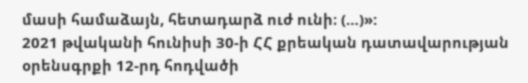մասի համաձայն, հետադարձ ուժ ունի։ (…)»:
2021 թվականի հունիսի 30-ի ՀՀ քրեական դատավարության օրենսգրքի 12-րդ հոդվածի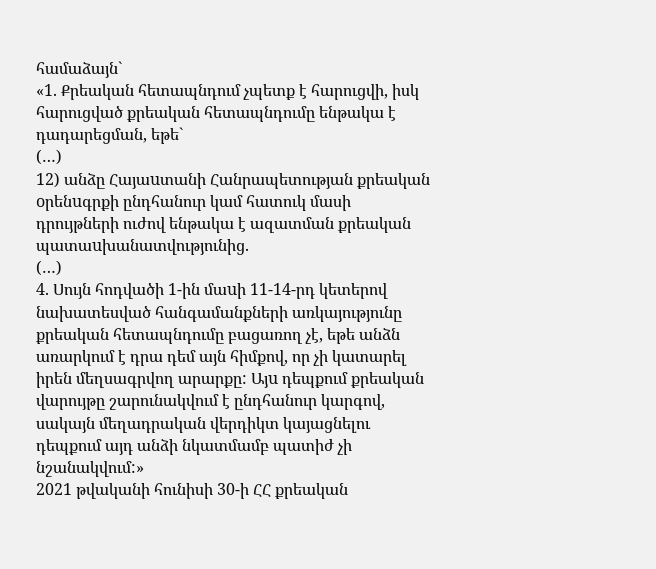համաձայն`
«1. Քրեական հետապնդում չպետք է հարուցվի, իսկ հարուցված քրեական հետապնդումը ենթակա է դադարեցման, եթե`
(…)
12) անձը Հայաuտանի Հանրապետության քրեական oրենuգրքի ընդհանուր կամ հատուկ մասի դրույթների ուժով ենթակա է ազատման քրեական պատաuխանատվությունից.
(…)
4. Սույն հոդվածի 1-ին մաuի 11-14-րդ կետերով նախատեսված հանգամանքների առկայությունը քրեական հետապնդումը բացառող չէ, եթե անձն առարկում է դրա դեմ այն հիմքով, որ չի կատարել իրեն մեղսագրվող արարքը: Այu դեպքում քրեական վարույթը շարունակվում է ընդհանուր կարգով, սակայն մեղադրական վերդիկտ կայացնելու դեպքում այդ անձի նկատմամբ պատիժ չի նշանակվում:»
2021 թվականի հունիսի 30-ի ՀՀ քրեական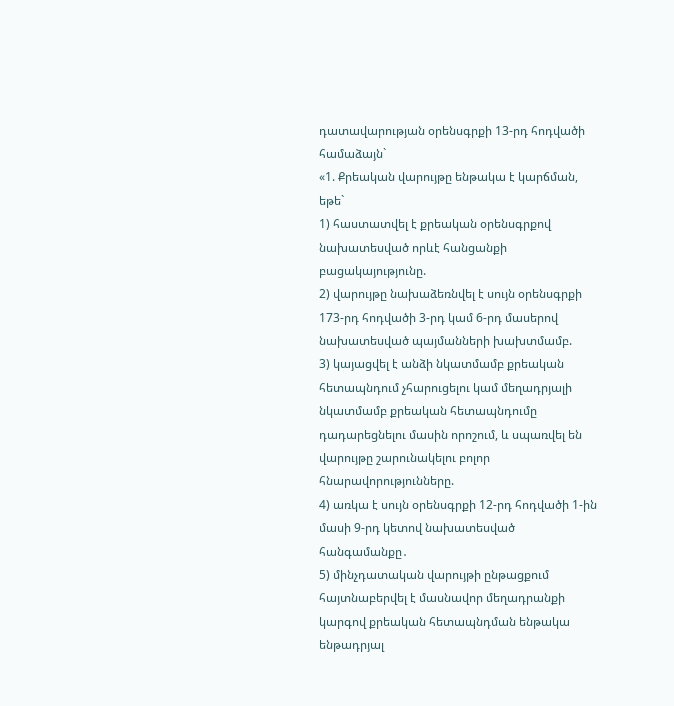դատավարության օրենսգրքի 13-րդ հոդվածի համաձայն`
«1. Քրեական վարույթը ենթակա է կարճման, եթե`
1) հաստատվել է քրեական օրենսգրքով նախատեսված որևէ հանցանքի բացակայությունը.
2) վարույթը նախաձեռնվել է սույն օրենսգրքի 173-րդ հոդվածի 3-րդ կամ 6-րդ մասերով նախատեսված պայմանների խախտմամբ.
3) կայացվել է անձի նկատմամբ քրեական հետապնդում չհարուցելու կամ մեղադրյալի նկատմամբ քրեական հետապնդումը դադարեցնելու մասին որոշում, և սպառվել են վարույթը շարունակելու բոլոր հնարավորությունները.
4) առկա է սույն օրենսգրքի 12-րդ հոդվածի 1-ին մասի 9-րդ կետով նախատեսված հանգամանքը․
5) մինչդատական վարույթի ընթացքում հայտնաբերվել է մասնավոր մեղադրանքի կարգով քրեական հետապնդման ենթակա ենթադրյալ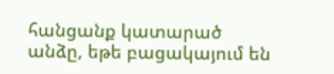հանցանք կատարած անձը, եթե բացակայում են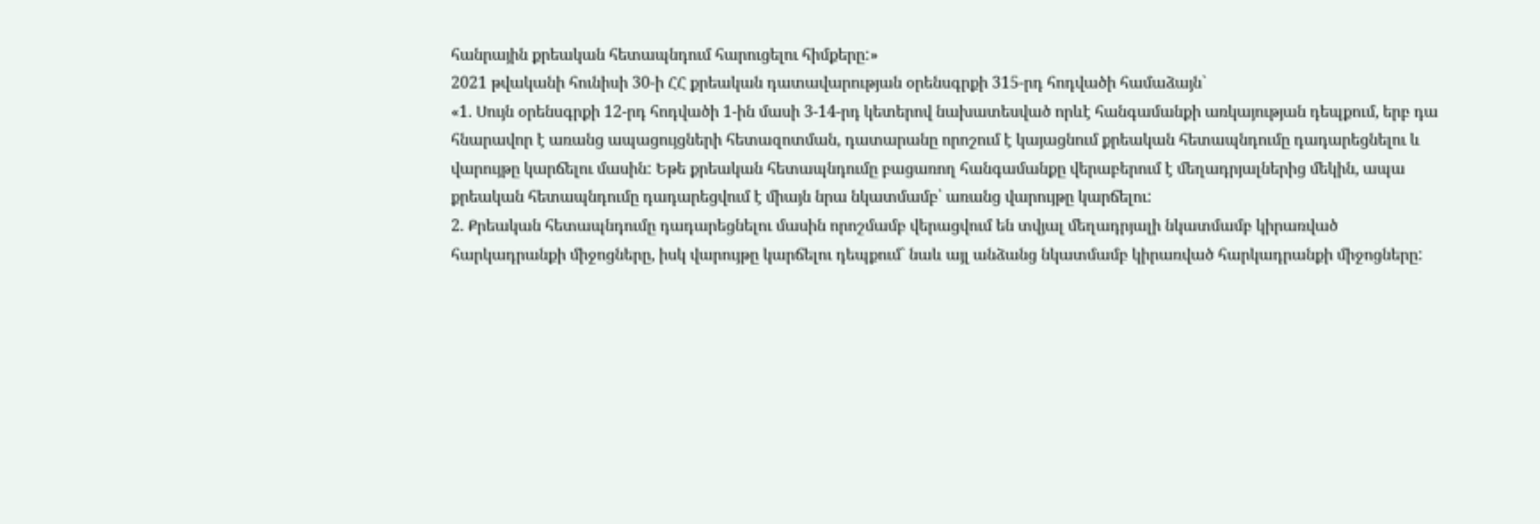հանրային քրեական հետապնդում հարուցելու հիմքերը:»
2021 թվականի հունիսի 30-ի ՀՀ քրեական դատավարության օրենսգրքի 315-րդ հոդվածի համաձայն`
«1. Սույն օրենսգրքի 12-րդ հոդվածի 1-ին մասի 3-14-րդ կետերով նախատեսված որևէ հանգամանքի առկայության դեպքում, երբ դա հնարավոր է առանց ապացույցների հետազոտման, դատարանը որոշում է կայացնում քրեական հետապնդումը դադարեցնելու և վարույթը կարճելու մասին: Եթե քրեական հետապնդումը բացառող հանգամանքը վերաբերում է մեղադրյալներից մեկին, ապա քրեական հետապնդումը դադարեցվում է միայն նրա նկատմամբ՝ առանց վարույթը կարճելու:
2. Քրեական հետապնդումը դադարեցնելու մասին որոշմամբ վերացվում են տվյալ մեղադրյալի նկատմամբ կիրառված հարկադրանքի միջոցները, իսկ վարույթը կարճելու դեպքում` նաև այլ անձանց նկատմամբ կիրառված հարկադրանքի միջոցները: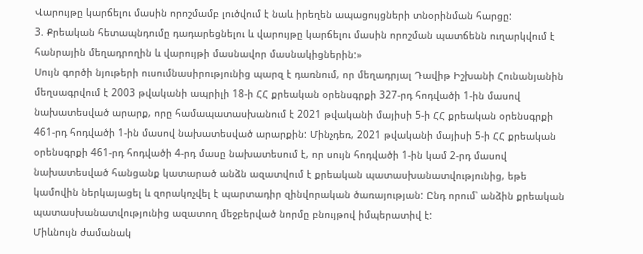Վարույթը կարճելու մասին որոշմամբ լուծվում է նաև իրեղեն ապացույցների տնօրինման հարցը:
3. Քրեական հետապնդումը դադարեցնելու և վարույթը կարճելու մասին որոշման պատճենն ուղարկվում է հանրային մեղադրողին և վարույթի մասնավոր մասնակիցներին:»
Սույն գործի նյութերի ուսումնասիրությունից պարզ է դառնում, որ մեղադրյալ Դավիթ Իշխանի Հունանյանին մեղսագրվում է 2003 թվականի ապրիլի 18-ի ՀՀ քրեական օրենսգրքի 327-րդ հոդվածի 1-ին մասով նախատեսված արարք, որը համապատասխանում է 2021 թվականի մայիսի 5-ի ՀՀ քրեական օրենսգրքի 461-րդ հոդվածի 1-ին մասով նախատեսված արարքին: Մինչդեռ, 2021 թվականի մայիսի 5-ի ՀՀ քրեական օրենսգրքի 461-րդ հոդվածի 4-րդ մասը նախատեսում է, որ սույն հոդվածի 1-ին կամ 2-րդ մասով նախատեսված հանցանք կատարած անձն ազատվում է քրեական պատասխանատվությունից, եթե կամովին ներկայացել և զորակոչվել է պարտադիր զինվորական ծառայության: Ընդ որում՝ անձին քրեական պատասխանատվությունից ազատող մեջբերված նորմը բնույթով իմպերատիվ է:
Միևնույն ժամանակ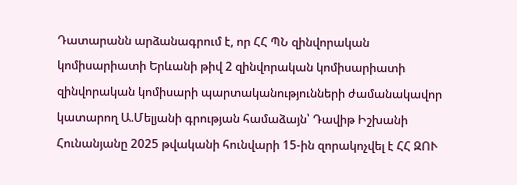Դատարանն արձանագրում է, որ ՀՀ ՊՆ զինվորական կոմիսարիատի Երևանի թիվ 2 զինվորական կոմիսարիատի զինվորական կոմիսարի պարտականությունների ժամանակավոր կատարող Ա.Մելյանի գրության համաձայն՝ Դավիթ Իշխանի Հունանյանը 2025 թվականի հունվարի 15-ին զորակոչվել է ՀՀ ԶՈՒ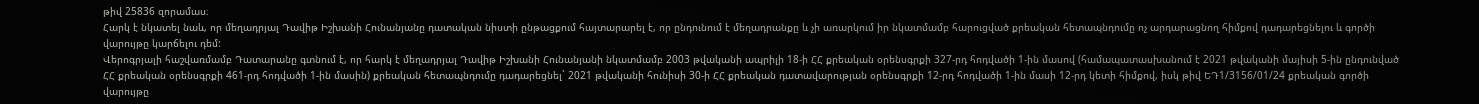թիվ 25836 զորամաս։
Հարկ է նկատել նաև, որ մեղադրյալ Դավիթ Իշխանի Հունանյանը դատական նիստի ընթացքում հայտարարել է, որ ընդունում է մեղադրանքը և չի առարկում իր նկատմամբ հարուցված քրեական հետապնդումը ոչ արդարացնող հիմքով դադարեցնելու և գործի վարույթը կարճելու դեմ:
Վերոգրյալի հաշվառմամբ Դատարանը գտնում է, որ հարկ է մեղադրյալ Դավիթ Իշխանի Հունանյանի նկատմամբ 2003 թվականի ապրիլի 18-ի ՀՀ քրեական օրենսգրքի 327-րդ հոդվածի 1-ին մասով (համապատասխանում է 2021 թվականի մայիսի 5-ին ընդունված ՀՀ քրեական օրենսգրքի 461-րդ հոդվածի 1-ին մասին) քրեական հետապնդումը դադարեցնել` 2021 թվականի հունիսի 30-ի ՀՀ քրեական դատավարության օրենսգրքի 12-րդ հոդվածի 1-ին մասի 12-րդ կետի հիմքով, իսկ թիվ ԵԴ1/3156/01/24 քրեական գործի վարույթը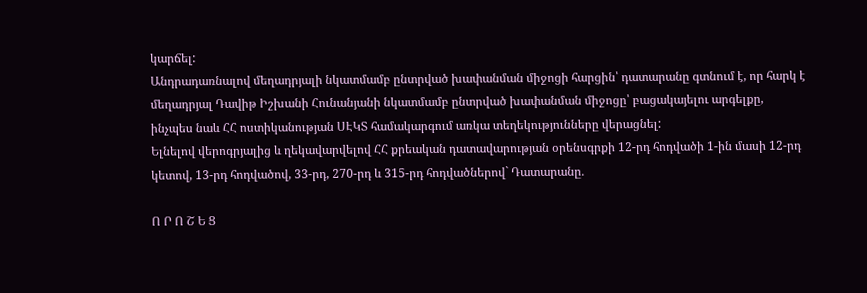կարճել:
Անդրադառնալով մեղադրյալի նկատմամբ ընտրված խափանման միջոցի հարցին՝ դատարանը գտնում է, որ հարկ է մեղադրյալ Դավիթ Իշխանի Հունանյանի նկատմամբ ընտրված խափանման միջոցը՝ բացակայելու արգելքը, ինչպես նաև ՀՀ ոստիկանության ՍԷԿՏ համակարգում առկա տեղեկությունները վերացնել:
Ելնելով վերոգրյալից և ղեկավարվելով ՀՀ քրեական դատավարության օրենսգրքի 12-րդ հոդվածի 1-ին մասի 12-րդ կետով, 13-րդ հոդվածով, 33-րդ, 270-րդ և 315-րդ հոդվածներով` Դատարանը․

Ո Ր Ո Շ Ե Ց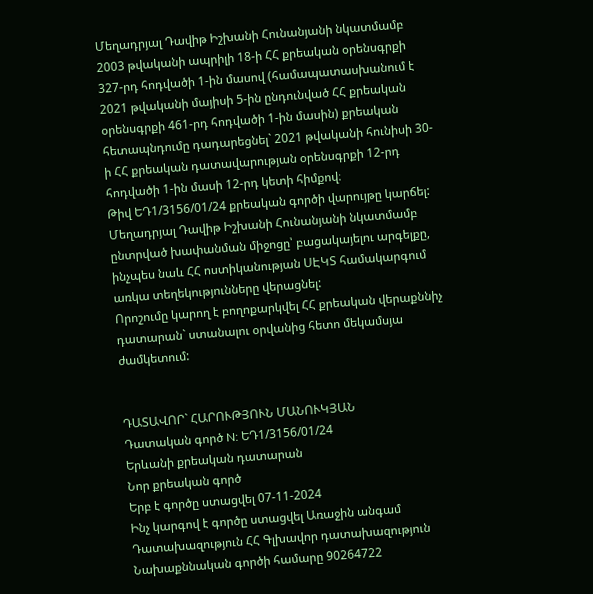Մեղադրյալ Դավիթ Իշխանի Հունանյանի նկատմամբ 2003 թվականի ապրիլի 18-ի ՀՀ քրեական օրենսգրքի 327-րդ հոդվածի 1-ին մասով (համապատասխանում է 2021 թվականի մայիսի 5-ին ընդունված ՀՀ քրեական օրենսգրքի 461-րդ հոդվածի 1-ին մասին) քրեական հետապնդումը դադարեցնել` 2021 թվականի հունիսի 30-ի ՀՀ քրեական դատավարության օրենսգրքի 12-րդ հոդվածի 1-ին մասի 12-րդ կետի հիմքով։
Թիվ ԵԴ1/3156/01/24 քրեական գործի վարույթը կարճել:
Մեղադրյալ Դավիթ Իշխանի Հունանյանի նկատմամբ ընտրված խափանման միջոցը՝ բացակայելու արգելքը, ինչպես նաև ՀՀ ոստիկանության ՍԷԿՏ համակարգում առկա տեղեկությունները վերացնել:
Որոշումը կարող է բողոքարկվել ՀՀ քրեական վերաքննիչ դատարան` ստանալու օրվանից հետո մեկամսյա ժամկետում:


ԴԱՏԱՎՈՐ` ՀԱՐՈՒԹՅՈՒՆ ՄԱՆՈՒԿՅԱՆ
Դատական գործ N: ԵԴ1/3156/01/24
Երևանի քրեական դատարան
Նոր քրեական գործ
Երբ է գործը ստացվել 07-11-2024
Ինչ կարգով է գործը ստացվել Առաջին անգամ
Դատախազություն ՀՀ Գլխավոր դատախազություն
Նախաքննական գործի համարը 90264722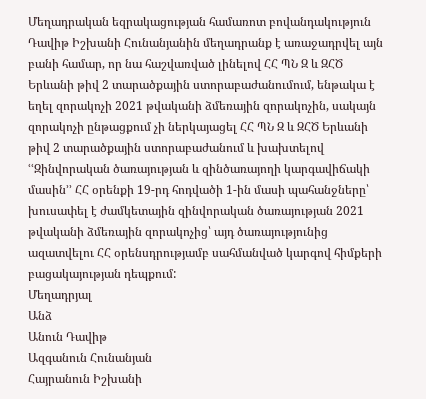Մեղադրական եզրակացության համառոտ բովանդակություն Դավիթ Իշխանի Հունանյանին մեղադրանք է առաջադրվել այն բանի համար, որ նա հաշվառված լինելով ՀՀ ՊՆ Զ և ԶՀԾ Երևանի թիվ 2 տարածքային ստորաբաժանումում, ենթակա է եղել զորակոչի 2021 թվականի ձմեռային զորակոչին, սակայն զորակոչի ընթացքում չի ներկայացել ՀՀ ՊՆ Զ և ԶՀԾ Երևանի թիվ 2 տարածքային ստորաբաժանում և խախտելով ՙՙԶինվորական ծառայության և զինծառայողի կարգավիճակի մասին՚՚ ՀՀ օրենքի 19-րդ հոդվածի 1-ին մասի պահանջները՝ խուսափել է ժամկետային զինվորական ծառայության 2021 թվականի ձմեռային զորակոչից՝ այդ ծառայությունից ազատվելու ՀՀ օրենսդրությամբ սահմանված կարգով հիմքերի բացակայության դեպքում:
Մեղադրյալ
Անձ
Անուն Դավիթ
Ազգանուն Հունանյան
Հայրանուն Իշխանի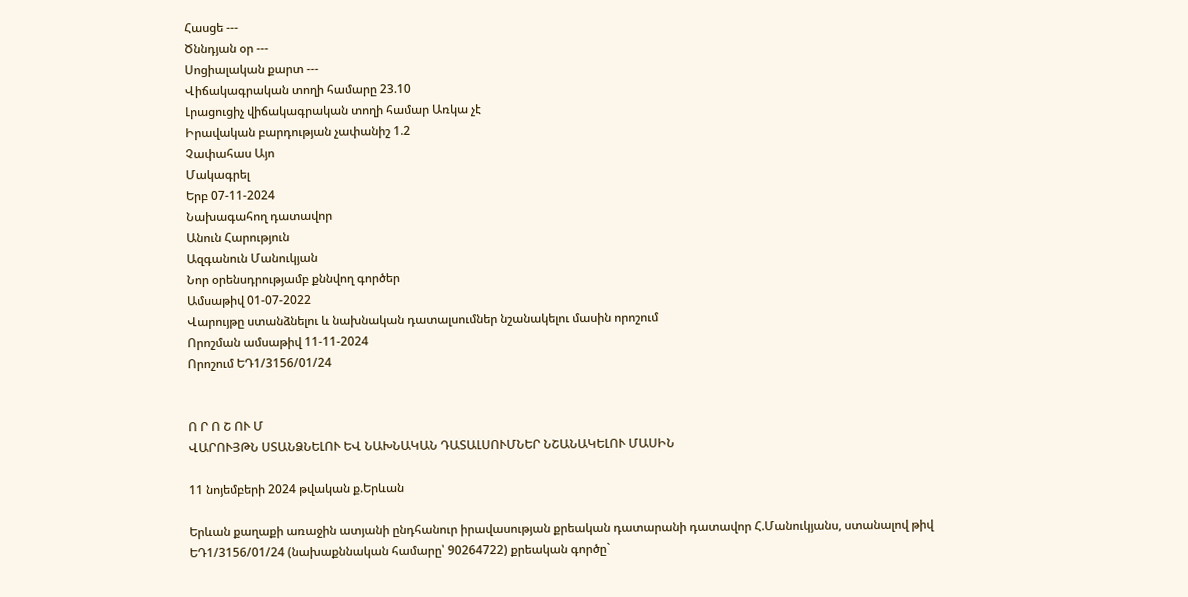Հասցե ---
Ծննդյան օր ---
Սոցիալական քարտ ---
Վիճակագրական տողի համարը 23.10
Լրացուցիչ վիճակագրական տողի համար Առկա չէ
Իրավական բարդության չափանիշ 1.2
Չափահաս Այո
Մակագրել
Երբ 07-11-2024
Նախագահող դատավոր
Անուն Հարություն
Ազգանուն Մանուկյան
Նոր օրենսդրությամբ քննվող գործեր
Ամսաթիվ 01-07-2022
Վարույթը ստանձնելու և նախնական դատալսումներ նշանակելու մասին որոշում
Որոշման ամսաթիվ 11-11-2024
Որոշում ԵԴ1/3156/01/24


Ո Ր Ո Շ ՈՒ Մ
ՎԱՐՈՒՅԹՆ ՍՏԱՆՁՆԵԼՈՒ ԵՎ ՆԱԽՆԱԿԱՆ ԴԱՏԱԼՍՈՒՄՆԵՐ ՆՇԱՆԱԿԵԼՈՒ ՄԱՍԻՆ

11 նոյեմբերի 2024 թվական ք.Երևան

Երևան քաղաքի առաջին ատյանի ընդհանուր իրավասության քրեական դատարանի դատավոր Հ.Մանուկյանս, ստանալով թիվ ԵԴ1/3156/01/24 (նախաքննական համարը՝ 90264722) քրեական գործը`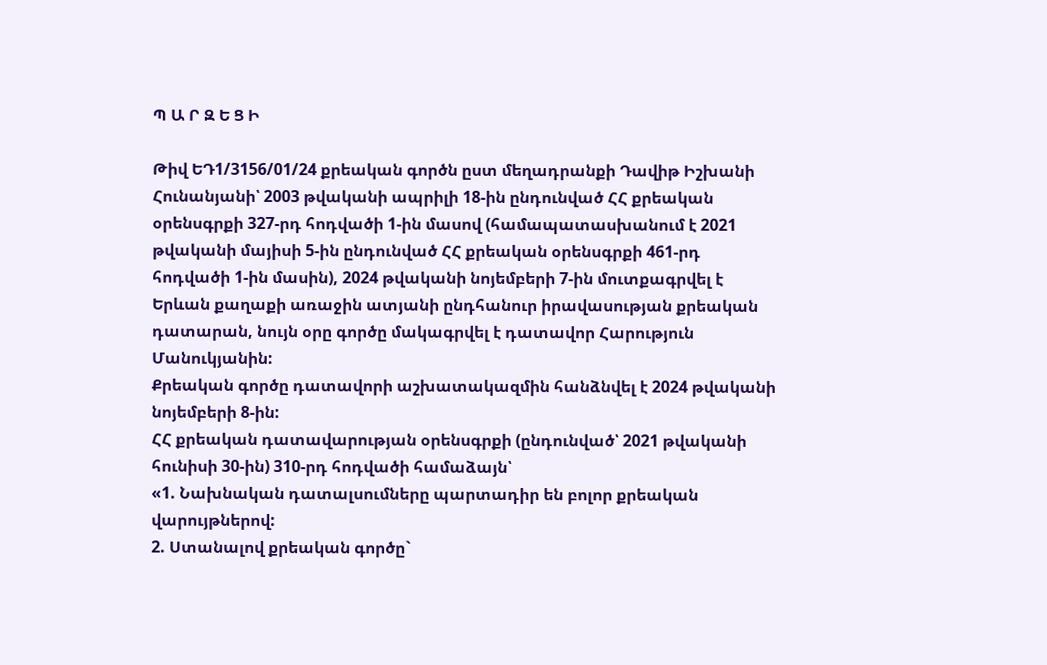Պ Ա Ր Զ Ե Ց Ի

Թիվ ԵԴ1/3156/01/24 քրեական գործն ըստ մեղադրանքի Դավիթ Իշխանի Հունանյանի՝ 2003 թվականի ապրիլի 18-ին ընդունված ՀՀ քրեական օրենսգրքի 327-րդ հոդվածի 1-ին մասով (համապատասխանում է 2021 թվականի մայիսի 5-ին ընդունված ՀՀ քրեական օրենսգրքի 461-րդ հոդվածի 1-ին մասին), 2024 թվականի նոյեմբերի 7-ին մուտքագրվել է Երևան քաղաքի առաջին ատյանի ընդհանուր իրավասության քրեական դատարան, նույն օրը գործը մակագրվել է դատավոր Հարություն Մանուկյանին:
Քրեական գործը դատավորի աշխատակազմին հանձնվել է 2024 թվականի նոյեմբերի 8-ին:
ՀՀ քրեական դատավարության օրենսգրքի (ընդունված՝ 2021 թվականի հունիսի 30-ին) 310-րդ հոդվածի համաձայն՝
«1. Նախնական դատալսումները պարտադիր են բոլոր քրեական վարույթներով:
2. Ստանալով քրեական գործը`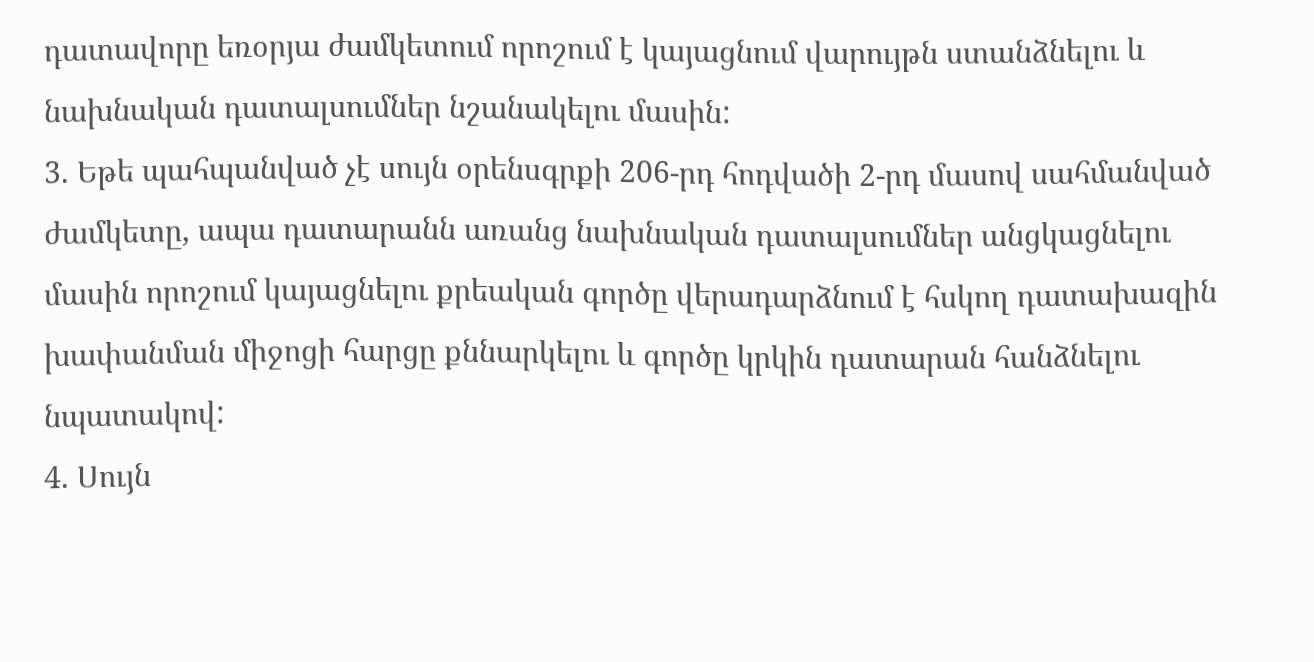դատավորը եռօրյա ժամկետում որոշում է կայացնում վարույթն ստանձնելու և նախնական դատալսումներ նշանակելու մասին:
3. Եթե պահպանված չէ սույն օրենսգրքի 206-րդ հոդվածի 2-րդ մասով սահմանված ժամկետը, ապա դատարանն առանց նախնական դատալսումներ անցկացնելու մասին որոշում կայացնելու քրեական գործը վերադարձնում է հսկող դատախազին խափանման միջոցի հարցը քննարկելու և գործը կրկին դատարան հանձնելու նպատակով:
4. Սույն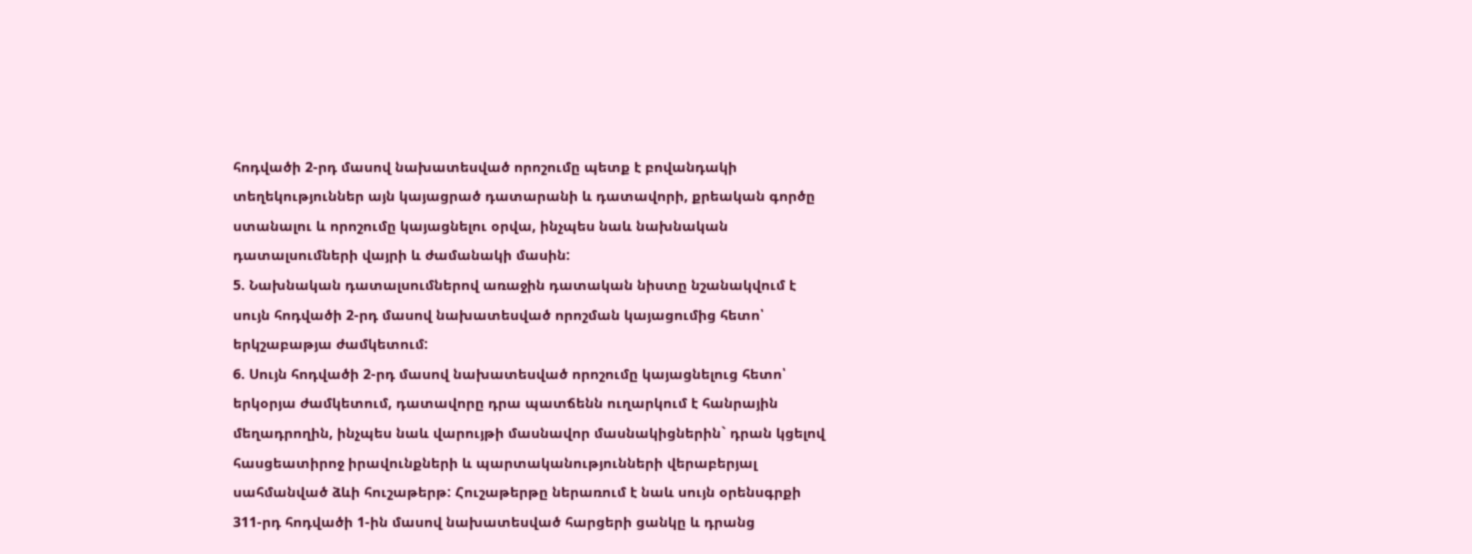հոդվածի 2-րդ մասով նախատեսված որոշումը պետք է բովանդակի տեղեկություններ այն կայացրած դատարանի և դատավորի, քրեական գործը ստանալու և որոշումը կայացնելու օրվա, ինչպես նաև նախնական դատալսումների վայրի և ժամանակի մասին:
5. Նախնական դատալսումներով առաջին դատական նիստը նշանակվում է սույն հոդվածի 2-րդ մասով նախատեսված որոշման կայացումից հետո՝ երկշաբաթյա ժամկետում:
6. Սույն հոդվածի 2-րդ մասով նախատեսված որոշումը կայացնելուց հետո՝ երկօրյա ժամկետում, դատավորը դրա պատճենն ուղարկում է հանրային մեղադրողին, ինչպես նաև վարույթի մասնավոր մասնակիցներին` դրան կցելով հասցեատիրոջ իրավունքների և պարտականությունների վերաբերյալ սահմանված ձևի հուշաթերթ: Հուշաթերթը ներառում է նաև սույն օրենսգրքի 311-րդ հոդվածի 1-ին մասով նախատեսված հարցերի ցանկը և դրանց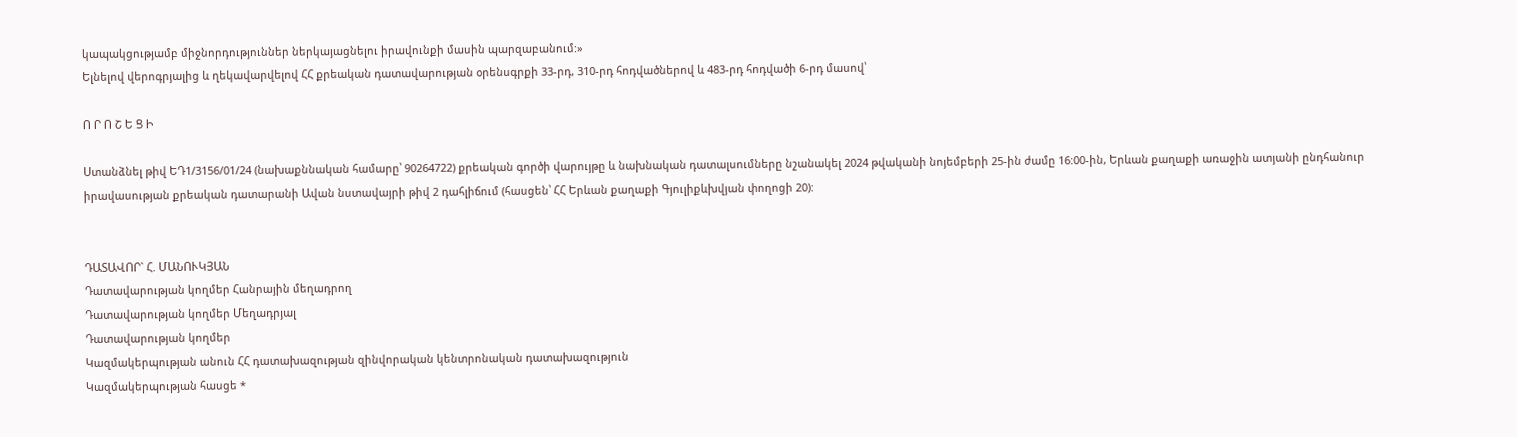կապակցությամբ միջնորդություններ ներկայացնելու իրավունքի մասին պարզաբանում:»
Ելնելով վերոգրյալից և ղեկավարվելով ՀՀ քրեական դատավարության օրենսգրքի 33-րդ, 310-րդ հոդվածներով և 483-րդ հոդվածի 6-րդ մասով՝

Ո Ր Ո Շ Ե Ց Ի

Ստանձնել թիվ ԵԴ1/3156/01/24 (նախաքննական համարը՝ 90264722) քրեական գործի վարույթը և նախնական դատալսումները նշանակել 2024 թվականի նոյեմբերի 25-ին ժամը 16:00-ին, Երևան քաղաքի առաջին ատյանի ընդհանուր իրավասության քրեական դատարանի Ավան նստավայրի թիվ 2 դահլիճում (հասցեն՝ ՀՀ Երևան քաղաքի Գյուլիքևխվյան փողոցի 20):


ԴԱՏԱՎՈՐ` Հ. ՄԱՆՈՒԿՅԱՆ
Դատավարության կողմեր Հանրային մեղադրող
Դատավարության կողմեր Մեղադրյալ
Դատավարության կողմեր
Կազմակերպության անուն ՀՀ դատախազության զինվորական կենտրոնական դատախազություն
Կազմակերպության հասցե *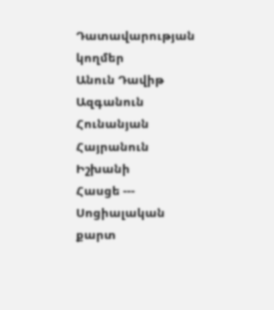Դատավարության կողմեր
Անուն Դավիթ
Ազգանուն Հունանյան
Հայրանուն Իշխանի
Հասցե ---
Սոցիալական քարտ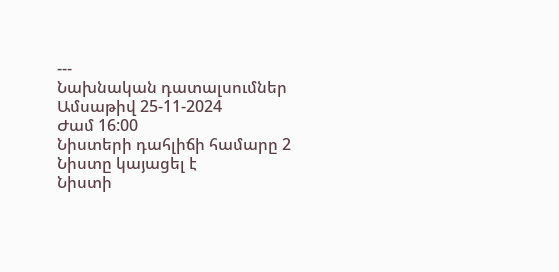---
Նախնական դատալսումներ
Ամսաթիվ 25-11-2024
Ժամ 16:00
Նիստերի դահլիճի համարը 2
Նիստը կայացել է
Նիստի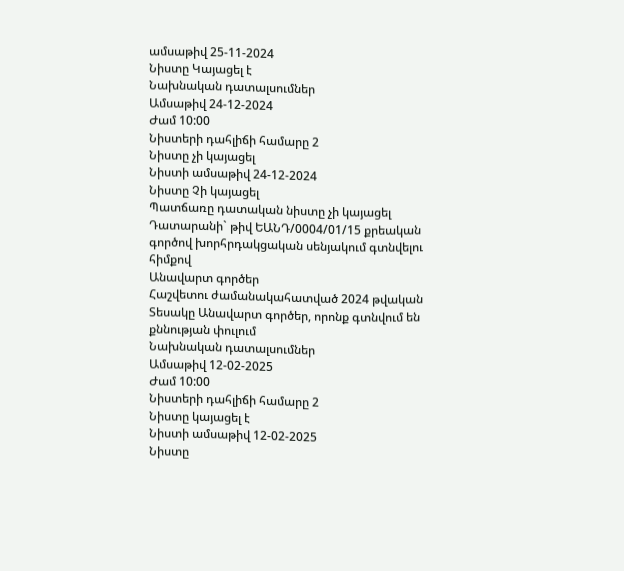ամսաթիվ 25-11-2024
Նիստը Կայացել է
Նախնական դատալսումներ
Ամսաթիվ 24-12-2024
Ժամ 10:00
Նիստերի դահլիճի համարը 2
Նիստը չի կայացել
Նիստի ամսաթիվ 24-12-2024
Նիստը Չի կայացել
Պատճառը դատական նիստը չի կայացել Դատարանի` թիվ ԵԱՆԴ/0004/01/15 քրեական գործով խորհրդակցական սենյակում գտնվելու հիմքով
Անավարտ գործեր
Հաշվետու ժամանակահատված 2024 թվական
Տեսակը Անավարտ գործեր, որոնք գտնվում են քննության փուլում
Նախնական դատալսումներ
Ամսաթիվ 12-02-2025
Ժամ 10:00
Նիստերի դահլիճի համարը 2
Նիստը կայացել է
Նիստի ամսաթիվ 12-02-2025
Նիստը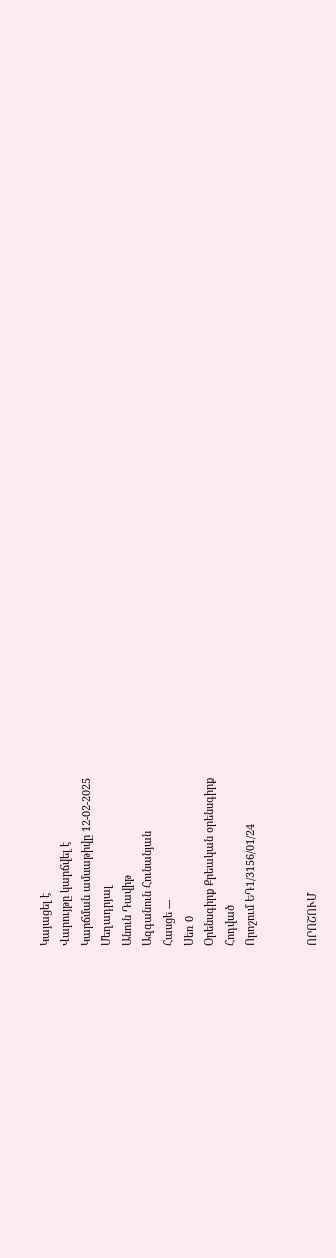Կայացել է
Վարույթը կարճվել է
Կարճման ամսաթիվը 12-02-2025
Մեղադրյալ
Անուն Դավիթ
Ազգանուն Հունանյան
Հասցե ---
Սեռ 0
Օրենսգիրք Քրեական օրենսգիրք
Հոդված
Որոշում ԵԴ1/3156/01/24


ՈՐՈՇՈՒՄ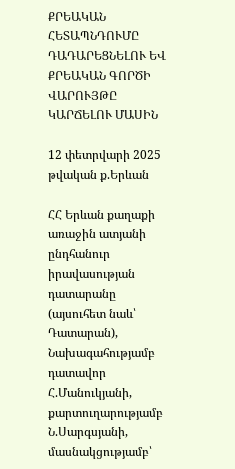ՔՐԵԱԿԱՆ ՀԵՏԱՊՆԴՈՒՄԸ ԴԱԴԱՐԵՑՆԵԼՈՒ ԵՎ ՔՐԵԱԿԱՆ ԳՈՐԾԻ ՎԱՐՈՒՅԹԸ ԿԱՐՃԵԼՈՒ ՄԱՍԻՆ

12 փետրվարի 2025 թվական ք.Երևան

ՀՀ Երևան քաղաքի առաջին ատյանի ընդհանուր իրավասության դատարանը (այսուհետ նաև՝ Դատարան),
Նախագահությամբ դատավոր Հ.Մանուկյանի,
քարտուղարությամբ Ն.Սարգսյանի,
մասնակցությամբ՝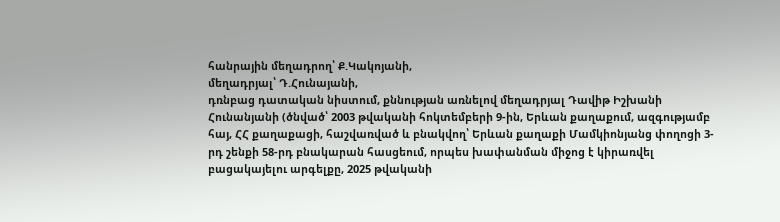հանրային մեղադրող՝ Ք.Կակոյանի,
մեղադրյալ՝ Դ.Հունայանի,
դռնբաց դատական նիստում, քննության առնելով մեղադրյալ Դավիթ Իշխանի Հունանյանի (ծնված՝ 2003 թվականի հոկտեմբերի 9-ին, Երևան քաղաքում, ազգությամբ հայ, ՀՀ քաղաքացի, հաշվառված և բնակվող՝ Երևան քաղաքի Մամկիոնյանց փողոցի 3-րդ շենքի 58-րդ բնակարան հասցեում, որպես խափանման միջոց է կիրառվել բացակայելու արգելքը, 2025 թվականի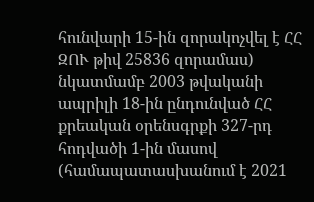հունվարի 15-ին զորակոչվել է ՀՀ ԶՈՒ թիվ 25836 զորամաս) նկատմամբ 2003 թվականի ապրիլի 18-ին ընդունված ՀՀ քրեական օրենսգրքի 327-րդ հոդվածի 1-ին մասով (համապատասխանում է 2021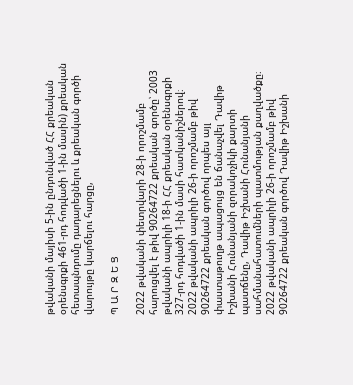թվականի մայիսի 5-ին ընդունված ՀՀ քրեական օրենսգրքի 461-րդ հոդվածի 1-ին մասին) քրեական հետապնդումը դադարեցնելու և քրեական գործի վարույթը կարճելու հարցը,

Պ Ա Ր Զ Ե Ց

2022 թվականի փետրվարի 28-ի որոշմամբ հարուցվել է թիվ 90264722 քրեական գործը՝ 2003 թվականի ապրիլի 18-ի ՀՀ քրեական օրենսգրքի 327-րդ հոդվածի 1-ին մասի հատկանիշներով։
2022 թվականի ապրիլի 26-ի որոշմամբ թիվ 90264722 քրեական գործով որպես այլ փաստաթուղթ ապացույց են ճանաչվել Դավիթ Իշխանի Հունանյանի զորակոչիկի քարտի պատճենը, Դավիթ Իշխանի Հունանյանի սահմանահատումների պատմության քաղվածքը։
2022 թվականի ապրիլի 26-ի որոշմամբ թիվ 90264722 քրեական գործով Դավիթ Իշխանի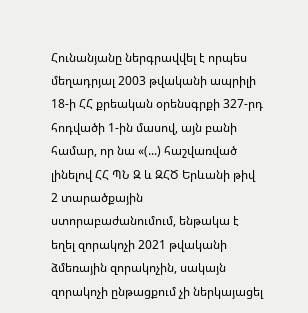Հունանյանը ներգրավվել է որպես մեղադրյալ 2003 թվականի ապրիլի 18-ի ՀՀ քրեական օրենսգրքի 327-րդ հոդվածի 1-ին մասով, այն բանի համար, որ նա «(...) հաշվառված լինելով ՀՀ ՊՆ Զ և ԶՀԾ Երևանի թիվ 2 տարածքային ստորաբաժանումում, ենթակա է եղել զորակոչի 2021 թվականի ձմեռային զորակոչին, սակայն զորակոչի ընթացքում չի ներկայացել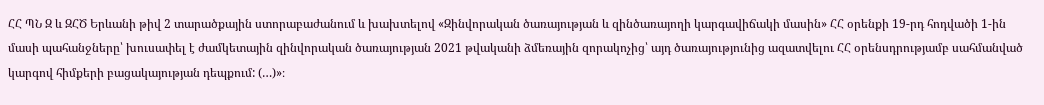ՀՀ ՊՆ Զ և ԶՀԾ Երևանի թիվ 2 տարածքային ստորաբաժանում և խախտելով «Զինվորական ծառայության և զինծառայողի կարգավիճակի մասին» ՀՀ օրենքի 19-րդ հոդվածի 1-ին մասի պահանջները՝ խուսափել է ժամկետային զինվորական ծառայության 2021 թվականի ձմեռային զորակոչից՝ այդ ծառայությունից ազատվելու ՀՀ օրենսդրությամբ սահմանված կարգով հիմքերի բացակայության դեպքում: (…)»։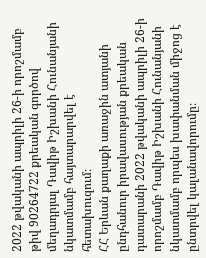2022 թվականի ապրիլի 26-ի որոշմամբ թիվ 90264722 քրեական գործով մեղադրյալ Դավիթ Իշխանի Հունանյանի նկատմամբ հայտարարվել է հետախուզում։
ՀՀ Երևան քաղաքի առաջին ատյանի ընդհանուր իրավասության քրեական դատարանի 2022 թվականի ապրիլի 26-ի որոշմամբ Դավիթ Իշխանի Հունանյանի նկատմամբ որպես խափանման միջոց է ընտրվել կալանավորումը։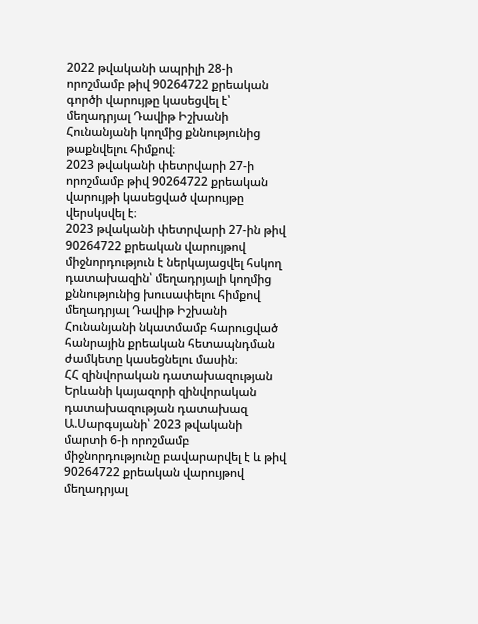2022 թվականի ապրիլի 28-ի որոշմամբ թիվ 90264722 քրեական գործի վարույթը կասեցվել է՝ մեղադրյալ Դավիթ Իշխանի Հունանյանի կողմից քննությունից թաքնվելու հիմքով։
2023 թվականի փետրվարի 27-ի որոշմամբ թիվ 90264722 քրեական վարույթի կասեցված վարույթը վերսկսվել է։
2023 թվականի փետրվարի 27-ին թիվ 90264722 քրեական վարույթով միջնորդություն է ներկայացվել հսկող դատախազին՝ մեղադրյալի կողմից քննությունից խուսափելու հիմքով մեղադրյալ Դավիթ Իշխանի Հունանյանի նկատմամբ հարուցված հանրային քրեական հետապնդման ժամկետը կասեցնելու մասին։
ՀՀ զինվորական դատախազության Երևանի կայազորի զինվորական դատախազության դատախազ Ա.Սարգսյանի՝ 2023 թվականի մարտի 6-ի որոշմամբ միջնորդությունը բավարարվել է և թիվ 90264722 քրեական վարույթով մեղադրյալ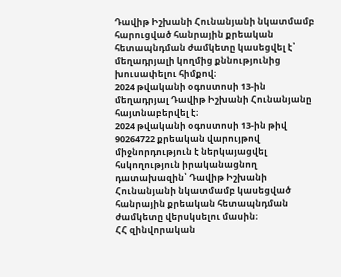Դավիթ Իշխանի Հունանյանի նկատմամբ հարուցված հանրային քրեական հետապնդման ժամկետը կասեցվել է՝ մեղադրյալի կողմից քննությունից խուսափելու հիմքով։
2024 թվականի օգոստոսի 13-ին մեղադրյալ Դավիթ Իշխանի Հունանյանը հայտնաբերվել է։
2024 թվականի օգոստոսի 13-ին թիվ 90264722 քրեական վարույթով միջնորդություն է ներկայացվել հսկողություն իրականացնող դատախազին՝ Դավիթ Իշխանի Հունանյանի նկատմամբ կասեցված հանրային քրեական հետապնդման ժամկետը վերսկսելու մասին։
ՀՀ զինվորական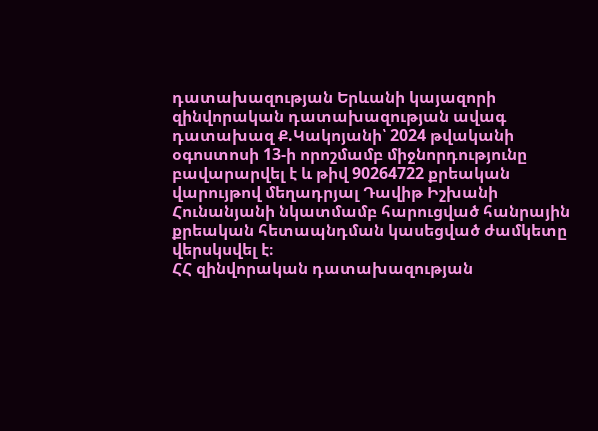դատախազության Երևանի կայազորի զինվորական դատախազության ավագ դատախազ Ք.Կակոյանի՝ 2024 թվականի օգոստոսի 13-ի որոշմամբ միջնորդությունը բավարարվել է և թիվ 90264722 քրեական վարույթով մեղադրյալ Դավիթ Իշխանի Հունանյանի նկատմամբ հարուցված հանրային քրեական հետապնդման կասեցված ժամկետը վերսկսվել է։
ՀՀ զինվորական դատախազության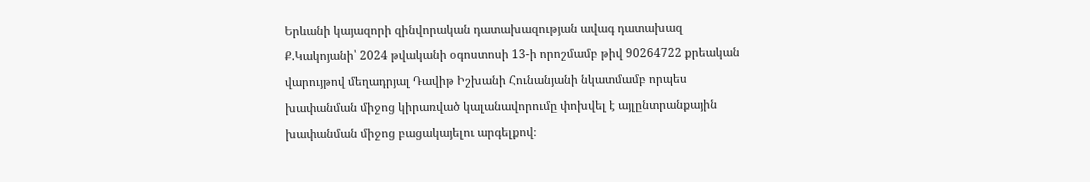Երևանի կայազորի զինվորական դատախազության ավագ դատախազ Ք.Կակոյանի՝ 2024 թվականի օգոստոսի 13-ի որոշմամբ թիվ 90264722 քրեական վարույթով մեղադրյալ Դավիթ Իշխանի Հունանյանի նկատմամբ որպես խափանման միջոց կիրառված կալանավորումը փոխվել է այլընտրանքային խափանման միջոց բացակայելու արգելքով։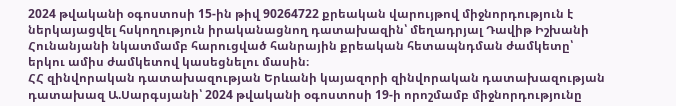2024 թվականի օգոստոսի 15-ին թիվ 90264722 քրեական վարույթով միջնորդություն է ներկայացվել հսկողություն իրականացնող դատախազին՝ մեղադրյալ Դավիթ Իշխանի Հունանյանի նկատմամբ հարուցված հանրային քրեական հետապնդման ժամկետը՝ երկու ամիս ժամկետով կասեցնելու մասին։
ՀՀ զինվորական դատախազության Երևանի կայազորի զինվորական դատախազության դատախազ Ա.Սարգսյանի՝ 2024 թվականի օգոստոսի 19-ի որոշմամբ միջնորդությունը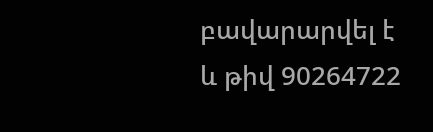բավարարվել է և թիվ 90264722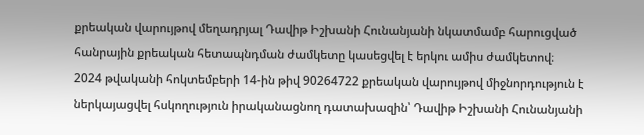քրեական վարույթով մեղադրյալ Դավիթ Իշխանի Հունանյանի նկատմամբ հարուցված հանրային քրեական հետապնդման ժամկետը կասեցվել է երկու ամիս ժամկետով։
2024 թվականի հոկտեմբերի 14-ին թիվ 90264722 քրեական վարույթով միջնորդություն է ներկայացվել հսկողություն իրականացնող դատախազին՝ Դավիթ Իշխանի Հունանյանի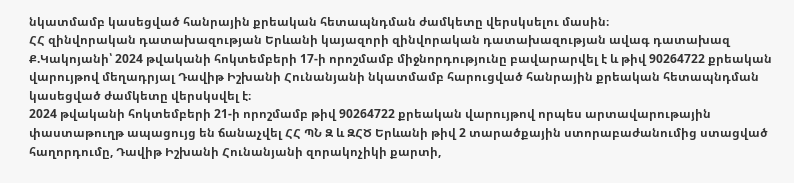նկատմամբ կասեցված հանրային քրեական հետապնդման ժամկետը վերսկսելու մասին։
ՀՀ զինվորական դատախազության Երևանի կայազորի զինվորական դատախազության ավագ դատախազ Ք.Կակոյանի՝ 2024 թվականի հոկտեմբերի 17-ի որոշմամբ միջնորդությունը բավարարվել է և թիվ 90264722 քրեական վարույթով մեղադրյալ Դավիթ Իշխանի Հունանյանի նկատմամբ հարուցված հանրային քրեական հետապնդման կասեցված ժամկետը վերսկսվել է։
2024 թվականի հոկտեմբերի 21-ի որոշմամբ թիվ 90264722 քրեական վարույթով որպես արտավարութային փաստաթուղթ ապացույց են ճանաչվել ՀՀ ՊՆ Զ և ԶՀԾ Երևանի թիվ 2 տարածքային ստորաբաժանումից ստացված հաղորդումը, Դավիթ Իշխանի Հունանյանի զորակոչիկի քարտի,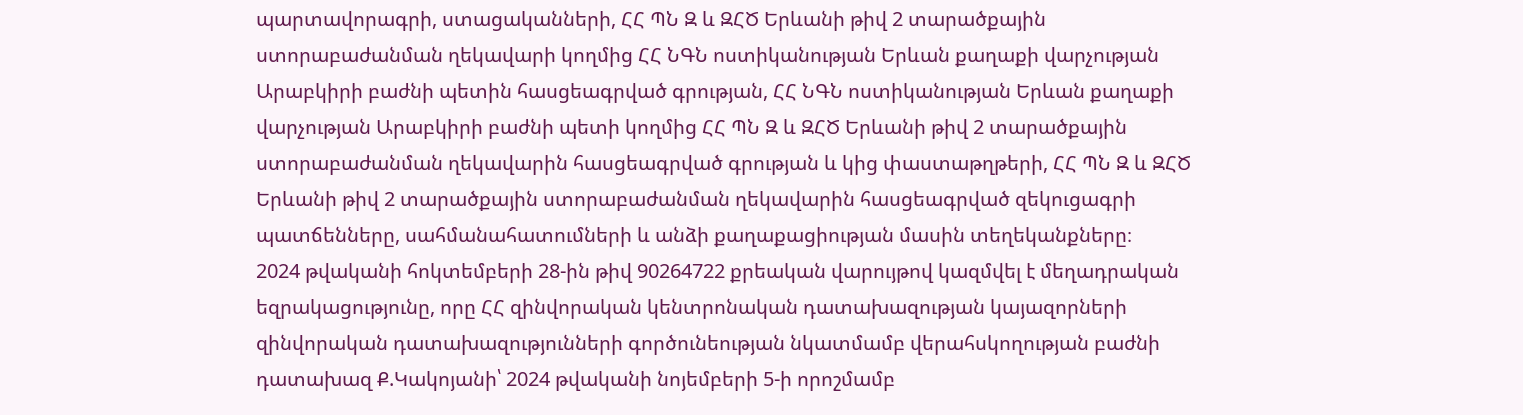պարտավորագրի, ստացականների, ՀՀ ՊՆ Զ և ԶՀԾ Երևանի թիվ 2 տարածքային ստորաբաժանման ղեկավարի կողմից ՀՀ ՆԳՆ ոստիկանության Երևան քաղաքի վարչության Արաբկիրի բաժնի պետին հասցեագրված գրության, ՀՀ ՆԳՆ ոստիկանության Երևան քաղաքի վարչության Արաբկիրի բաժնի պետի կողմից ՀՀ ՊՆ Զ և ԶՀԾ Երևանի թիվ 2 տարածքային ստորաբաժանման ղեկավարին հասցեագրված գրության և կից փաստաթղթերի, ՀՀ ՊՆ Զ և ԶՀԾ Երևանի թիվ 2 տարածքային ստորաբաժանման ղեկավարին հասցեագրված զեկուցագրի պատճենները, սահմանահատումների և անձի քաղաքացիության մասին տեղեկանքները։
2024 թվականի հոկտեմբերի 28-ին թիվ 90264722 քրեական վարույթով կազմվել է մեղադրական եզրակացությունը, որը ՀՀ զինվորական կենտրոնական դատախազության կայազորների զինվորական դատախազությունների գործունեության նկատմամբ վերահսկողության բաժնի դատախազ Ք.Կակոյանի՝ 2024 թվականի նոյեմբերի 5-ի որոշմամբ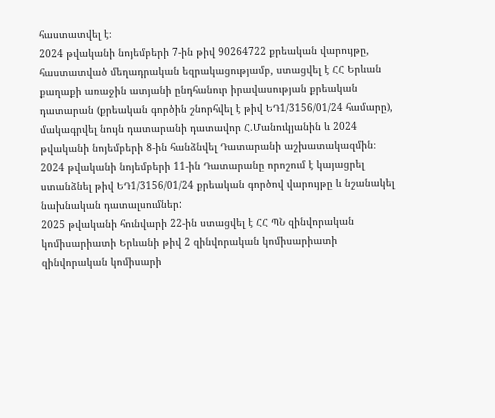հաստատվել է։
2024 թվականի նոյեմբերի 7-ին թիվ 90264722 քրեական վարույթը, հաստատված մեղադրական եզրակացությամբ, ստացվել է ՀՀ Երևան քաղաքի առաջին ատյանի ընդհանուր իրավասության քրեական դատարան (քրեական գործին շնորհվել է թիվ ԵԴ1/3156/01/24 համարը), մակագրվել նույն դատարանի դատավոր Հ.Մանուկյանին և 2024 թվականի նոյեմբերի 8-ին հանձնվել Դատարանի աշխատակազմին։
2024 թվականի նոյեմբերի 11-ին Դատարանը որոշում է կայացրել ստանձնել թիվ ԵԴ1/3156/01/24 քրեական գործով վարույթը և նշանակել նախնական դատալսումներ:
2025 թվականի հունվարի 22-ին ստացվել է ՀՀ ՊՆ զինվորական կոմիսարիատի Երևանի թիվ 2 զինվորական կոմիսարիատի զինվորական կոմիսարի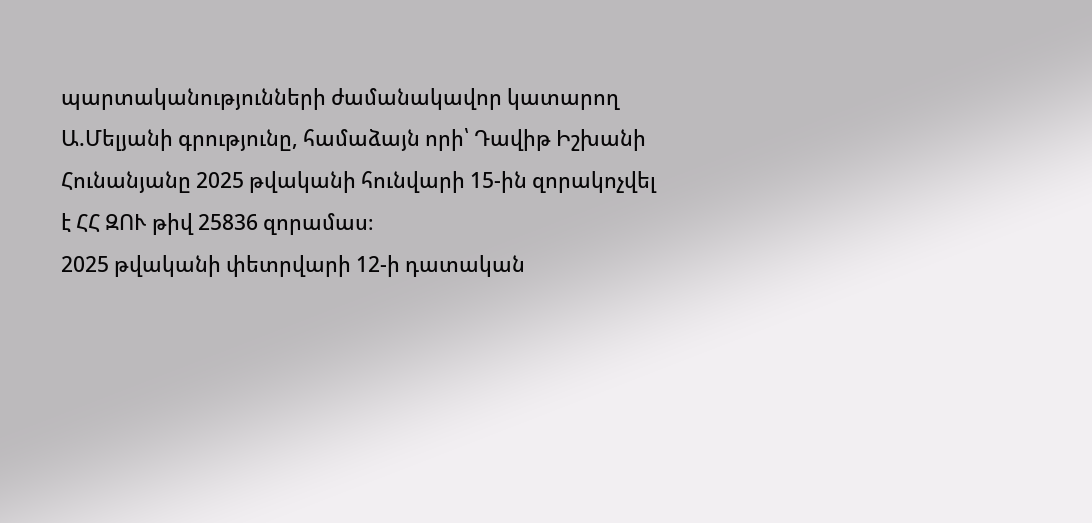պարտականությունների ժամանակավոր կատարող Ա.Մելյանի գրությունը, համաձայն որի՝ Դավիթ Իշխանի Հունանյանը 2025 թվականի հունվարի 15-ին զորակոչվել է ՀՀ ԶՈՒ թիվ 25836 զորամաս։
2025 թվականի փետրվարի 12-ի դատական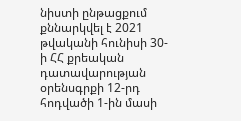նիստի ընթացքում քննարկվել է 2021 թվականի հունիսի 30-ի ՀՀ քրեական դատավարության օրենսգրքի 12-րդ հոդվածի 1-ին մասի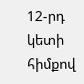12-րդ կետի հիմքով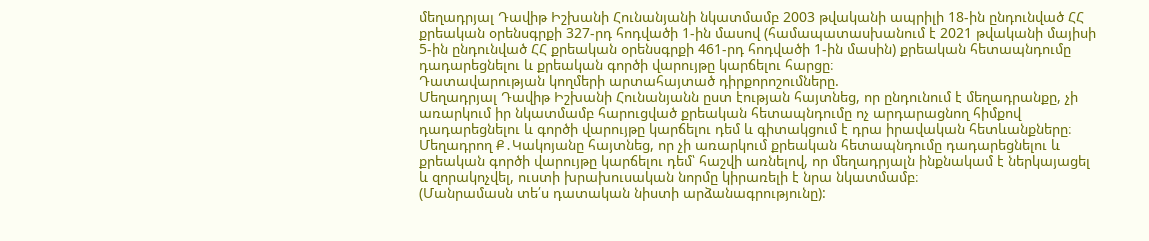մեղադրյալ Դավիթ Իշխանի Հունանյանի նկատմամբ 2003 թվականի ապրիլի 18-ին ընդունված ՀՀ քրեական օրենսգրքի 327-րդ հոդվածի 1-ին մասով (համապատասխանում է 2021 թվականի մայիսի 5-ին ընդունված ՀՀ քրեական օրենսգրքի 461-րդ հոդվածի 1-ին մասին) քրեական հետապնդումը դադարեցնելու և քրեական գործի վարույթը կարճելու հարցը։
Դատավարության կողմերի արտահայտած դիրքորոշումները.
Մեղադրյալ Դավիթ Իշխանի Հունանյանն ըստ էության հայտնեց, որ ընդունում է մեղադրանքը, չի առարկում իր նկատմամբ հարուցված քրեական հետապնդումը ոչ արդարացնող հիմքով դադարեցնելու և գործի վարույթը կարճելու դեմ և գիտակցում է դրա իրավական հետևանքները։
Մեղադրող Ք․Կակոյանը հայտնեց, որ չի առարկում քրեական հետապնդումը դադարեցնելու և քրեական գործի վարույթը կարճելու դեմ՝ հաշվի առնելով, որ մեղադրյալն ինքնակամ է ներկայացել և զորակոչվել, ուստի խրախուսական նորմը կիրառելի է նրա նկատմամբ։
(Մանրամասն տե՛ս դատական նիստի արձանագրությունը):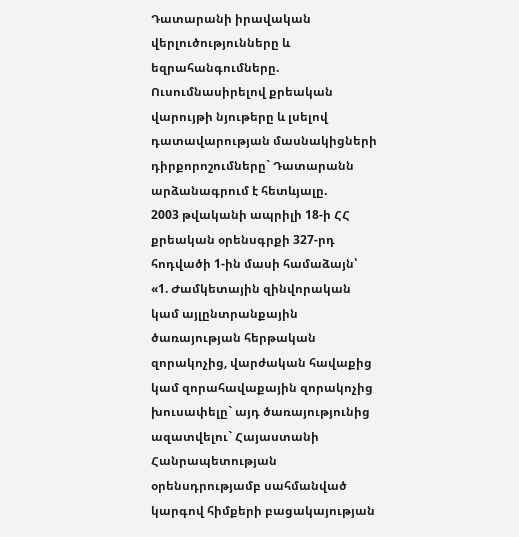Դատարանի իրավական վերլուծությունները և եզրահանգումները.
Ուսումնասիրելով քրեական վարույթի նյութերը և լսելով դատավարության մասնակիցների դիրքորոշումները` Դատարանն արձանագրում է հետևյալը.
2003 թվականի ապրիլի 18-ի ՀՀ քրեական օրենսգրքի 327-րդ հոդվածի 1-ին մասի համաձայն՝
«1. Ժամկետային զինվորական կամ այլընտրանքային ծառայության հերթական զորակոչից, վարժական հավաքից կամ զորահավաքային զորակոչից խուսափելը` այդ ծառայությունից ազատվելու` Հայաստանի Հանրապետության օրենսդրությամբ սահմանված կարգով հիմքերի բացակայության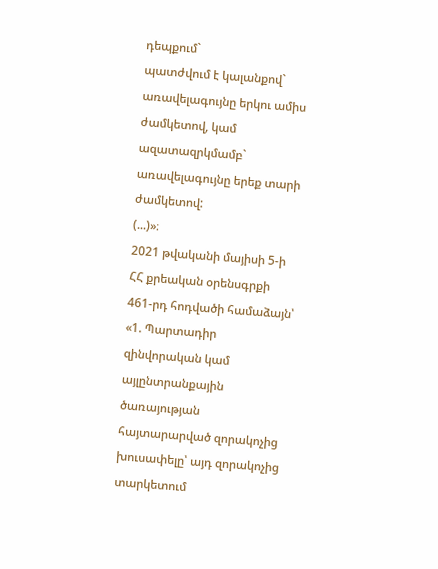դեպքում`
պատժվում է կալանքով` առավելագույնը երկու ամիս ժամկետով, կամ ազատազրկմամբ` առավելագույնը երեք տարի ժամկետով:
(...)»։
2021 թվականի մայիսի 5-ի ՀՀ քրեական օրենսգրքի 461-րդ հոդվածի համաձայն՝
«1. Պարտադիր զինվորական կամ այլընտրանքային ծառայության հայտարարված զորակոչից խուսափելը՝ այդ զորակոչից տարկետում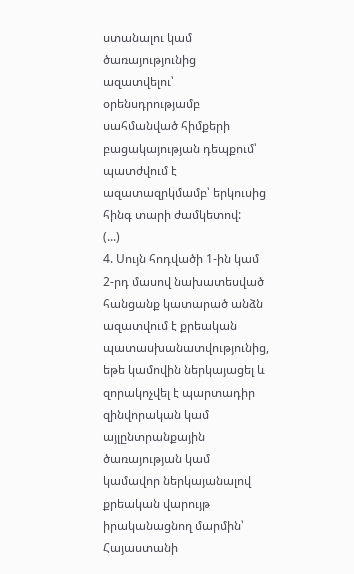ստանալու կամ ծառայությունից ազատվելու՝ օրենսդրությամբ սահմանված հիմքերի բացակայության դեպքում՝
պատժվում է ազատազրկմամբ՝ երկուսից հինգ տարի ժամկետով:
(...)
4. Սույն հոդվածի 1-ին կամ 2-րդ մասով նախատեսված հանցանք կատարած անձն ազատվում է քրեական պատասխանատվությունից, եթե կամովին ներկայացել և զորակոչվել է պարտադիր զինվորական կամ այլընտրանքային ծառայության կամ կամավոր ներկայանալով քրեական վարույթ իրականացնող մարմին՝ Հայաստանի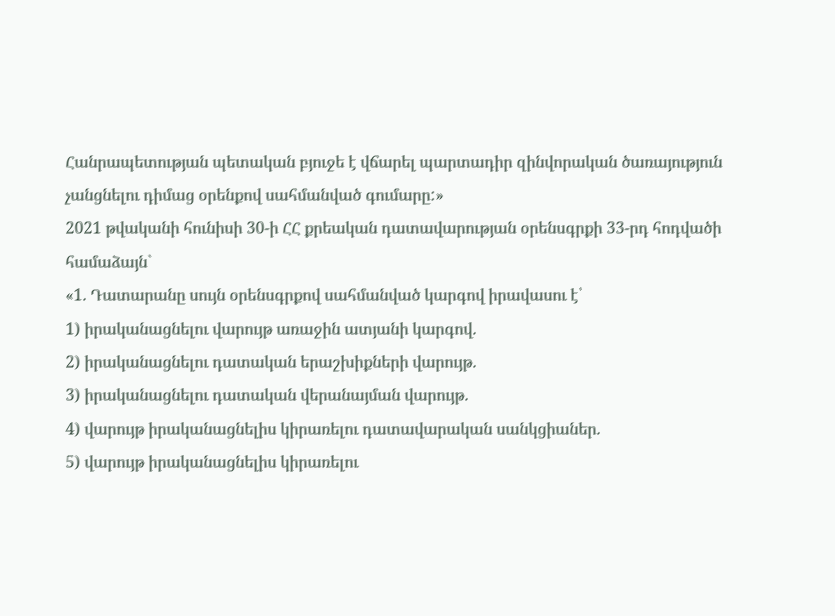Հանրապետության պետական բյուջե է վճարել պարտադիր զինվորական ծառայություն չանցնելու դիմաց օրենքով սահմանված գումարը:»
2021 թվականի հունիսի 30-ի ՀՀ քրեական դատավարության օրենսգրքի 33-րդ հոդվածի համաձայն`
«1. Դատարանը սույն օրենսգրքով սահմանված կարգով իրավասու է՝
1) իրականացնելու վարույթ առաջին ատյանի կարգով.
2) իրականացնելու դատական երաշխիքների վարույթ.
3) իրականացնելու դատական վերանայման վարույթ.
4) վարույթ իրականացնելիս կիրառելու դատավարական սանկցիաներ.
5) վարույթ իրականացնելիս կիրառելու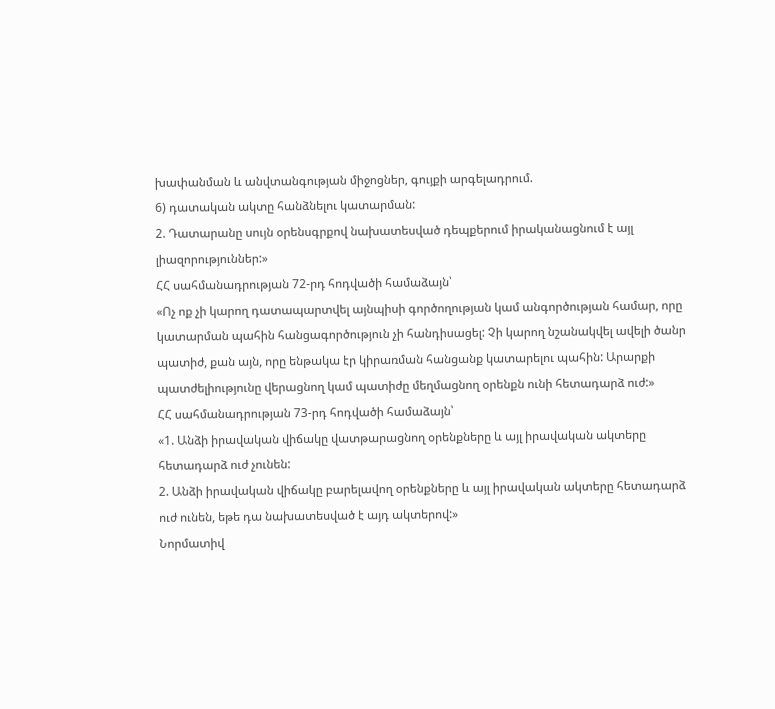խափանման և անվտանգության միջոցներ, գույքի արգելադրում.
6) դատական ակտը հանձնելու կատարման:
2. Դատարանը սույն օրենսգրքով նախատեսված դեպքերում իրականացնում է այլ լիազորություններ:»
ՀՀ սահմանադրության 72-րդ հոդվածի համաձայն՝
«Ոչ ոք չի կարող դատապարտվել այնպիսի գործողության կամ անգործության համար, որը կատարման պահին հանցագործություն չի հանդիսացել: Չի կարող նշանակվել ավելի ծանր պատիժ, քան այն, որը ենթակա էր կիրառման հանցանք կատարելու պահին: Արարքի պատժելիությունը վերացնող կամ պատիժը մեղմացնող օրենքն ունի հետադարձ ուժ:»
ՀՀ սահմանադրության 73-րդ հոդվածի համաձայն՝
«1. Անձի իրավական վիճակը վատթարացնող օրենքները և այլ իրավական ակտերը հետադարձ ուժ չունեն:
2. Անձի իրավական վիճակը բարելավող օրենքները և այլ իրավական ակտերը հետադարձ ուժ ունեն, եթե դա նախատեսված է այդ ակտերով:»
Նորմատիվ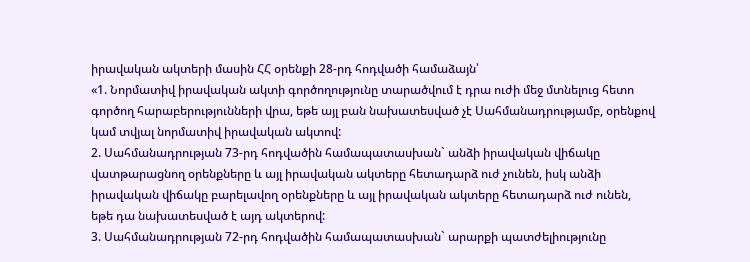իրավական ակտերի մասին ՀՀ օրենքի 28-րդ հոդվածի համաձայն՝
«1. Նորմատիվ իրավական ակտի գործողությունը տարածվում է դրա ուժի մեջ մտնելուց հետո գործող հարաբերությունների վրա, եթե այլ բան նախատեսված չէ Սահմանադրությամբ, օրենքով կամ տվյալ նորմատիվ իրավական ակտով:
2. Սահմանադրության 73-րդ հոդվածին համապատասխան` անձի իրավական վիճակը վատթարացնող օրենքները և այլ իրավական ակտերը հետադարձ ուժ չունեն, իսկ անձի իրավական վիճակը բարելավող օրենքները և այլ իրավական ակտերը հետադարձ ուժ ունեն, եթե դա նախատեսված է այդ ակտերով:
3. Սահմանադրության 72-րդ հոդվածին համապատասխան` արարքի պատժելիությունը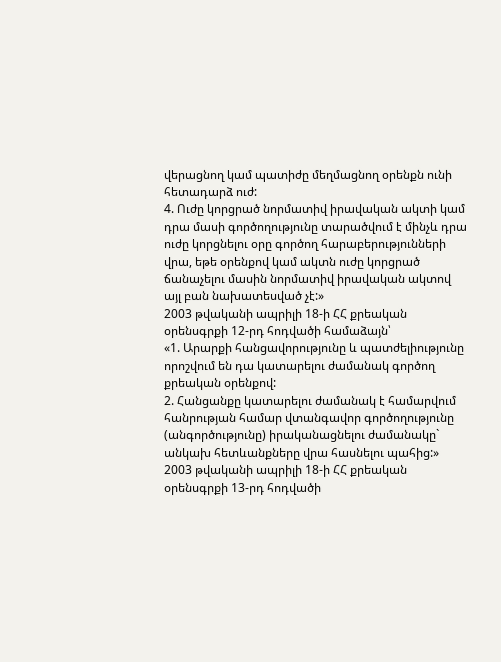վերացնող կամ պատիժը մեղմացնող օրենքն ունի հետադարձ ուժ:
4. Ուժը կորցրած նորմատիվ իրավական ակտի կամ դրա մասի գործողությունը տարածվում է մինչև դրա ուժը կորցնելու օրը գործող հարաբերությունների վրա, եթե օրենքով կամ ակտն ուժը կորցրած ճանաչելու մասին նորմատիվ իրավական ակտով այլ բան նախատեսված չէ:»
2003 թվականի ապրիլի 18-ի ՀՀ քրեական օրենսգրքի 12-րդ հոդվածի համաձայն՝
«1. Արարքի հանցավորությունը և պատժելիությունը որոշվում են դա կատարելու ժամանակ գործող քրեական օրենքով:
2. Հանցանքը կատարելու ժամանակ է համարվում հանրության համար վտանգավոր գործողությունը (անգործությունը) իրականացնելու ժամանակը` անկախ հետևանքները վրա հասնելու պահից:»
2003 թվականի ապրիլի 18-ի ՀՀ քրեական օրենսգրքի 13-րդ հոդվածի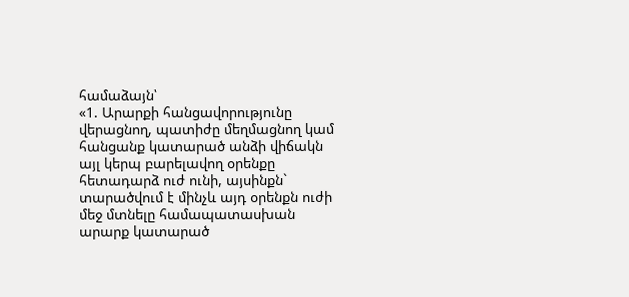համաձայն՝
«1. Արարքի հանցավորությունը վերացնող, պատիժը մեղմացնող կամ հանցանք կատարած անձի վիճակն այլ կերպ բարելավող օրենքը հետադարձ ուժ ունի, այսինքն` տարածվում է մինչև այդ օրենքն ուժի մեջ մտնելը համապատասխան արարք կատարած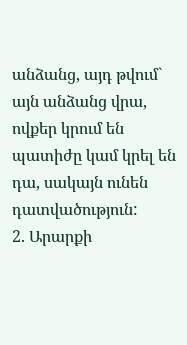անձանց, այդ թվում` այն անձանց վրա, ովքեր կրում են պատիժը կամ կրել են դա, սակայն ունեն դատվածություն:
2. Արարքի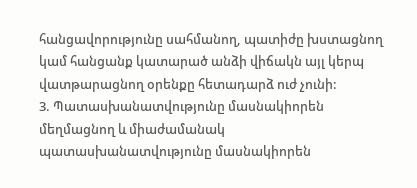հանցավորությունը սահմանող, պատիժը խստացնող կամ հանցանք կատարած անձի վիճակն այլ կերպ վատթարացնող օրենքը հետադարձ ուժ չունի:
3. Պատասխանատվությունը մասնակիորեն մեղմացնող և միաժամանակ պատասխանատվությունը մասնակիորեն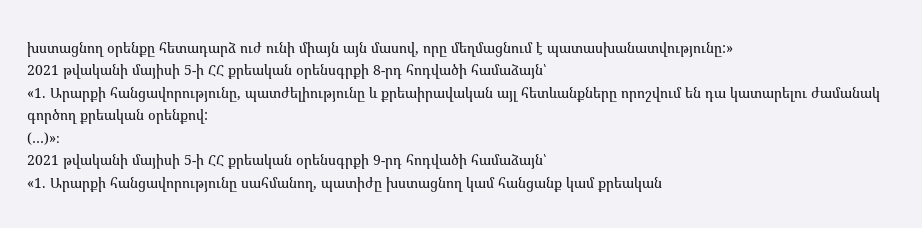խստացնող օրենքը հետադարձ ուժ ունի միայն այն մասով, որը մեղմացնում է պատասխանատվությունը:»
2021 թվականի մայիսի 5-ի ՀՀ քրեական օրենսգրքի 8-րդ հոդվածի համաձայն՝
«1. Արարքի հանցավորությունը, պատժելիությունը և քրեաիրավական այլ հետևանքները որոշվում են դա կատարելու ժամանակ գործող քրեական օրենքով:
(…)»։
2021 թվականի մայիսի 5-ի ՀՀ քրեական օրենսգրքի 9-րդ հոդվածի համաձայն՝
«1. Արարքի հանցավորությունը սահմանող, պատիժը խստացնող կամ հանցանք կամ քրեական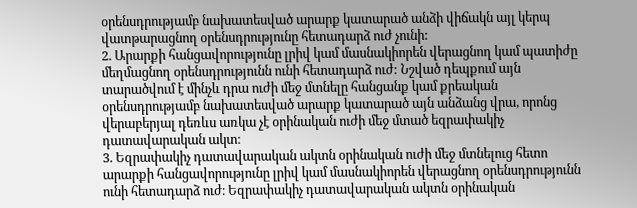օրենսդրությամբ նախատեսված արարք կատարած անձի վիճակն այլ կերպ վատթարացնող օրենսդրությունը հետադարձ ուժ չունի:
2. Արարքի հանցավորությունը լրիվ կամ մասնակիորեն վերացնող կամ պատիժը մեղմացնող օրենսդրությունն ունի հետադարձ ուժ: Նշված դեպքում այն տարածվում է մինչև դրա ուժի մեջ մտնելը հանցանք կամ քրեական օրենսդրությամբ նախատեսված արարք կատարած այն անձանց վրա, որոնց վերաբերյալ դեռևս առկա չէ օրինական ուժի մեջ մտած եզրափակիչ դատավարական ակտ։
3. Եզրափակիչ դատավարական ակտն օրինական ուժի մեջ մտնելուց հետո արարքի հանցավորությունը լրիվ կամ մասնակիորեն վերացնող օրենսդրությունն ունի հետադարձ ուժ։ Եզրափակիչ դատավարական ակտն օրինական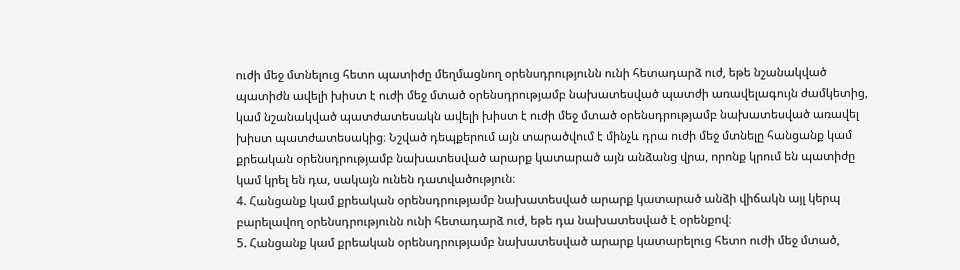ուժի մեջ մտնելուց հետո պատիժը մեղմացնող օրենսդրությունն ունի հետադարձ ուժ, եթե նշանակված պատիժն ավելի խիստ է ուժի մեջ մտած օրենսդրությամբ նախատեսված պատժի առավելագույն ժամկետից, կամ նշանակված պատժատեսակն ավելի խիստ է ուժի մեջ մտած օրենսդրությամբ նախատեսված առավել խիստ պատժատեսակից։ Նշված դեպքերում այն տարածվում է մինչև դրա ուժի մեջ մտնելը հանցանք կամ քրեական օրենսդրությամբ նախատեսված արարք կատարած այն անձանց վրա, որոնք կրում են պատիժը կամ կրել են դա, սակայն ունեն դատվածություն։
4. Հանցանք կամ քրեական օրենսդրությամբ նախատեսված արարք կատարած անձի վիճակն այլ կերպ բարելավող օրենսդրությունն ունի հետադարձ ուժ, եթե դա նախատեսված է օրենքով։
5. Հանցանք կամ քրեական օրենսդրությամբ նախատեսված արարք կատարելուց հետո ուժի մեջ մտած,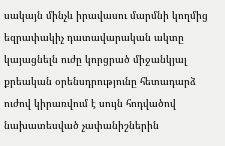սակայն մինչև իրավասու մարմնի կողմից եզրափակիչ դատավարական ակտը կայացնելն ուժը կորցրած միջանկյալ քրեական օրենսդրությունը հետադարձ ուժով կիրառվում է սույն հոդվածով նախատեսված չափանիշներին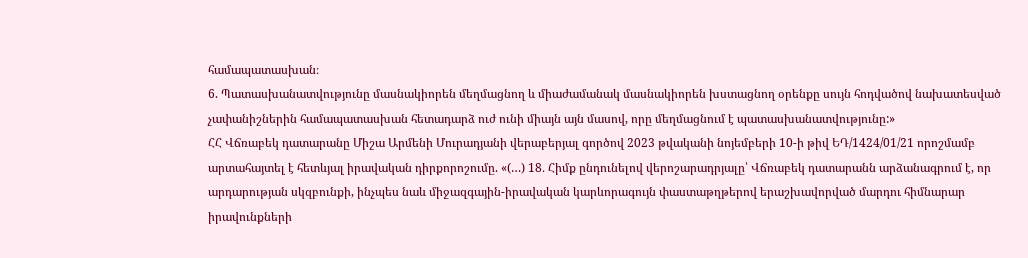համապատասխան։
6. Պատասխանատվությունը մասնակիորեն մեղմացնող և միաժամանակ մասնակիորեն խստացնող օրենքը սույն հոդվածով նախատեսված չափանիշներին համապատասխան հետադարձ ուժ ունի միայն այն մասով, որը մեղմացնում է պատասխանատվությունը:»
ՀՀ Վճռաբեկ դատարանը Միշա Արմենի Մուրադյանի վերաբերյալ գործով 2023 թվականի նոյեմբերի 10-ի թիվ ԵԴ/1424/01/21 որոշմամբ արտահայտել է հետևյալ իրավական դիրքորոշումը. «(…) 18․ Հիմք ընդունելով վերոշարադրյալը՝ Վճռաբեկ դատարանն արձանագրում է, որ արդարության սկզբունքի, ինչպես նաև միջազգային-իրավական կարևորագույն փաստաթղթերով երաշխավորված մարդու հիմնարար իրավունքների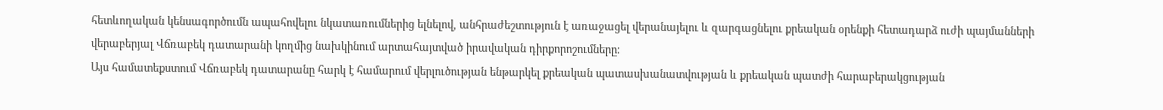հետևողական կենսագործումն ապահովելու նկատառումներից ելնելով, անհրաժեշտություն է առաջացել վերանայելու և զարգացնելու քրեական օրենքի հետադարձ ուժի պայմանների վերաբերյալ Վճռաբեկ դատարանի կողմից նախկինում արտահայտված իրավական դիրքորոշումները։
Այս համատեքստում Վճռաբեկ դատարանը հարկ է համարում վերլուծության ենթարկել քրեական պատասխանատվության և քրեական պատժի հարաբերակցության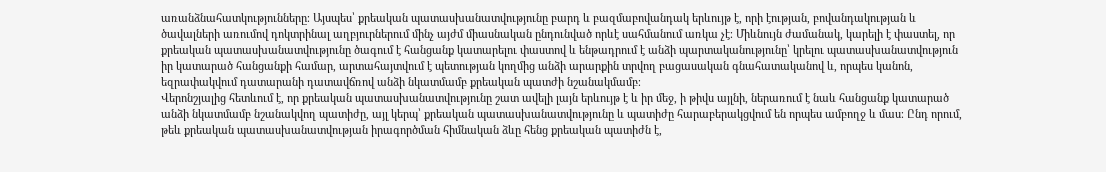առանձնահատկությունները։ Այսպես՝ քրեական պատասխանատվությունը բարդ և բազմաբովանդակ երևույթ է, որի էության, բովանդակության և ծավալների առումով դոկտրինալ աղբյուրներում մինչ այժմ միասնական ընդունված որևէ սահմանում առկա չէ։ Միևնույն ժամանակ, կարելի է փաստել, որ քրեական պատասխանատվությունը ծագում է հանցանք կատարելու փաստով և ենթադրում է անձի պարտականությունը՝ կրելու պատասխանատվություն իր կատարած հանցանքի համար, արտահայտվում է պետության կողմից անձի արարքին տրվող բացասական գնահատականով և, որպես կանոն, եզրափակվում դատարանի դատավճռով անձի նկատմամբ քրեական պատժի նշանակմամբ։
Վերոնշյալից հետևում է, որ քրեական պատասխանատվությունը շատ ավելի լայն երևույթ է և իր մեջ, ի թիվս այլնի, ներառում է նաև հանցանք կատարած անձի նկատմամբ նշանակվող պատիժը, այլ կերպ՝ քրեական պատասխանատվությունը և պատիժը հարաբերակցվում են որպես ամբողջ և մաս։ Ընդ որում, թեև քրեական պատասխանատվության իրագործման հիմնական ձևը հենց քրեական պատիժն է,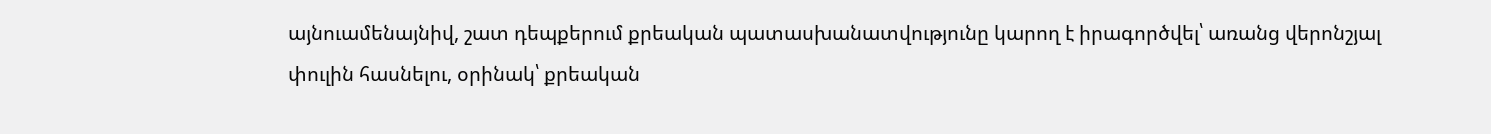այնուամենայնիվ, շատ դեպքերում քրեական պատասխանատվությունը կարող է իրագործվել՝ առանց վերոնշյալ փուլին հասնելու, օրինակ՝ քրեական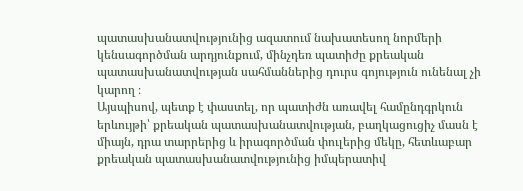պատասխանատվությունից ազատում նախատեսող նորմերի կենսագործման արդյունքում, մինչդեռ պատիժը քրեական պատասխանատվության սահմաններից դուրս գոյություն ունենալ չի կարող ։
Այսպիսով, պետք է փաստել, որ պատիժն առավել համընդգրկուն երևույթի՝ քրեական պատասխանատվության, բաղկացուցիչ մասն է միայն, դրա տարրերից և իրագործման փուլերից մեկը, հետևաբար քրեական պատասխանատվությունից իմպերատիվ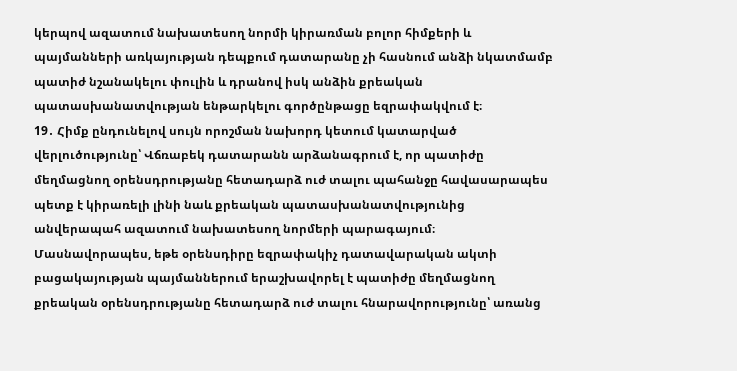կերպով ազատում նախատեսող նորմի կիրառման բոլոր հիմքերի և պայմանների առկայության դեպքում դատարանը չի հասնում անձի նկատմամբ պատիժ նշանակելու փուլին և դրանով իսկ անձին քրեական պատասխանատվության ենթարկելու գործընթացը եզրափակվում է։
19․ Հիմք ընդունելով սույն որոշման նախորդ կետում կատարված վերլուծությունը՝ Վճռաբեկ դատարանն արձանագրում է, որ պատիժը մեղմացնող օրենսդրությանը հետադարձ ուժ տալու պահանջը հավասարապես պետք է կիրառելի լինի նաև քրեական պատասխանատվությունից անվերապահ ազատում նախատեսող նորմերի պարագայում։ Մասնավորապես, եթե օրենսդիրը եզրափակիչ դատավարական ակտի բացակայության պայմաններում երաշխավորել է պատիժը մեղմացնող քրեական օրենսդրությանը հետադարձ ուժ տալու հնարավորությունը՝ առանց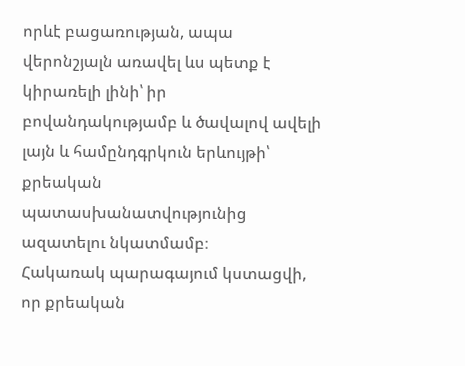որևէ բացառության, ապա վերոնշյալն առավել ևս պետք է կիրառելի լինի՝ իր բովանդակությամբ և ծավալով ավելի լայն և համընդգրկուն երևույթի՝ քրեական պատասխանատվությունից ազատելու նկատմամբ։
Հակառակ պարագայում կստացվի, որ քրեական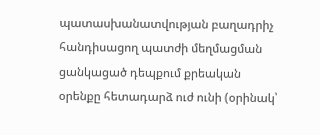պատասխանատվության բաղադրիչ հանդիսացող պատժի մեղմացման ցանկացած դեպքում քրեական օրենքը հետադարձ ուժ ունի (օրինակ՝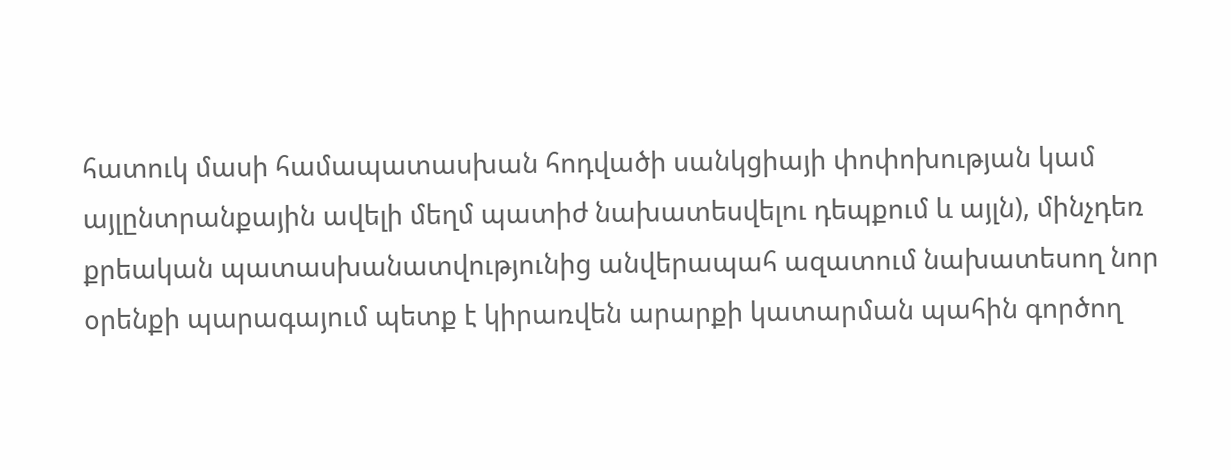հատուկ մասի համապատասխան հոդվածի սանկցիայի փոփոխության կամ այլընտրանքային ավելի մեղմ պատիժ նախատեսվելու դեպքում և այլն), մինչդեռ քրեական պատասխանատվությունից անվերապահ ազատում նախատեսող նոր օրենքի պարագայում պետք է կիրառվեն արարքի կատարման պահին գործող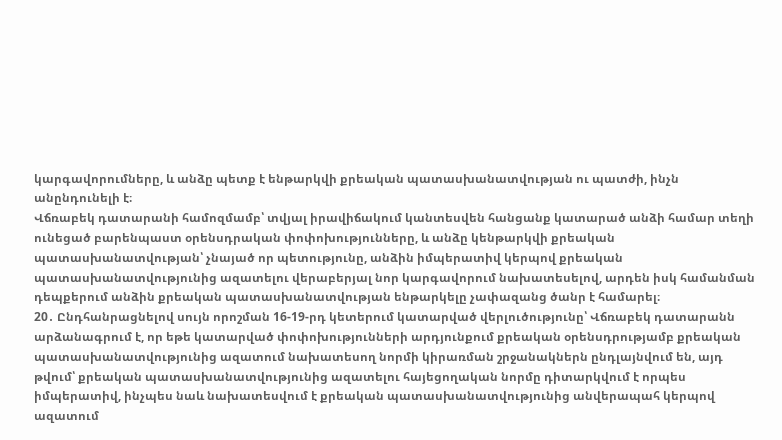կարգավորումները, և անձը պետք է ենթարկվի քրեական պատասխանատվության ու պատժի, ինչն անընդունելի է։
Վճռաբեկ դատարանի համոզմամբ՝ տվյալ իրավիճակում կանտեսվեն հանցանք կատարած անձի համար տեղի ունեցած բարենպաստ օրենսդրական փոփոխությունները, և անձը կենթարկվի քրեական պատասխանատվության՝ չնայած որ պետությունը, անձին իմպերատիվ կերպով քրեական պատասխանատվությունից ազատելու վերաբերյալ նոր կարգավորում նախատեսելով, արդեն իսկ համանման դեպքերում անձին քրեական պատասխանատվության ենթարկելը չափազանց ծանր է համարել։
20․ Ընդհանրացնելով սույն որոշման 16-19-րդ կետերում կատարված վերլուծությունը՝ Վճռաբեկ դատարանն արձանագրում է, որ եթե կատարված փոփոխությունների արդյունքում քրեական օրենսդրությամբ քրեական պատասխանատվությունից ազատում նախատեսող նորմի կիրառման շրջանակներն ընդլայնվում են, այդ թվում՝ քրեական պատասխանատվությունից ազատելու հայեցողական նորմը դիտարկվում է որպես իմպերատիվ, ինչպես նաև նախատեսվում է քրեական պատասխանատվությունից անվերապահ կերպով ազատում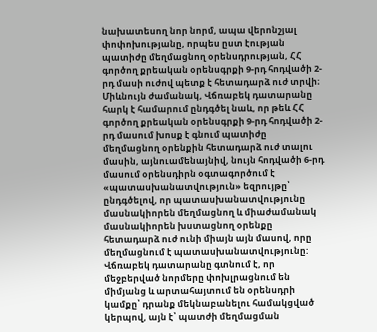նախատեսող նոր նորմ, ապա վերոնշյալ փոփոխությանը, որպես ըստ էության պատիժը մեղմացնող օրենսդրության, ՀՀ գործող քրեական օրենսգրքի 9-րդ հոդվածի 2-րդ մասի ուժով պետք է հետադարձ ուժ տրվի։
Միևնույն ժամանակ, Վճռաբեկ դատարանը հարկ է համարում ընդգծել նաև, որ թեև ՀՀ գործող քրեական օրենսգրքի 9-րդ հոդվածի 2-րդ մասում խոսք է գնում պատիժը մեղմացնող օրենքին հետադարձ ուժ տալու մասին, այնուամենայնիվ, նույն հոդվածի 6-րդ մասում օրենսդիրն օգտագործում է «պատասխանատվություն» եզրույթը՝ ընդգծելով, որ պատասխանատվությունը մասնակիորեն մեղմացնող և միաժամանակ մասնակիորեն խստացնող օրենքը հետադարձ ուժ ունի միայն այն մասով, որը մեղմացնում է պատասխանատվությունը: Վճռաբեկ դատարանը գտնում է, որ մեջբերված նորմերը փոխլրացնում են միմյանց և արտահայտում են օրենսդրի կամքը՝ դրանք մեկնաբանելու համակցված կերպով, այն է՝ պատժի մեղմացման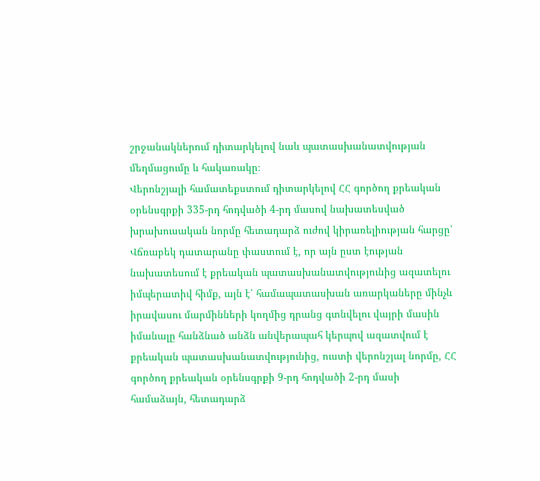շրջանակներում դիտարկելով նաև պատասխանատվության մեղմացումը և հակառակը։
Վերոնշյալի համատեքստում դիտարկելով ՀՀ գործող քրեական օրենսգրքի 335-րդ հոդվածի 4-րդ մասով նախատեսված խրախուսական նորմը հետադարձ ուժով կիրառելիության հարցը՝ Վճռաբեկ դատարանը փաստում է, որ այն ըստ էության նախատեսում է քրեական պատասխանատվությունից ազատելու իմպերատիվ հիմք, այն է՝ համապատասխան առարկաները մինչև իրավասու մարմինների կողմից դրանց գտնվելու վայրի մասին իմանալը հանձնած անձն անվերապահ կերպով ազատվում է քրեական պատասխանատվությունից, ուստի վերոնշյալ նորմը, ՀՀ գործող քրեական օրենսգրքի 9-րդ հոդվածի 2-րդ մասի համաձայն, հետադարձ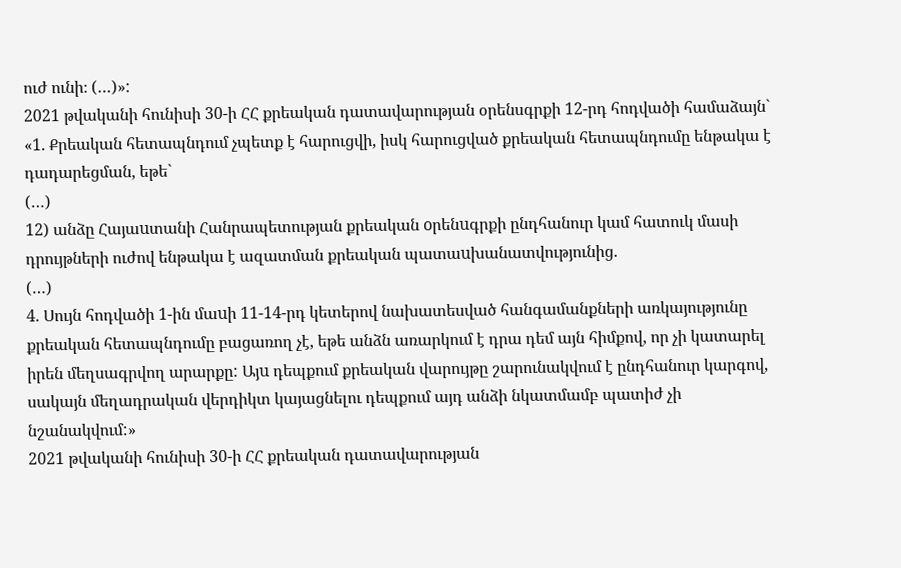ուժ ունի։ (…)»:
2021 թվականի հունիսի 30-ի ՀՀ քրեական դատավարության օրենսգրքի 12-րդ հոդվածի համաձայն`
«1. Քրեական հետապնդում չպետք է հարուցվի, իսկ հարուցված քրեական հետապնդումը ենթակա է դադարեցման, եթե`
(…)
12) անձը Հայաuտանի Հանրապետության քրեական oրենuգրքի ընդհանուր կամ հատուկ մասի դրույթների ուժով ենթակա է ազատման քրեական պատաuխանատվությունից.
(…)
4. Սույն հոդվածի 1-ին մաuի 11-14-րդ կետերով նախատեսված հանգամանքների առկայությունը քրեական հետապնդումը բացառող չէ, եթե անձն առարկում է դրա դեմ այն հիմքով, որ չի կատարել իրեն մեղսագրվող արարքը: Այu դեպքում քրեական վարույթը շարունակվում է ընդհանուր կարգով, սակայն մեղադրական վերդիկտ կայացնելու դեպքում այդ անձի նկատմամբ պատիժ չի նշանակվում:»
2021 թվականի հունիսի 30-ի ՀՀ քրեական դատավարության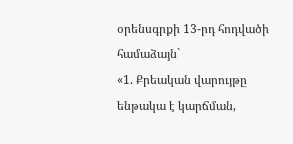օրենսգրքի 13-րդ հոդվածի համաձայն`
«1. Քրեական վարույթը ենթակա է կարճման,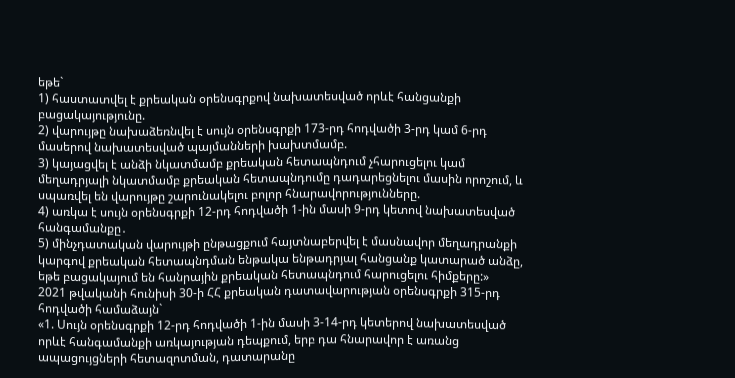եթե`
1) հաստատվել է քրեական օրենսգրքով նախատեսված որևէ հանցանքի բացակայությունը.
2) վարույթը նախաձեռնվել է սույն օրենսգրքի 173-րդ հոդվածի 3-րդ կամ 6-րդ մասերով նախատեսված պայմանների խախտմամբ.
3) կայացվել է անձի նկատմամբ քրեական հետապնդում չհարուցելու կամ մեղադրյալի նկատմամբ քրեական հետապնդումը դադարեցնելու մասին որոշում, և սպառվել են վարույթը շարունակելու բոլոր հնարավորությունները.
4) առկա է սույն օրենսգրքի 12-րդ հոդվածի 1-ին մասի 9-րդ կետով նախատեսված հանգամանքը․
5) մինչդատական վարույթի ընթացքում հայտնաբերվել է մասնավոր մեղադրանքի կարգով քրեական հետապնդման ենթակա ենթադրյալ հանցանք կատարած անձը, եթե բացակայում են հանրային քրեական հետապնդում հարուցելու հիմքերը:»
2021 թվականի հունիսի 30-ի ՀՀ քրեական դատավարության օրենսգրքի 315-րդ հոդվածի համաձայն`
«1. Սույն օրենսգրքի 12-րդ հոդվածի 1-ին մասի 3-14-րդ կետերով նախատեսված որևէ հանգամանքի առկայության դեպքում, երբ դա հնարավոր է առանց ապացույցների հետազոտման, դատարանը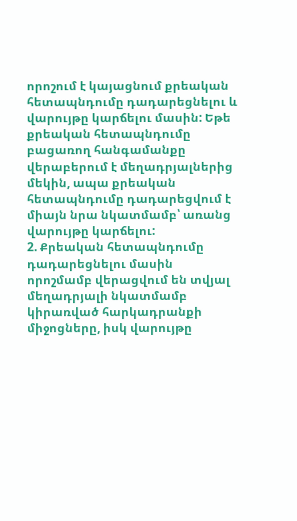որոշում է կայացնում քրեական հետապնդումը դադարեցնելու և վարույթը կարճելու մասին: Եթե քրեական հետապնդումը բացառող հանգամանքը վերաբերում է մեղադրյալներից մեկին, ապա քրեական հետապնդումը դադարեցվում է միայն նրա նկատմամբ՝ առանց վարույթը կարճելու:
2. Քրեական հետապնդումը դադարեցնելու մասին որոշմամբ վերացվում են տվյալ մեղադրյալի նկատմամբ կիրառված հարկադրանքի միջոցները, իսկ վարույթը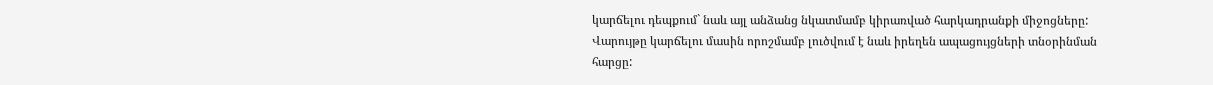կարճելու դեպքում` նաև այլ անձանց նկատմամբ կիրառված հարկադրանքի միջոցները: Վարույթը կարճելու մասին որոշմամբ լուծվում է նաև իրեղեն ապացույցների տնօրինման հարցը: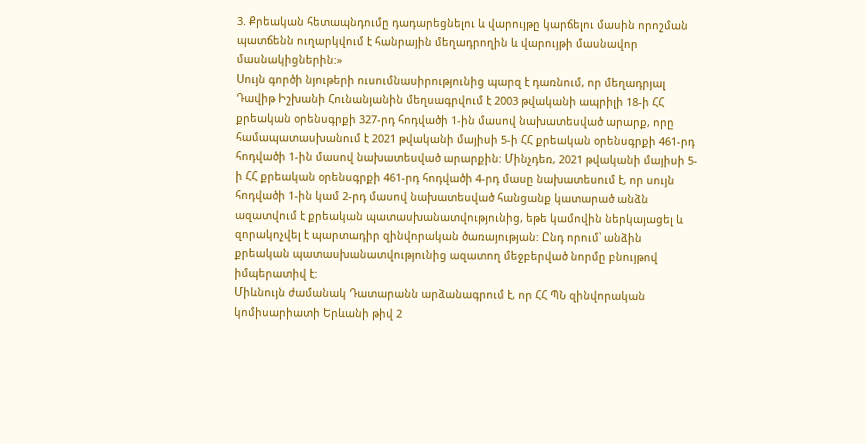3. Քրեական հետապնդումը դադարեցնելու և վարույթը կարճելու մասին որոշման պատճենն ուղարկվում է հանրային մեղադրողին և վարույթի մասնավոր մասնակիցներին:»
Սույն գործի նյութերի ուսումնասիրությունից պարզ է դառնում, որ մեղադրյալ Դավիթ Իշխանի Հունանյանին մեղսագրվում է 2003 թվականի ապրիլի 18-ի ՀՀ քրեական օրենսգրքի 327-րդ հոդվածի 1-ին մասով նախատեսված արարք, որը համապատասխանում է 2021 թվականի մայիսի 5-ի ՀՀ քրեական օրենսգրքի 461-րդ հոդվածի 1-ին մասով նախատեսված արարքին: Մինչդեռ, 2021 թվականի մայիսի 5-ի ՀՀ քրեական օրենսգրքի 461-րդ հոդվածի 4-րդ մասը նախատեսում է, որ սույն հոդվածի 1-ին կամ 2-րդ մասով նախատեսված հանցանք կատարած անձն ազատվում է քրեական պատասխանատվությունից, եթե կամովին ներկայացել և զորակոչվել է պարտադիր զինվորական ծառայության: Ընդ որում՝ անձին քրեական պատասխանատվությունից ազատող մեջբերված նորմը բնույթով իմպերատիվ է:
Միևնույն ժամանակ Դատարանն արձանագրում է, որ ՀՀ ՊՆ զինվորական կոմիսարիատի Երևանի թիվ 2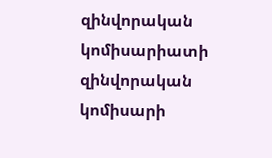զինվորական կոմիսարիատի զինվորական կոմիսարի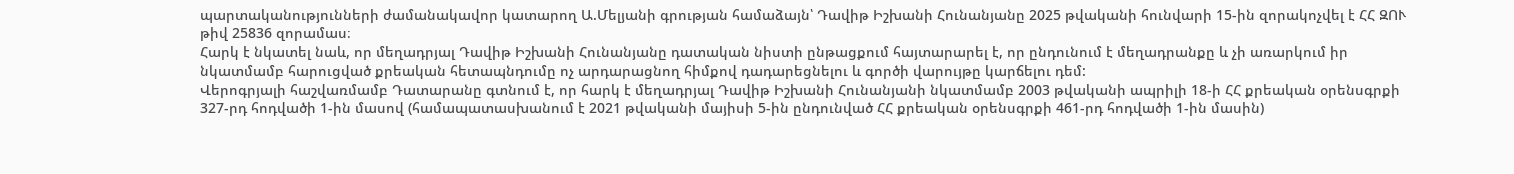պարտականությունների ժամանակավոր կատարող Ա.Մելյանի գրության համաձայն՝ Դավիթ Իշխանի Հունանյանը 2025 թվականի հունվարի 15-ին զորակոչվել է ՀՀ ԶՈՒ թիվ 25836 զորամաս։
Հարկ է նկատել նաև, որ մեղադրյալ Դավիթ Իշխանի Հունանյանը դատական նիստի ընթացքում հայտարարել է, որ ընդունում է մեղադրանքը և չի առարկում իր նկատմամբ հարուցված քրեական հետապնդումը ոչ արդարացնող հիմքով դադարեցնելու և գործի վարույթը կարճելու դեմ:
Վերոգրյալի հաշվառմամբ Դատարանը գտնում է, որ հարկ է մեղադրյալ Դավիթ Իշխանի Հունանյանի նկատմամբ 2003 թվականի ապրիլի 18-ի ՀՀ քրեական օրենսգրքի 327-րդ հոդվածի 1-ին մասով (համապատասխանում է 2021 թվականի մայիսի 5-ին ընդունված ՀՀ քրեական օրենսգրքի 461-րդ հոդվածի 1-ին մասին)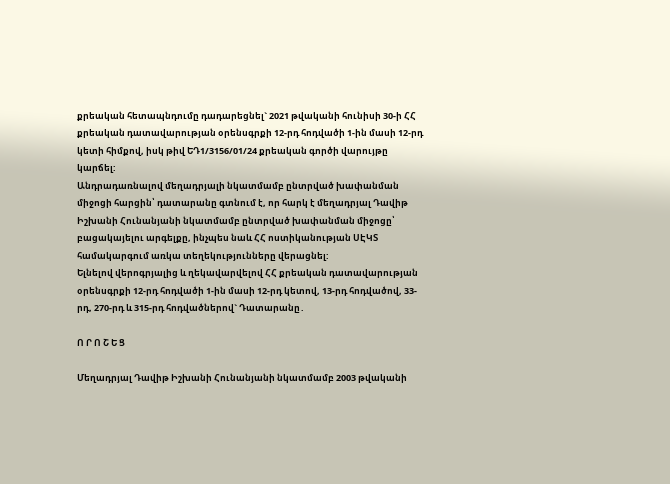քրեական հետապնդումը դադարեցնել` 2021 թվականի հունիսի 30-ի ՀՀ քրեական դատավարության օրենսգրքի 12-րդ հոդվածի 1-ին մասի 12-րդ կետի հիմքով, իսկ թիվ ԵԴ1/3156/01/24 քրեական գործի վարույթը կարճել:
Անդրադառնալով մեղադրյալի նկատմամբ ընտրված խափանման միջոցի հարցին՝ դատարանը գտնում է, որ հարկ է մեղադրյալ Դավիթ Իշխանի Հունանյանի նկատմամբ ընտրված խափանման միջոցը՝ բացակայելու արգելքը, ինչպես նաև ՀՀ ոստիկանության ՍԷԿՏ համակարգում առկա տեղեկությունները վերացնել:
Ելնելով վերոգրյալից և ղեկավարվելով ՀՀ քրեական դատավարության օրենսգրքի 12-րդ հոդվածի 1-ին մասի 12-րդ կետով, 13-րդ հոդվածով, 33-րդ, 270-րդ և 315-րդ հոդվածներով` Դատարանը․

Ո Ր Ո Շ Ե Ց

Մեղադրյալ Դավիթ Իշխանի Հունանյանի նկատմամբ 2003 թվականի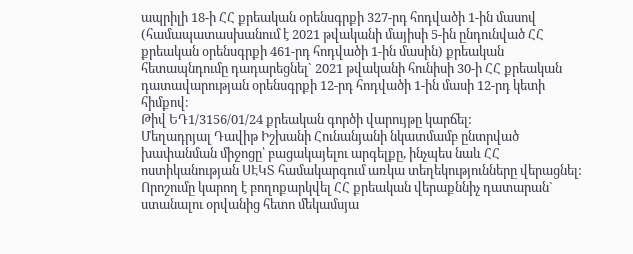ապրիլի 18-ի ՀՀ քրեական օրենսգրքի 327-րդ հոդվածի 1-ին մասով (համապատասխանում է 2021 թվականի մայիսի 5-ին ընդունված ՀՀ քրեական օրենսգրքի 461-րդ հոդվածի 1-ին մասին) քրեական հետապնդումը դադարեցնել` 2021 թվականի հունիսի 30-ի ՀՀ քրեական դատավարության օրենսգրքի 12-րդ հոդվածի 1-ին մասի 12-րդ կետի հիմքով։
Թիվ ԵԴ1/3156/01/24 քրեական գործի վարույթը կարճել:
Մեղադրյալ Դավիթ Իշխանի Հունանյանի նկատմամբ ընտրված խափանման միջոցը՝ բացակայելու արգելքը, ինչպես նաև ՀՀ ոստիկանության ՍԷԿՏ համակարգում առկա տեղեկությունները վերացնել:
Որոշումը կարող է բողոքարկվել ՀՀ քրեական վերաքննիչ դատարան` ստանալու օրվանից հետո մեկամսյա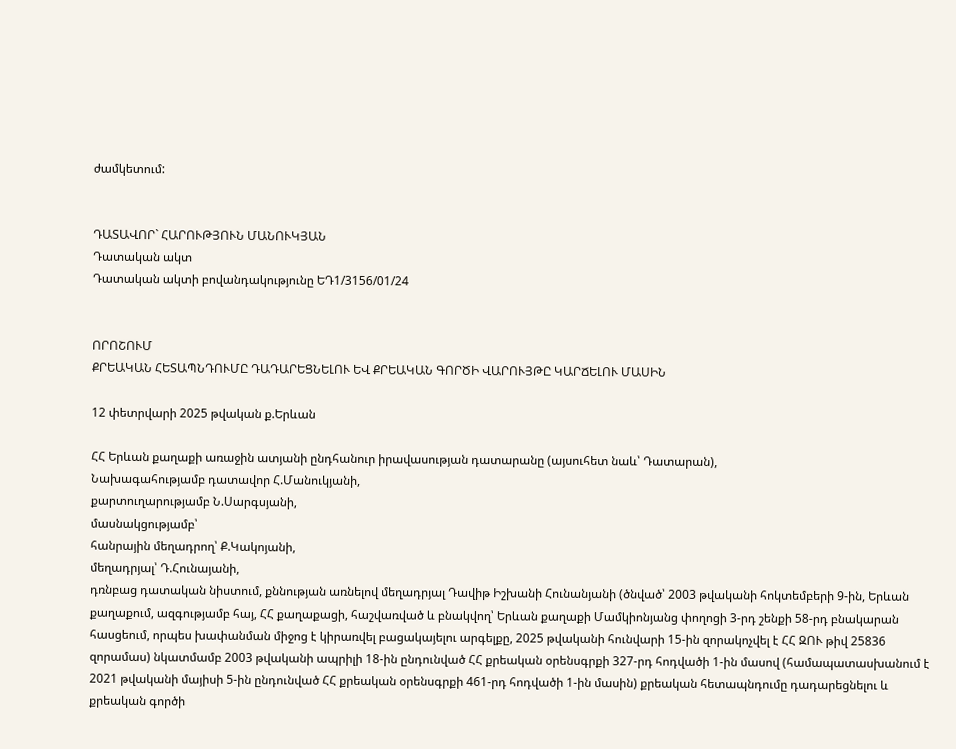ժամկետում:


ԴԱՏԱՎՈՐ` ՀԱՐՈՒԹՅՈՒՆ ՄԱՆՈՒԿՅԱՆ
Դատական ակտ
Դատական ակտի բովանդակությունը ԵԴ1/3156/01/24


ՈՐՈՇՈՒՄ
ՔՐԵԱԿԱՆ ՀԵՏԱՊՆԴՈՒՄԸ ԴԱԴԱՐԵՑՆԵԼՈՒ ԵՎ ՔՐԵԱԿԱՆ ԳՈՐԾԻ ՎԱՐՈՒՅԹԸ ԿԱՐՃԵԼՈՒ ՄԱՍԻՆ

12 փետրվարի 2025 թվական ք.Երևան

ՀՀ Երևան քաղաքի առաջին ատյանի ընդհանուր իրավասության դատարանը (այսուհետ նաև՝ Դատարան),
Նախագահությամբ դատավոր Հ.Մանուկյանի,
քարտուղարությամբ Ն.Սարգսյանի,
մասնակցությամբ՝
հանրային մեղադրող՝ Ք.Կակոյանի,
մեղադրյալ՝ Դ.Հունայանի,
դռնբաց դատական նիստում, քննության առնելով մեղադրյալ Դավիթ Իշխանի Հունանյանի (ծնված՝ 2003 թվականի հոկտեմբերի 9-ին, Երևան քաղաքում, ազգությամբ հայ, ՀՀ քաղաքացի, հաշվառված և բնակվող՝ Երևան քաղաքի Մամկիոնյանց փողոցի 3-րդ շենքի 58-րդ բնակարան հասցեում, որպես խափանման միջոց է կիրառվել բացակայելու արգելքը, 2025 թվականի հունվարի 15-ին զորակոչվել է ՀՀ ԶՈՒ թիվ 25836 զորամաս) նկատմամբ 2003 թվականի ապրիլի 18-ին ընդունված ՀՀ քրեական օրենսգրքի 327-րդ հոդվածի 1-ին մասով (համապատասխանում է 2021 թվականի մայիսի 5-ին ընդունված ՀՀ քրեական օրենսգրքի 461-րդ հոդվածի 1-ին մասին) քրեական հետապնդումը դադարեցնելու և քրեական գործի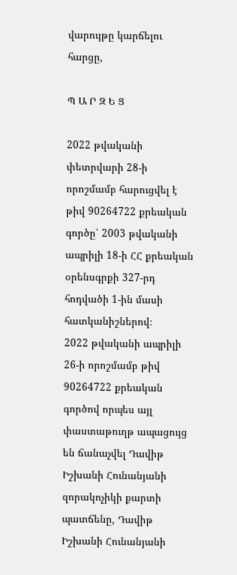վարույթը կարճելու հարցը,

Պ Ա Ր Զ Ե Ց

2022 թվականի փետրվարի 28-ի որոշմամբ հարուցվել է թիվ 90264722 քրեական գործը՝ 2003 թվականի ապրիլի 18-ի ՀՀ քրեական օրենսգրքի 327-րդ հոդվածի 1-ին մասի հատկանիշներով։
2022 թվականի ապրիլի 26-ի որոշմամբ թիվ 90264722 քրեական գործով որպես այլ փաստաթուղթ ապացույց են ճանաչվել Դավիթ Իշխանի Հունանյանի զորակոչիկի քարտի պատճենը, Դավիթ Իշխանի Հունանյանի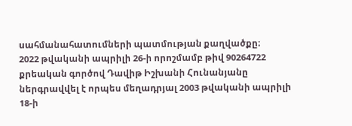սահմանահատումների պատմության քաղվածքը։
2022 թվականի ապրիլի 26-ի որոշմամբ թիվ 90264722 քրեական գործով Դավիթ Իշխանի Հունանյանը ներգրավվել է որպես մեղադրյալ 2003 թվականի ապրիլի 18-ի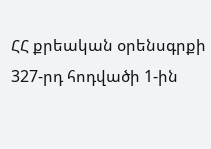ՀՀ քրեական օրենսգրքի 327-րդ հոդվածի 1-ին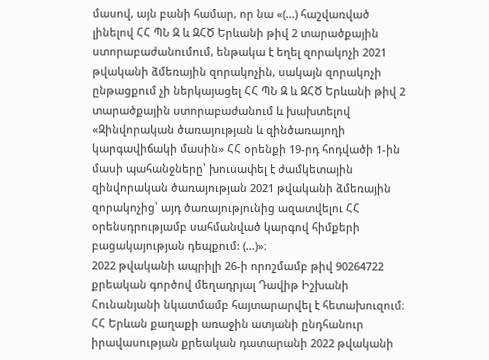մասով, այն բանի համար, որ նա «(...) հաշվառված լինելով ՀՀ ՊՆ Զ և ԶՀԾ Երևանի թիվ 2 տարածքային ստորաբաժանումում, ենթակա է եղել զորակոչի 2021 թվականի ձմեռային զորակոչին, սակայն զորակոչի ընթացքում չի ներկայացել ՀՀ ՊՆ Զ և ԶՀԾ Երևանի թիվ 2 տարածքային ստորաբաժանում և խախտելով «Զինվորական ծառայության և զինծառայողի կարգավիճակի մասին» ՀՀ օրենքի 19-րդ հոդվածի 1-ին մասի պահանջները՝ խուսափել է ժամկետային զինվորական ծառայության 2021 թվականի ձմեռային զորակոչից՝ այդ ծառայությունից ազատվելու ՀՀ օրենսդրությամբ սահմանված կարգով հիմքերի բացակայության դեպքում: (…)»։
2022 թվականի ապրիլի 26-ի որոշմամբ թիվ 90264722 քրեական գործով մեղադրյալ Դավիթ Իշխանի Հունանյանի նկատմամբ հայտարարվել է հետախուզում։
ՀՀ Երևան քաղաքի առաջին ատյանի ընդհանուր իրավասության քրեական դատարանի 2022 թվականի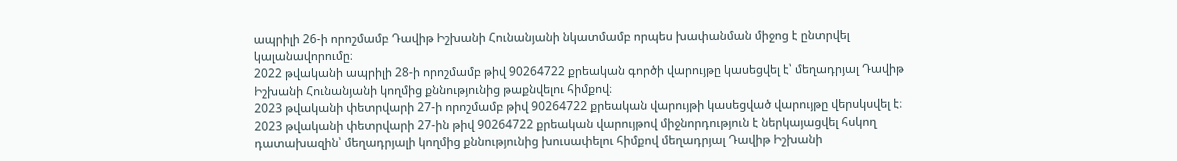ապրիլի 26-ի որոշմամբ Դավիթ Իշխանի Հունանյանի նկատմամբ որպես խափանման միջոց է ընտրվել կալանավորումը։
2022 թվականի ապրիլի 28-ի որոշմամբ թիվ 90264722 քրեական գործի վարույթը կասեցվել է՝ մեղադրյալ Դավիթ Իշխանի Հունանյանի կողմից քննությունից թաքնվելու հիմքով։
2023 թվականի փետրվարի 27-ի որոշմամբ թիվ 90264722 քրեական վարույթի կասեցված վարույթը վերսկսվել է։
2023 թվականի փետրվարի 27-ին թիվ 90264722 քրեական վարույթով միջնորդություն է ներկայացվել հսկող դատախազին՝ մեղադրյալի կողմից քննությունից խուսափելու հիմքով մեղադրյալ Դավիթ Իշխանի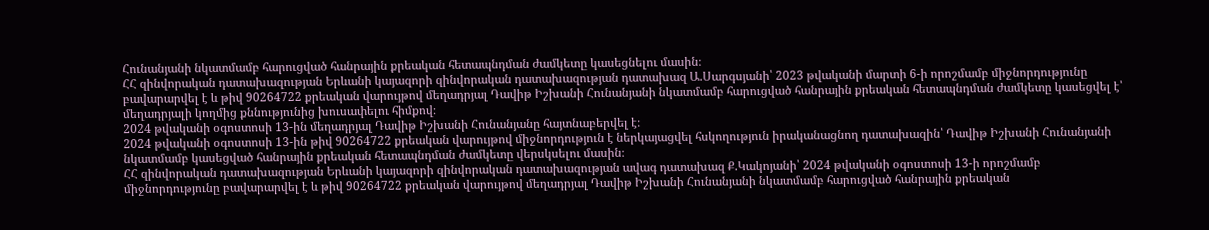Հունանյանի նկատմամբ հարուցված հանրային քրեական հետապնդման ժամկետը կասեցնելու մասին։
ՀՀ զինվորական դատախազության Երևանի կայազորի զինվորական դատախազության դատախազ Ա.Սարգսյանի՝ 2023 թվականի մարտի 6-ի որոշմամբ միջնորդությունը բավարարվել է և թիվ 90264722 քրեական վարույթով մեղադրյալ Դավիթ Իշխանի Հունանյանի նկատմամբ հարուցված հանրային քրեական հետապնդման ժամկետը կասեցվել է՝ մեղադրյալի կողմից քննությունից խուսափելու հիմքով։
2024 թվականի օգոստոսի 13-ին մեղադրյալ Դավիթ Իշխանի Հունանյանը հայտնաբերվել է։
2024 թվականի օգոստոսի 13-ին թիվ 90264722 քրեական վարույթով միջնորդություն է ներկայացվել հսկողություն իրականացնող դատախազին՝ Դավիթ Իշխանի Հունանյանի նկատմամբ կասեցված հանրային քրեական հետապնդման ժամկետը վերսկսելու մասին։
ՀՀ զինվորական դատախազության Երևանի կայազորի զինվորական դատախազության ավագ դատախազ Ք.Կակոյանի՝ 2024 թվականի օգոստոսի 13-ի որոշմամբ միջնորդությունը բավարարվել է և թիվ 90264722 քրեական վարույթով մեղադրյալ Դավիթ Իշխանի Հունանյանի նկատմամբ հարուցված հանրային քրեական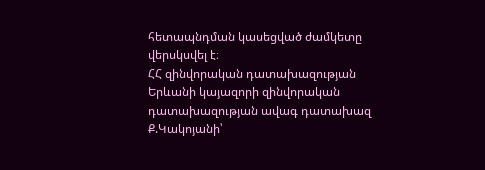հետապնդման կասեցված ժամկետը վերսկսվել է։
ՀՀ զինվորական դատախազության Երևանի կայազորի զինվորական դատախազության ավագ դատախազ Ք.Կակոյանի՝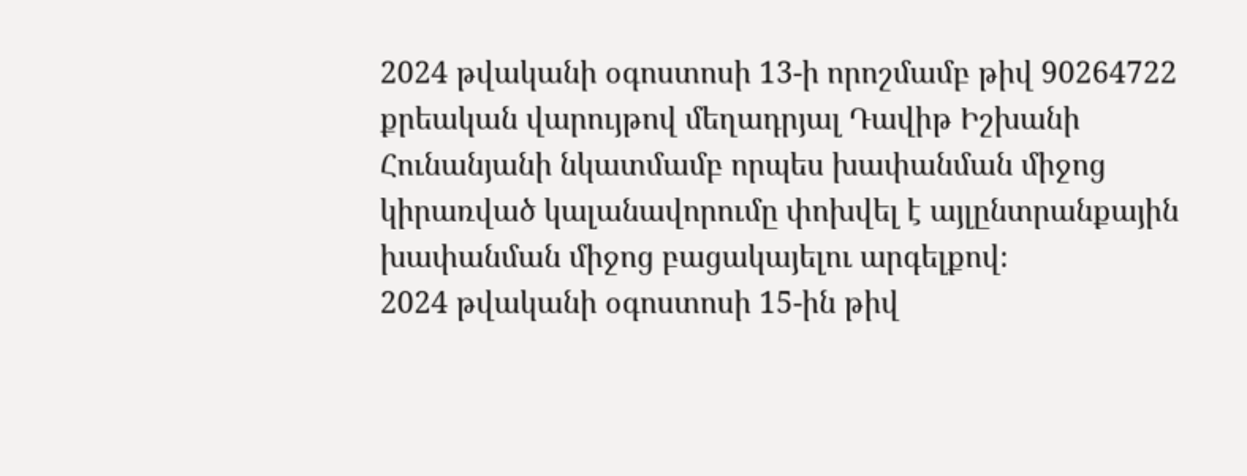2024 թվականի օգոստոսի 13-ի որոշմամբ թիվ 90264722 քրեական վարույթով մեղադրյալ Դավիթ Իշխանի Հունանյանի նկատմամբ որպես խափանման միջոց կիրառված կալանավորումը փոխվել է այլընտրանքային խափանման միջոց բացակայելու արգելքով։
2024 թվականի օգոստոսի 15-ին թիվ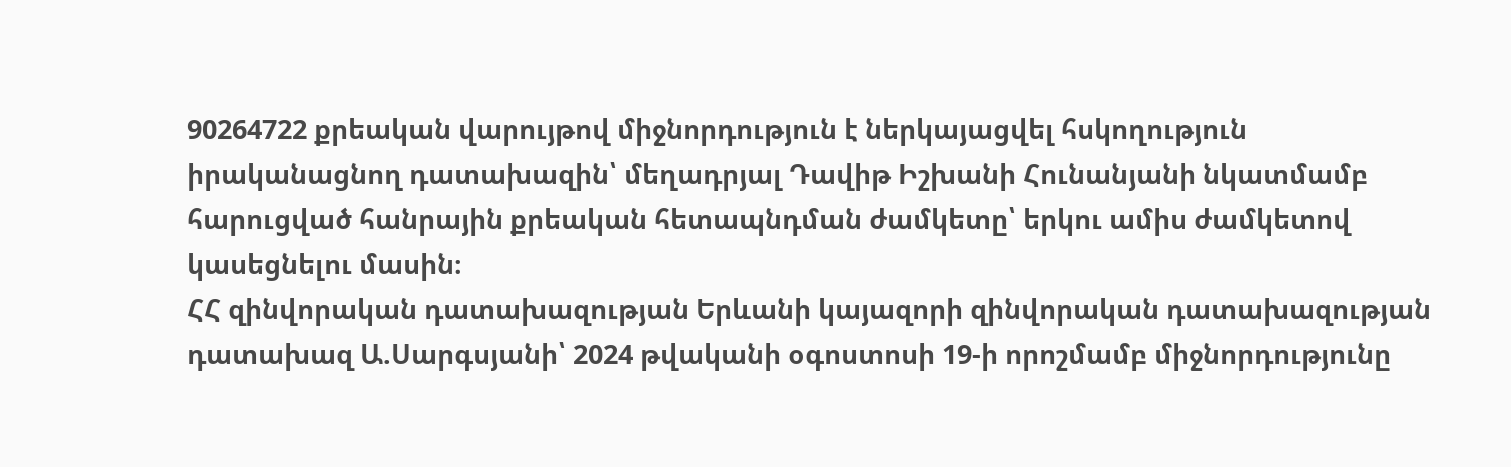90264722 քրեական վարույթով միջնորդություն է ներկայացվել հսկողություն իրականացնող դատախազին՝ մեղադրյալ Դավիթ Իշխանի Հունանյանի նկատմամբ հարուցված հանրային քրեական հետապնդման ժամկետը՝ երկու ամիս ժամկետով կասեցնելու մասին։
ՀՀ զինվորական դատախազության Երևանի կայազորի զինվորական դատախազության դատախազ Ա.Սարգսյանի՝ 2024 թվականի օգոստոսի 19-ի որոշմամբ միջնորդությունը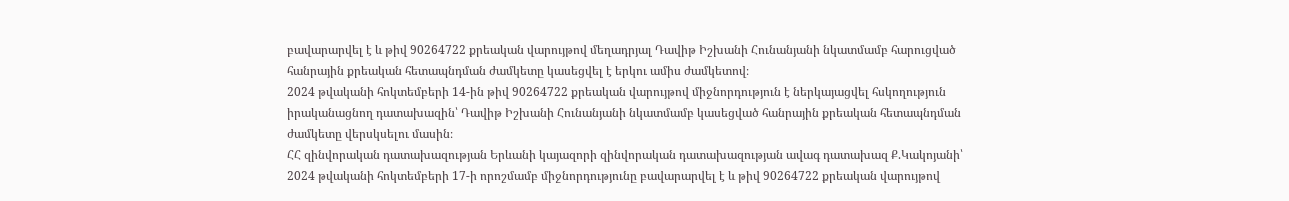բավարարվել է և թիվ 90264722 քրեական վարույթով մեղադրյալ Դավիթ Իշխանի Հունանյանի նկատմամբ հարուցված հանրային քրեական հետապնդման ժամկետը կասեցվել է երկու ամիս ժամկետով։
2024 թվականի հոկտեմբերի 14-ին թիվ 90264722 քրեական վարույթով միջնորդություն է ներկայացվել հսկողություն իրականացնող դատախազին՝ Դավիթ Իշխանի Հունանյանի նկատմամբ կասեցված հանրային քրեական հետապնդման ժամկետը վերսկսելու մասին։
ՀՀ զինվորական դատախազության Երևանի կայազորի զինվորական դատախազության ավագ դատախազ Ք.Կակոյանի՝ 2024 թվականի հոկտեմբերի 17-ի որոշմամբ միջնորդությունը բավարարվել է և թիվ 90264722 քրեական վարույթով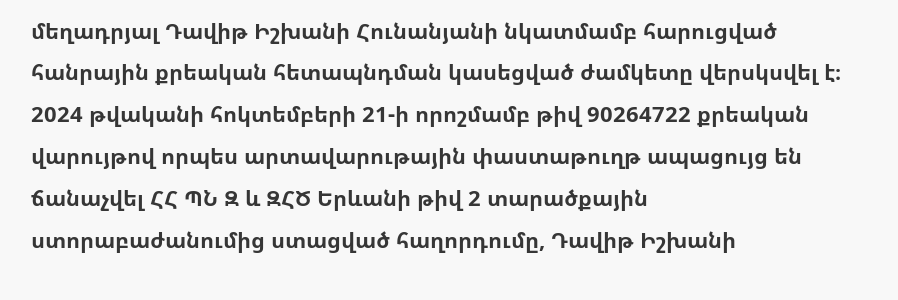մեղադրյալ Դավիթ Իշխանի Հունանյանի նկատմամբ հարուցված հանրային քրեական հետապնդման կասեցված ժամկետը վերսկսվել է։
2024 թվականի հոկտեմբերի 21-ի որոշմամբ թիվ 90264722 քրեական վարույթով որպես արտավարութային փաստաթուղթ ապացույց են ճանաչվել ՀՀ ՊՆ Զ և ԶՀԾ Երևանի թիվ 2 տարածքային ստորաբաժանումից ստացված հաղորդումը, Դավիթ Իշխանի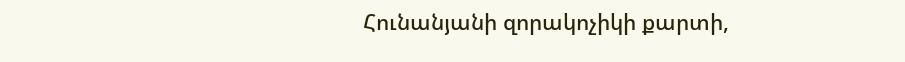Հունանյանի զորակոչիկի քարտի,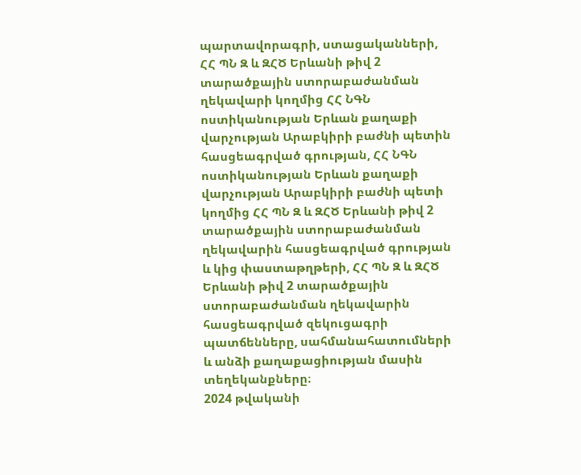պարտավորագրի, ստացականների, ՀՀ ՊՆ Զ և ԶՀԾ Երևանի թիվ 2 տարածքային ստորաբաժանման ղեկավարի կողմից ՀՀ ՆԳՆ ոստիկանության Երևան քաղաքի վարչության Արաբկիրի բաժնի պետին հասցեագրված գրության, ՀՀ ՆԳՆ ոստիկանության Երևան քաղաքի վարչության Արաբկիրի բաժնի պետի կողմից ՀՀ ՊՆ Զ և ԶՀԾ Երևանի թիվ 2 տարածքային ստորաբաժանման ղեկավարին հասցեագրված գրության և կից փաստաթղթերի, ՀՀ ՊՆ Զ և ԶՀԾ Երևանի թիվ 2 տարածքային ստորաբաժանման ղեկավարին հասցեագրված զեկուցագրի պատճենները, սահմանահատումների և անձի քաղաքացիության մասին տեղեկանքները։
2024 թվականի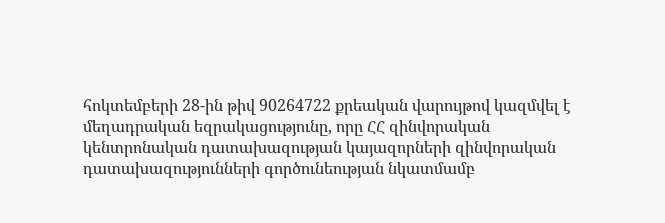հոկտեմբերի 28-ին թիվ 90264722 քրեական վարույթով կազմվել է մեղադրական եզրակացությունը, որը ՀՀ զինվորական կենտրոնական դատախազության կայազորների զինվորական դատախազությունների գործունեության նկատմամբ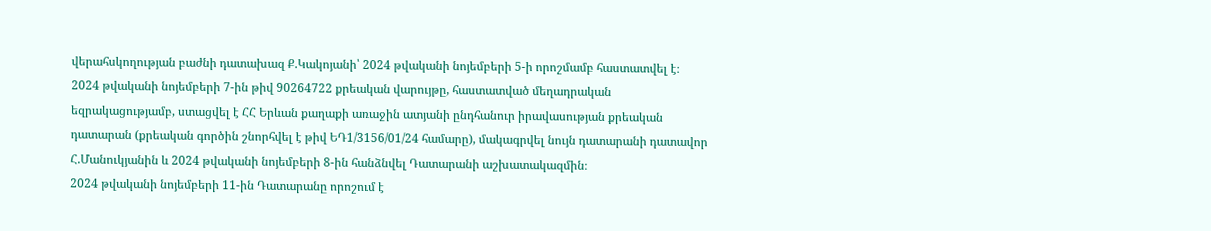վերահսկողության բաժնի դատախազ Ք.Կակոյանի՝ 2024 թվականի նոյեմբերի 5-ի որոշմամբ հաստատվել է։
2024 թվականի նոյեմբերի 7-ին թիվ 90264722 քրեական վարույթը, հաստատված մեղադրական եզրակացությամբ, ստացվել է ՀՀ Երևան քաղաքի առաջին ատյանի ընդհանուր իրավասության քրեական դատարան (քրեական գործին շնորհվել է թիվ ԵԴ1/3156/01/24 համարը), մակագրվել նույն դատարանի դատավոր Հ.Մանուկյանին և 2024 թվականի նոյեմբերի 8-ին հանձնվել Դատարանի աշխատակազմին։
2024 թվականի նոյեմբերի 11-ին Դատարանը որոշում է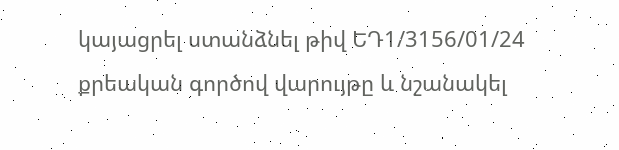կայացրել ստանձնել թիվ ԵԴ1/3156/01/24 քրեական գործով վարույթը և նշանակել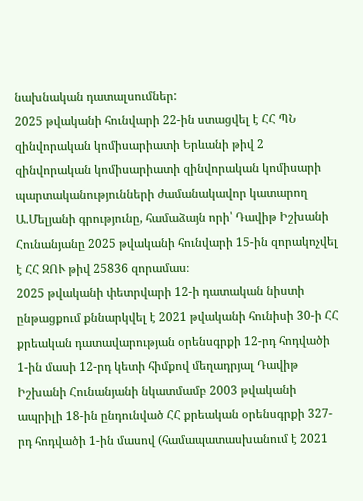նախնական դատալսումներ:
2025 թվականի հունվարի 22-ին ստացվել է ՀՀ ՊՆ զինվորական կոմիսարիատի Երևանի թիվ 2 զինվորական կոմիսարիատի զինվորական կոմիսարի պարտականությունների ժամանակավոր կատարող Ա.Մելյանի գրությունը, համաձայն որի՝ Դավիթ Իշխանի Հունանյանը 2025 թվականի հունվարի 15-ին զորակոչվել է ՀՀ ԶՈՒ թիվ 25836 զորամաս։
2025 թվականի փետրվարի 12-ի դատական նիստի ընթացքում քննարկվել է 2021 թվականի հունիսի 30-ի ՀՀ քրեական դատավարության օրենսգրքի 12-րդ հոդվածի 1-ին մասի 12-րդ կետի հիմքով մեղադրյալ Դավիթ Իշխանի Հունանյանի նկատմամբ 2003 թվականի ապրիլի 18-ին ընդունված ՀՀ քրեական օրենսգրքի 327-րդ հոդվածի 1-ին մասով (համապատասխանում է 2021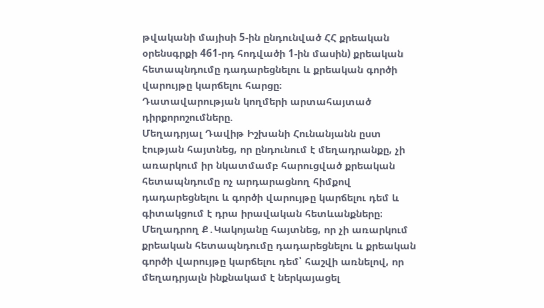թվականի մայիսի 5-ին ընդունված ՀՀ քրեական օրենսգրքի 461-րդ հոդվածի 1-ին մասին) քրեական հետապնդումը դադարեցնելու և քրեական գործի վարույթը կարճելու հարցը։
Դատավարության կողմերի արտահայտած դիրքորոշումները.
Մեղադրյալ Դավիթ Իշխանի Հունանյանն ըստ էության հայտնեց, որ ընդունում է մեղադրանքը, չի առարկում իր նկատմամբ հարուցված քրեական հետապնդումը ոչ արդարացնող հիմքով դադարեցնելու և գործի վարույթը կարճելու դեմ և գիտակցում է դրա իրավական հետևանքները։
Մեղադրող Ք․Կակոյանը հայտնեց, որ չի առարկում քրեական հետապնդումը դադարեցնելու և քրեական գործի վարույթը կարճելու դեմ՝ հաշվի առնելով, որ մեղադրյալն ինքնակամ է ներկայացել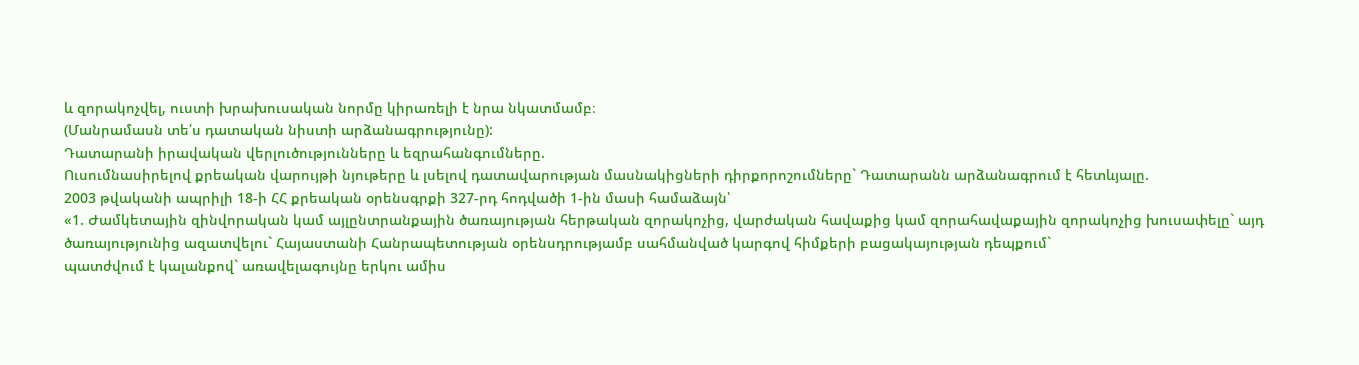և զորակոչվել, ուստի խրախուսական նորմը կիրառելի է նրա նկատմամբ։
(Մանրամասն տե՛ս դատական նիստի արձանագրությունը):
Դատարանի իրավական վերլուծությունները և եզրահանգումները.
Ուսումնասիրելով քրեական վարույթի նյութերը և լսելով դատավարության մասնակիցների դիրքորոշումները` Դատարանն արձանագրում է հետևյալը.
2003 թվականի ապրիլի 18-ի ՀՀ քրեական օրենսգրքի 327-րդ հոդվածի 1-ին մասի համաձայն՝
«1. Ժամկետային զինվորական կամ այլընտրանքային ծառայության հերթական զորակոչից, վարժական հավաքից կամ զորահավաքային զորակոչից խուսափելը` այդ ծառայությունից ազատվելու` Հայաստանի Հանրապետության օրենսդրությամբ սահմանված կարգով հիմքերի բացակայության դեպքում`
պատժվում է կալանքով` առավելագույնը երկու ամիս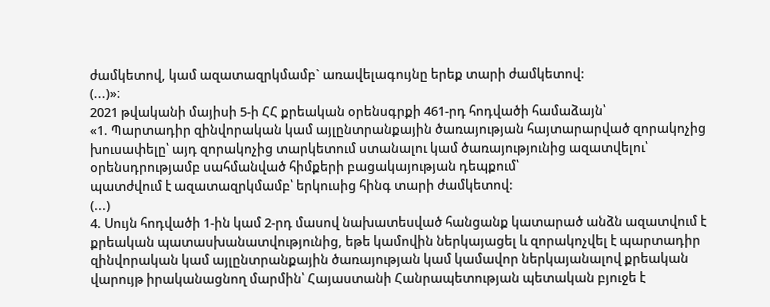ժամկետով, կամ ազատազրկմամբ` առավելագույնը երեք տարի ժամկետով:
(...)»։
2021 թվականի մայիսի 5-ի ՀՀ քրեական օրենսգրքի 461-րդ հոդվածի համաձայն՝
«1. Պարտադիր զինվորական կամ այլընտրանքային ծառայության հայտարարված զորակոչից խուսափելը՝ այդ զորակոչից տարկետում ստանալու կամ ծառայությունից ազատվելու՝ օրենսդրությամբ սահմանված հիմքերի բացակայության դեպքում՝
պատժվում է ազատազրկմամբ՝ երկուսից հինգ տարի ժամկետով:
(...)
4. Սույն հոդվածի 1-ին կամ 2-րդ մասով նախատեսված հանցանք կատարած անձն ազատվում է քրեական պատասխանատվությունից, եթե կամովին ներկայացել և զորակոչվել է պարտադիր զինվորական կամ այլընտրանքային ծառայության կամ կամավոր ներկայանալով քրեական վարույթ իրականացնող մարմին՝ Հայաստանի Հանրապետության պետական բյուջե է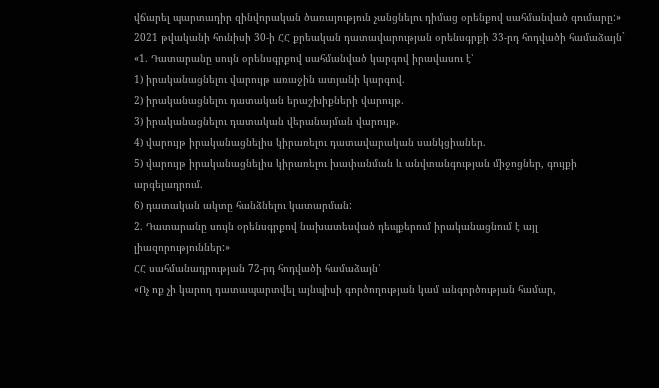վճարել պարտադիր զինվորական ծառայություն չանցնելու դիմաց օրենքով սահմանված գումարը:»
2021 թվականի հունիսի 30-ի ՀՀ քրեական դատավարության օրենսգրքի 33-րդ հոդվածի համաձայն`
«1. Դատարանը սույն օրենսգրքով սահմանված կարգով իրավասու է՝
1) իրականացնելու վարույթ առաջին ատյանի կարգով.
2) իրականացնելու դատական երաշխիքների վարույթ.
3) իրականացնելու դատական վերանայման վարույթ.
4) վարույթ իրականացնելիս կիրառելու դատավարական սանկցիաներ.
5) վարույթ իրականացնելիս կիրառելու խափանման և անվտանգության միջոցներ, գույքի արգելադրում.
6) դատական ակտը հանձնելու կատարման:
2. Դատարանը սույն օրենսգրքով նախատեսված դեպքերում իրականացնում է այլ լիազորություններ:»
ՀՀ սահմանադրության 72-րդ հոդվածի համաձայն՝
«Ոչ ոք չի կարող դատապարտվել այնպիսի գործողության կամ անգործության համար,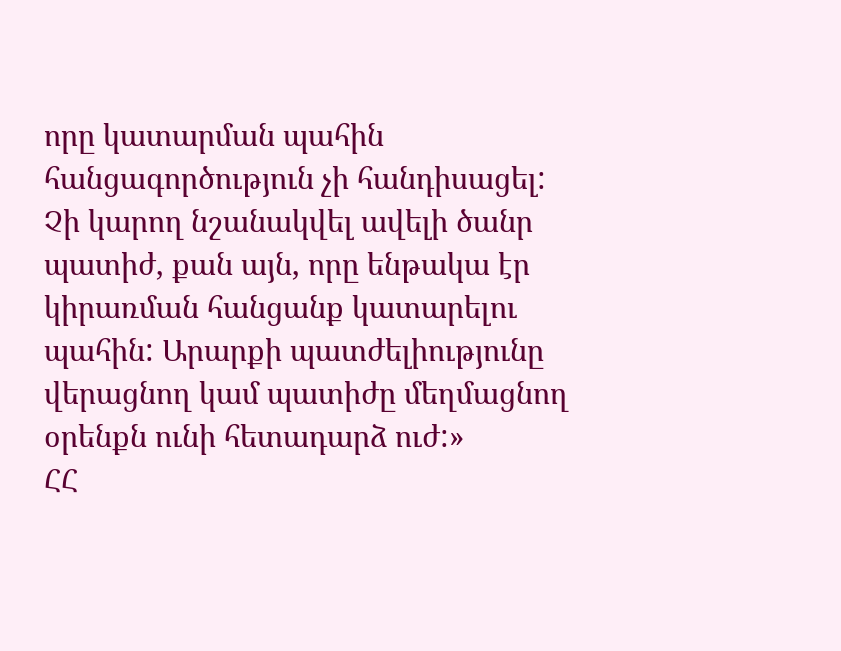որը կատարման պահին հանցագործություն չի հանդիսացել: Չի կարող նշանակվել ավելի ծանր պատիժ, քան այն, որը ենթակա էր կիրառման հանցանք կատարելու պահին: Արարքի պատժելիությունը վերացնող կամ պատիժը մեղմացնող օրենքն ունի հետադարձ ուժ:»
ՀՀ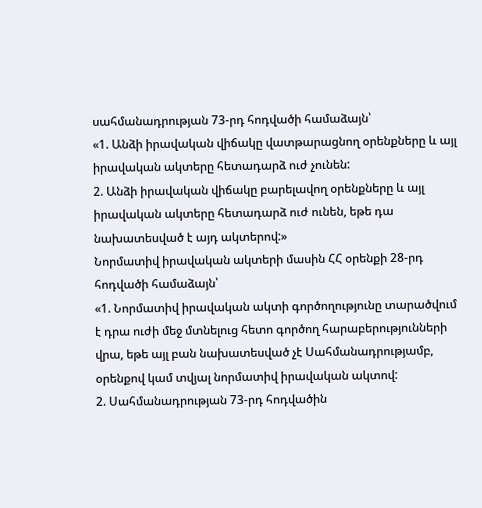սահմանադրության 73-րդ հոդվածի համաձայն՝
«1. Անձի իրավական վիճակը վատթարացնող օրենքները և այլ իրավական ակտերը հետադարձ ուժ չունեն:
2. Անձի իրավական վիճակը բարելավող օրենքները և այլ իրավական ակտերը հետադարձ ուժ ունեն, եթե դա նախատեսված է այդ ակտերով:»
Նորմատիվ իրավական ակտերի մասին ՀՀ օրենքի 28-րդ հոդվածի համաձայն՝
«1. Նորմատիվ իրավական ակտի գործողությունը տարածվում է դրա ուժի մեջ մտնելուց հետո գործող հարաբերությունների վրա, եթե այլ բան նախատեսված չէ Սահմանադրությամբ, օրենքով կամ տվյալ նորմատիվ իրավական ակտով:
2. Սահմանադրության 73-րդ հոդվածին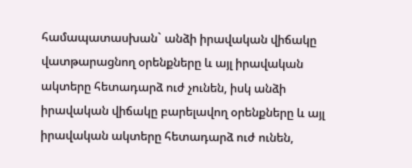համապատասխան` անձի իրավական վիճակը վատթարացնող օրենքները և այլ իրավական ակտերը հետադարձ ուժ չունեն, իսկ անձի իրավական վիճակը բարելավող օրենքները և այլ իրավական ակտերը հետադարձ ուժ ունեն,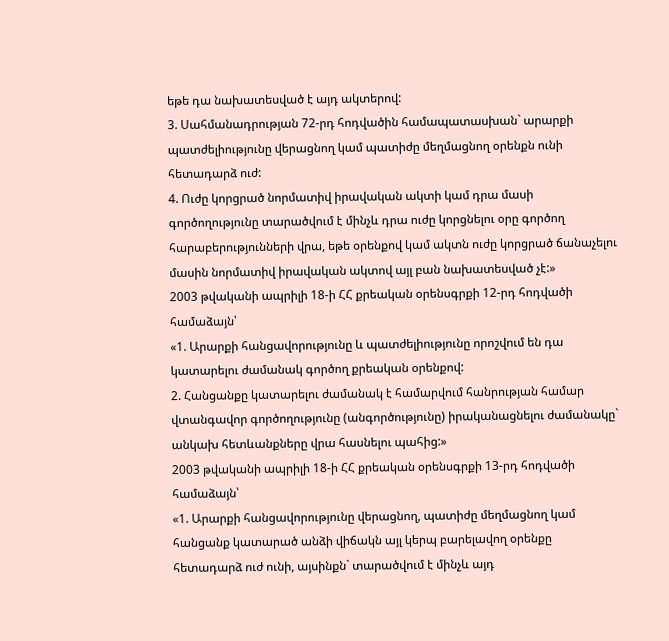եթե դա նախատեսված է այդ ակտերով:
3. Սահմանադրության 72-րդ հոդվածին համապատասխան` արարքի պատժելիությունը վերացնող կամ պատիժը մեղմացնող օրենքն ունի հետադարձ ուժ:
4. Ուժը կորցրած նորմատիվ իրավական ակտի կամ դրա մասի գործողությունը տարածվում է մինչև դրա ուժը կորցնելու օրը գործող հարաբերությունների վրա, եթե օրենքով կամ ակտն ուժը կորցրած ճանաչելու մասին նորմատիվ իրավական ակտով այլ բան նախատեսված չէ:»
2003 թվականի ապրիլի 18-ի ՀՀ քրեական օրենսգրքի 12-րդ հոդվածի համաձայն՝
«1. Արարքի հանցավորությունը և պատժելիությունը որոշվում են դա կատարելու ժամանակ գործող քրեական օրենքով:
2. Հանցանքը կատարելու ժամանակ է համարվում հանրության համար վտանգավոր գործողությունը (անգործությունը) իրականացնելու ժամանակը` անկախ հետևանքները վրա հասնելու պահից:»
2003 թվականի ապրիլի 18-ի ՀՀ քրեական օրենսգրքի 13-րդ հոդվածի համաձայն՝
«1. Արարքի հանցավորությունը վերացնող, պատիժը մեղմացնող կամ հանցանք կատարած անձի վիճակն այլ կերպ բարելավող օրենքը հետադարձ ուժ ունի, այսինքն` տարածվում է մինչև այդ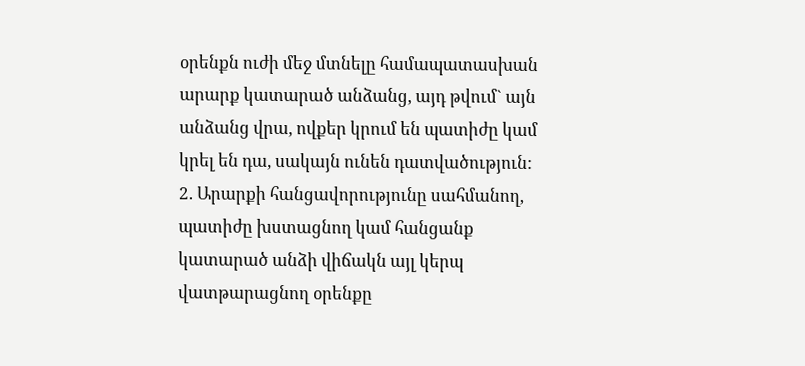օրենքն ուժի մեջ մտնելը համապատասխան արարք կատարած անձանց, այդ թվում` այն անձանց վրա, ովքեր կրում են պատիժը կամ կրել են դա, սակայն ունեն դատվածություն:
2. Արարքի հանցավորությունը սահմանող, պատիժը խստացնող կամ հանցանք կատարած անձի վիճակն այլ կերպ վատթարացնող օրենքը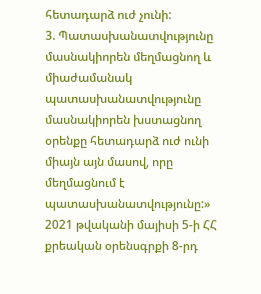հետադարձ ուժ չունի:
3. Պատասխանատվությունը մասնակիորեն մեղմացնող և միաժամանակ պատասխանատվությունը մասնակիորեն խստացնող օրենքը հետադարձ ուժ ունի միայն այն մասով, որը մեղմացնում է պատասխանատվությունը:»
2021 թվականի մայիսի 5-ի ՀՀ քրեական օրենսգրքի 8-րդ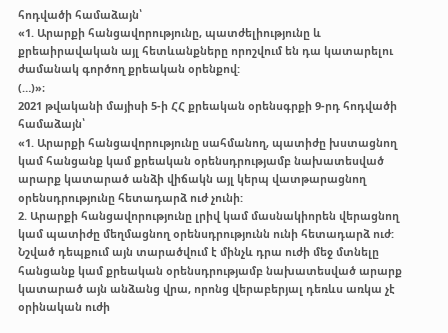հոդվածի համաձայն՝
«1. Արարքի հանցավորությունը, պատժելիությունը և քրեաիրավական այլ հետևանքները որոշվում են դա կատարելու ժամանակ գործող քրեական օրենքով:
(…)»։
2021 թվականի մայիսի 5-ի ՀՀ քրեական օրենսգրքի 9-րդ հոդվածի համաձայն՝
«1. Արարքի հանցավորությունը սահմանող, պատիժը խստացնող կամ հանցանք կամ քրեական օրենսդրությամբ նախատեսված արարք կատարած անձի վիճակն այլ կերպ վատթարացնող օրենսդրությունը հետադարձ ուժ չունի:
2. Արարքի հանցավորությունը լրիվ կամ մասնակիորեն վերացնող կամ պատիժը մեղմացնող օրենսդրությունն ունի հետադարձ ուժ: Նշված դեպքում այն տարածվում է մինչև դրա ուժի մեջ մտնելը հանցանք կամ քրեական օրենսդրությամբ նախատեսված արարք կատարած այն անձանց վրա, որոնց վերաբերյալ դեռևս առկա չէ օրինական ուժի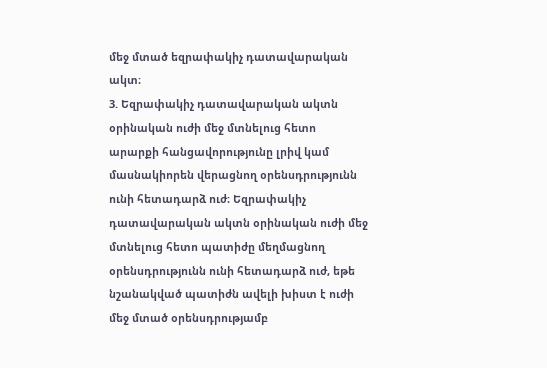մեջ մտած եզրափակիչ դատավարական ակտ։
3. Եզրափակիչ դատավարական ակտն օրինական ուժի մեջ մտնելուց հետո արարքի հանցավորությունը լրիվ կամ մասնակիորեն վերացնող օրենսդրությունն ունի հետադարձ ուժ։ Եզրափակիչ դատավարական ակտն օրինական ուժի մեջ մտնելուց հետո պատիժը մեղմացնող օրենսդրությունն ունի հետադարձ ուժ, եթե նշանակված պատիժն ավելի խիստ է ուժի մեջ մտած օրենսդրությամբ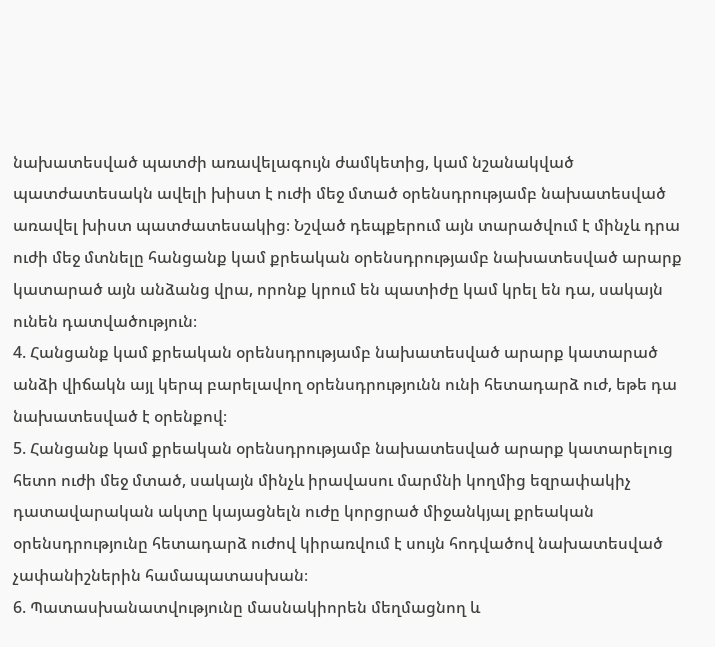նախատեսված պատժի առավելագույն ժամկետից, կամ նշանակված պատժատեսակն ավելի խիստ է ուժի մեջ մտած օրենսդրությամբ նախատեսված առավել խիստ պատժատեսակից։ Նշված դեպքերում այն տարածվում է մինչև դրա ուժի մեջ մտնելը հանցանք կամ քրեական օրենսդրությամբ նախատեսված արարք կատարած այն անձանց վրա, որոնք կրում են պատիժը կամ կրել են դա, սակայն ունեն դատվածություն։
4. Հանցանք կամ քրեական օրենսդրությամբ նախատեսված արարք կատարած անձի վիճակն այլ կերպ բարելավող օրենսդրությունն ունի հետադարձ ուժ, եթե դա նախատեսված է օրենքով։
5. Հանցանք կամ քրեական օրենսդրությամբ նախատեսված արարք կատարելուց հետո ուժի մեջ մտած, սակայն մինչև իրավասու մարմնի կողմից եզրափակիչ դատավարական ակտը կայացնելն ուժը կորցրած միջանկյալ քրեական օրենսդրությունը հետադարձ ուժով կիրառվում է սույն հոդվածով նախատեսված չափանիշներին համապատասխան։
6. Պատասխանատվությունը մասնակիորեն մեղմացնող և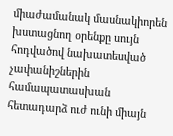միաժամանակ մասնակիորեն խստացնող օրենքը սույն հոդվածով նախատեսված չափանիշներին համապատասխան հետադարձ ուժ ունի միայն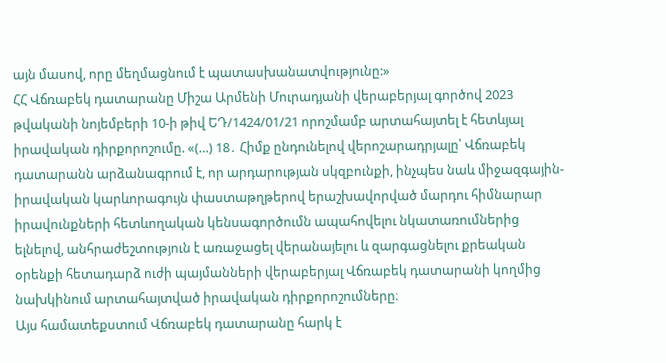այն մասով, որը մեղմացնում է պատասխանատվությունը:»
ՀՀ Վճռաբեկ դատարանը Միշա Արմենի Մուրադյանի վերաբերյալ գործով 2023 թվականի նոյեմբերի 10-ի թիվ ԵԴ/1424/01/21 որոշմամբ արտահայտել է հետևյալ իրավական դիրքորոշումը. «(…) 18․ Հիմք ընդունելով վերոշարադրյալը՝ Վճռաբեկ դատարանն արձանագրում է, որ արդարության սկզբունքի, ինչպես նաև միջազգային-իրավական կարևորագույն փաստաթղթերով երաշխավորված մարդու հիմնարար իրավունքների հետևողական կենսագործումն ապահովելու նկատառումներից ելնելով, անհրաժեշտություն է առաջացել վերանայելու և զարգացնելու քրեական օրենքի հետադարձ ուժի պայմանների վերաբերյալ Վճռաբեկ դատարանի կողմից նախկինում արտահայտված իրավական դիրքորոշումները։
Այս համատեքստում Վճռաբեկ դատարանը հարկ է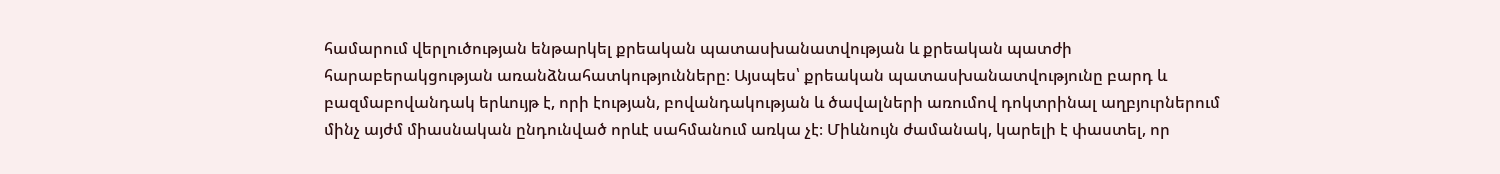համարում վերլուծության ենթարկել քրեական պատասխանատվության և քրեական պատժի հարաբերակցության առանձնահատկությունները։ Այսպես՝ քրեական պատասխանատվությունը բարդ և բազմաբովանդակ երևույթ է, որի էության, բովանդակության և ծավալների առումով դոկտրինալ աղբյուրներում մինչ այժմ միասնական ընդունված որևէ սահմանում առկա չէ։ Միևնույն ժամանակ, կարելի է փաստել, որ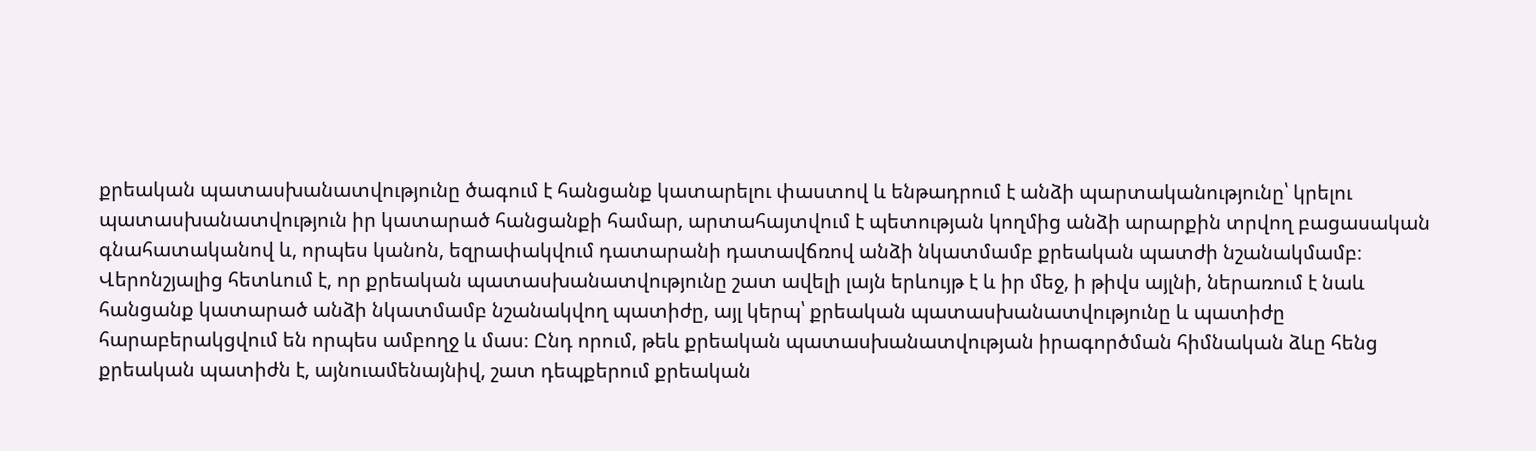քրեական պատասխանատվությունը ծագում է հանցանք կատարելու փաստով և ենթադրում է անձի պարտականությունը՝ կրելու պատասխանատվություն իր կատարած հանցանքի համար, արտահայտվում է պետության կողմից անձի արարքին տրվող բացասական գնահատականով և, որպես կանոն, եզրափակվում դատարանի դատավճռով անձի նկատմամբ քրեական պատժի նշանակմամբ։
Վերոնշյալից հետևում է, որ քրեական պատասխանատվությունը շատ ավելի լայն երևույթ է և իր մեջ, ի թիվս այլնի, ներառում է նաև հանցանք կատարած անձի նկատմամբ նշանակվող պատիժը, այլ կերպ՝ քրեական պատասխանատվությունը և պատիժը հարաբերակցվում են որպես ամբողջ և մաս։ Ընդ որում, թեև քրեական պատասխանատվության իրագործման հիմնական ձևը հենց քրեական պատիժն է, այնուամենայնիվ, շատ դեպքերում քրեական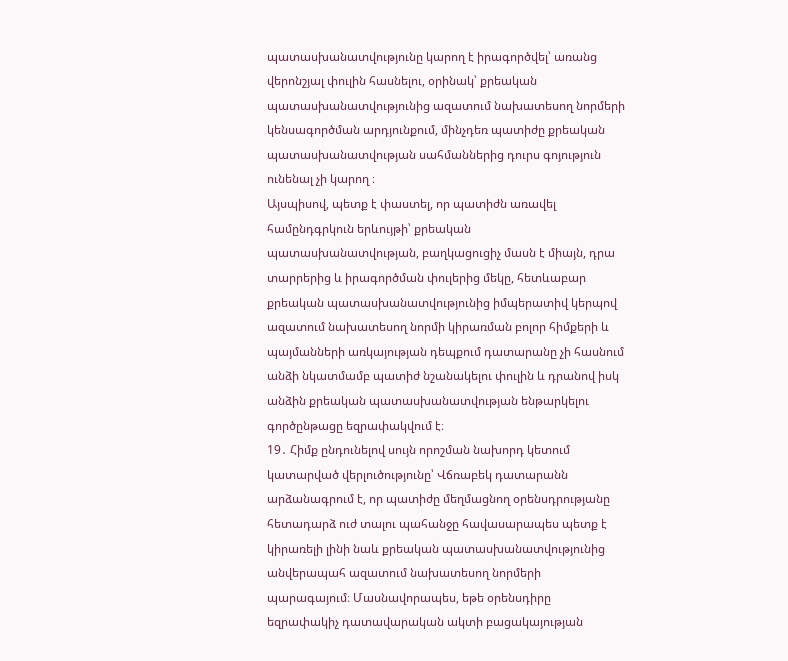պատասխանատվությունը կարող է իրագործվել՝ առանց վերոնշյալ փուլին հասնելու, օրինակ՝ քրեական պատասխանատվությունից ազատում նախատեսող նորմերի կենսագործման արդյունքում, մինչդեռ պատիժը քրեական պատասխանատվության սահմաններից դուրս գոյություն ունենալ չի կարող ։
Այսպիսով, պետք է փաստել, որ պատիժն առավել համընդգրկուն երևույթի՝ քրեական պատասխանատվության, բաղկացուցիչ մասն է միայն, դրա տարրերից և իրագործման փուլերից մեկը, հետևաբար քրեական պատասխանատվությունից իմպերատիվ կերպով ազատում նախատեսող նորմի կիրառման բոլոր հիմքերի և պայմանների առկայության դեպքում դատարանը չի հասնում անձի նկատմամբ պատիժ նշանակելու փուլին և դրանով իսկ անձին քրեական պատասխանատվության ենթարկելու գործընթացը եզրափակվում է։
19․ Հիմք ընդունելով սույն որոշման նախորդ կետում կատարված վերլուծությունը՝ Վճռաբեկ դատարանն արձանագրում է, որ պատիժը մեղմացնող օրենսդրությանը հետադարձ ուժ տալու պահանջը հավասարապես պետք է կիրառելի լինի նաև քրեական պատասխանատվությունից անվերապահ ազատում նախատեսող նորմերի պարագայում։ Մասնավորապես, եթե օրենսդիրը եզրափակիչ դատավարական ակտի բացակայության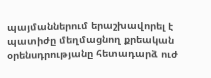պայմաններում երաշխավորել է պատիժը մեղմացնող քրեական օրենսդրությանը հետադարձ ուժ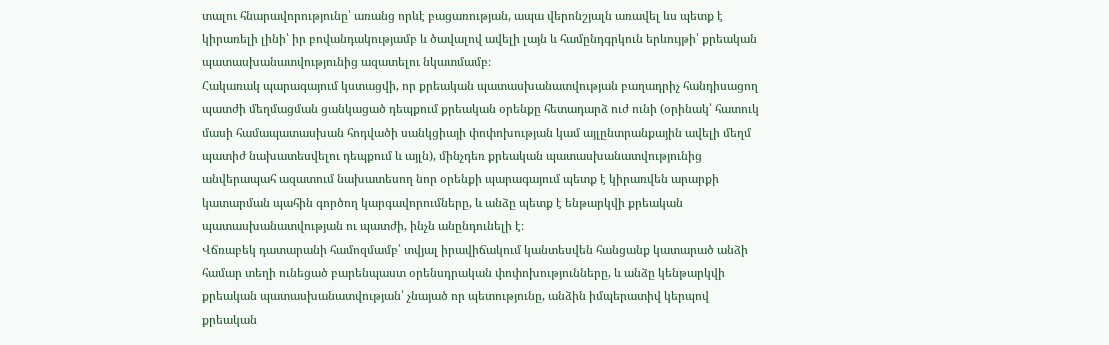տալու հնարավորությունը՝ առանց որևէ բացառության, ապա վերոնշյալն առավել ևս պետք է կիրառելի լինի՝ իր բովանդակությամբ և ծավալով ավելի լայն և համընդգրկուն երևույթի՝ քրեական պատասխանատվությունից ազատելու նկատմամբ։
Հակառակ պարագայում կստացվի, որ քրեական պատասխանատվության բաղադրիչ հանդիսացող պատժի մեղմացման ցանկացած դեպքում քրեական օրենքը հետադարձ ուժ ունի (օրինակ՝ հատուկ մասի համապատասխան հոդվածի սանկցիայի փոփոխության կամ այլընտրանքային ավելի մեղմ պատիժ նախատեսվելու դեպքում և այլն), մինչդեռ քրեական պատասխանատվությունից անվերապահ ազատում նախատեսող նոր օրենքի պարագայում պետք է կիրառվեն արարքի կատարման պահին գործող կարգավորումները, և անձը պետք է ենթարկվի քրեական պատասխանատվության ու պատժի, ինչն անընդունելի է։
Վճռաբեկ դատարանի համոզմամբ՝ տվյալ իրավիճակում կանտեսվեն հանցանք կատարած անձի համար տեղի ունեցած բարենպաստ օրենսդրական փոփոխությունները, և անձը կենթարկվի քրեական պատասխանատվության՝ չնայած որ պետությունը, անձին իմպերատիվ կերպով քրեական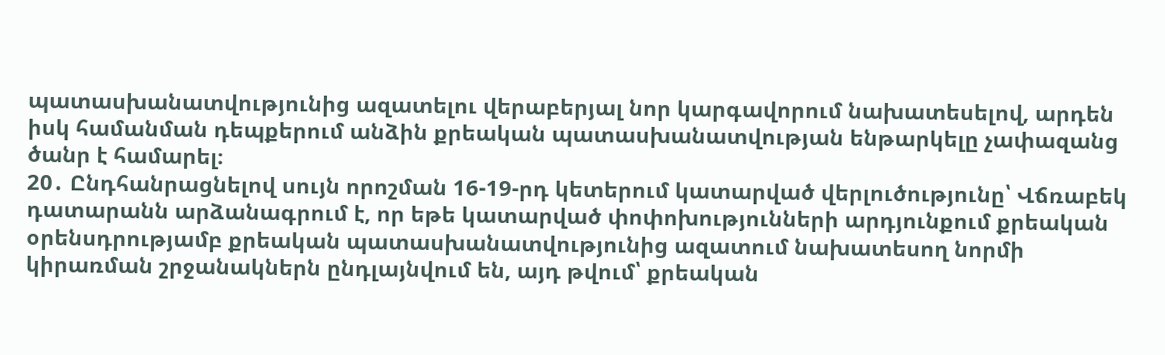պատասխանատվությունից ազատելու վերաբերյալ նոր կարգավորում նախատեսելով, արդեն իսկ համանման դեպքերում անձին քրեական պատասխանատվության ենթարկելը չափազանց ծանր է համարել։
20․ Ընդհանրացնելով սույն որոշման 16-19-րդ կետերում կատարված վերլուծությունը՝ Վճռաբեկ դատարանն արձանագրում է, որ եթե կատարված փոփոխությունների արդյունքում քրեական օրենսդրությամբ քրեական պատասխանատվությունից ազատում նախատեսող նորմի կիրառման շրջանակներն ընդլայնվում են, այդ թվում՝ քրեական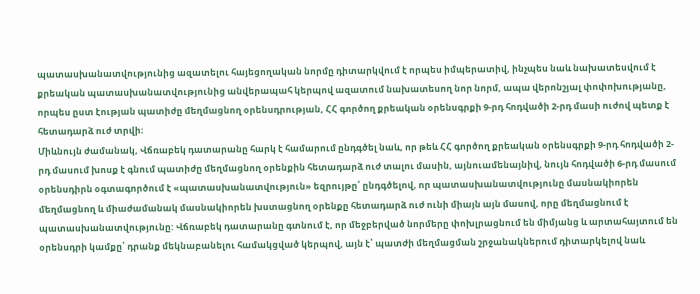պատասխանատվությունից ազատելու հայեցողական նորմը դիտարկվում է որպես իմպերատիվ, ինչպես նաև նախատեսվում է քրեական պատասխանատվությունից անվերապահ կերպով ազատում նախատեսող նոր նորմ, ապա վերոնշյալ փոփոխությանը, որպես ըստ էության պատիժը մեղմացնող օրենսդրության, ՀՀ գործող քրեական օրենսգրքի 9-րդ հոդվածի 2-րդ մասի ուժով պետք է հետադարձ ուժ տրվի։
Միևնույն ժամանակ, Վճռաբեկ դատարանը հարկ է համարում ընդգծել նաև, որ թեև ՀՀ գործող քրեական օրենսգրքի 9-րդ հոդվածի 2-րդ մասում խոսք է գնում պատիժը մեղմացնող օրենքին հետադարձ ուժ տալու մասին, այնուամենայնիվ, նույն հոդվածի 6-րդ մասում օրենսդիրն օգտագործում է «պատասխանատվություն» եզրույթը՝ ընդգծելով, որ պատասխանատվությունը մասնակիորեն մեղմացնող և միաժամանակ մասնակիորեն խստացնող օրենքը հետադարձ ուժ ունի միայն այն մասով, որը մեղմացնում է պատասխանատվությունը: Վճռաբեկ դատարանը գտնում է, որ մեջբերված նորմերը փոխլրացնում են միմյանց և արտահայտում են օրենսդրի կամքը՝ դրանք մեկնաբանելու համակցված կերպով, այն է՝ պատժի մեղմացման շրջանակներում դիտարկելով նաև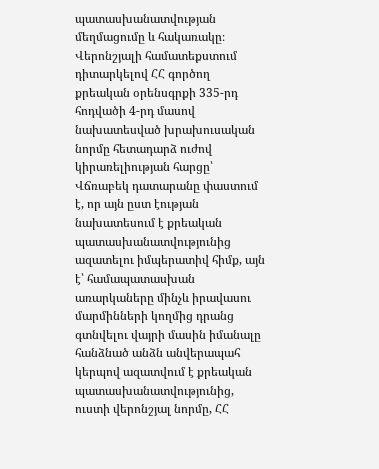պատասխանատվության մեղմացումը և հակառակը։
Վերոնշյալի համատեքստում դիտարկելով ՀՀ գործող քրեական օրենսգրքի 335-րդ հոդվածի 4-րդ մասով նախատեսված խրախուսական նորմը հետադարձ ուժով կիրառելիության հարցը՝ Վճռաբեկ դատարանը փաստում է, որ այն ըստ էության նախատեսում է քրեական պատասխանատվությունից ազատելու իմպերատիվ հիմք, այն է՝ համապատասխան առարկաները մինչև իրավասու մարմինների կողմից դրանց գտնվելու վայրի մասին իմանալը հանձնած անձն անվերապահ կերպով ազատվում է քրեական պատասխանատվությունից, ուստի վերոնշյալ նորմը, ՀՀ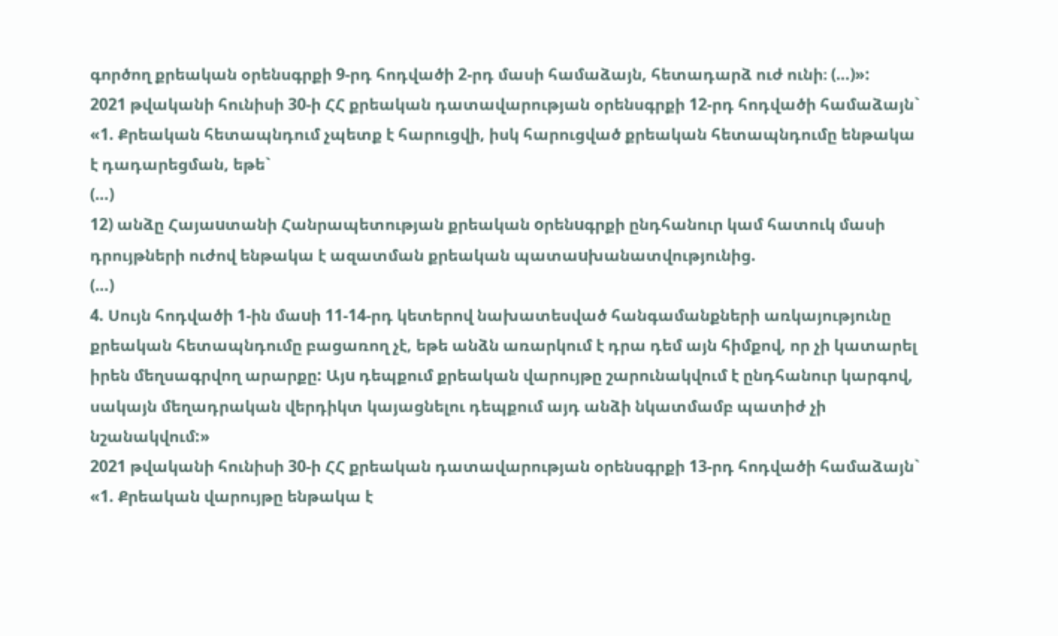գործող քրեական օրենսգրքի 9-րդ հոդվածի 2-րդ մասի համաձայն, հետադարձ ուժ ունի։ (…)»:
2021 թվականի հունիսի 30-ի ՀՀ քրեական դատավարության օրենսգրքի 12-րդ հոդվածի համաձայն`
«1. Քրեական հետապնդում չպետք է հարուցվի, իսկ հարուցված քրեական հետապնդումը ենթակա է դադարեցման, եթե`
(…)
12) անձը Հայաuտանի Հանրապետության քրեական oրենuգրքի ընդհանուր կամ հատուկ մասի դրույթների ուժով ենթակա է ազատման քրեական պատաuխանատվությունից.
(…)
4. Սույն հոդվածի 1-ին մաuի 11-14-րդ կետերով նախատեսված հանգամանքների առկայությունը քրեական հետապնդումը բացառող չէ, եթե անձն առարկում է դրա դեմ այն հիմքով, որ չի կատարել իրեն մեղսագրվող արարքը: Այu դեպքում քրեական վարույթը շարունակվում է ընդհանուր կարգով, սակայն մեղադրական վերդիկտ կայացնելու դեպքում այդ անձի նկատմամբ պատիժ չի նշանակվում:»
2021 թվականի հունիսի 30-ի ՀՀ քրեական դատավարության օրենսգրքի 13-րդ հոդվածի համաձայն`
«1. Քրեական վարույթը ենթակա է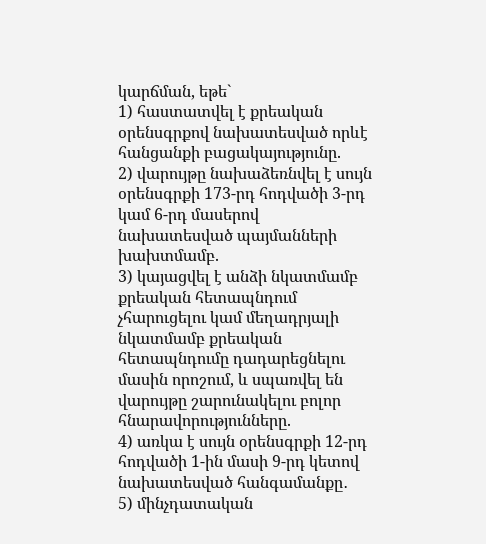կարճման, եթե`
1) հաստատվել է քրեական օրենսգրքով նախատեսված որևէ հանցանքի բացակայությունը.
2) վարույթը նախաձեռնվել է սույն օրենսգրքի 173-րդ հոդվածի 3-րդ կամ 6-րդ մասերով նախատեսված պայմանների խախտմամբ.
3) կայացվել է անձի նկատմամբ քրեական հետապնդում չհարուցելու կամ մեղադրյալի նկատմամբ քրեական հետապնդումը դադարեցնելու մասին որոշում, և սպառվել են վարույթը շարունակելու բոլոր հնարավորությունները.
4) առկա է սույն օրենսգրքի 12-րդ հոդվածի 1-ին մասի 9-րդ կետով նախատեսված հանգամանքը․
5) մինչդատական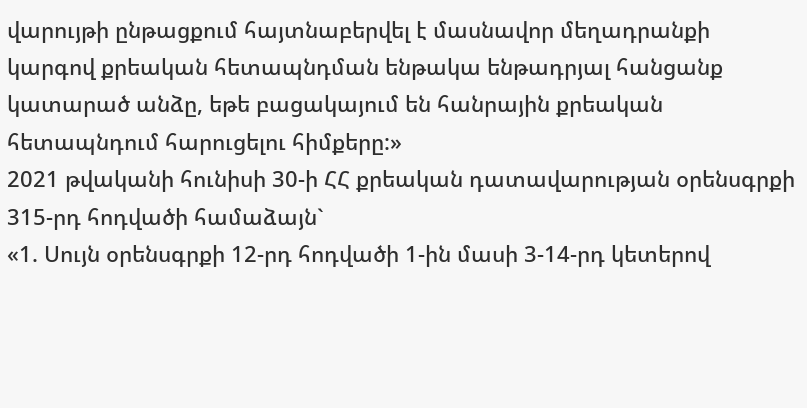վարույթի ընթացքում հայտնաբերվել է մասնավոր մեղադրանքի կարգով քրեական հետապնդման ենթակա ենթադրյալ հանցանք կատարած անձը, եթե բացակայում են հանրային քրեական հետապնդում հարուցելու հիմքերը:»
2021 թվականի հունիսի 30-ի ՀՀ քրեական դատավարության օրենսգրքի 315-րդ հոդվածի համաձայն`
«1. Սույն օրենսգրքի 12-րդ հոդվածի 1-ին մասի 3-14-րդ կետերով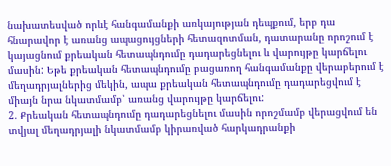նախատեսված որևէ հանգամանքի առկայության դեպքում, երբ դա հնարավոր է առանց ապացույցների հետազոտման, դատարանը որոշում է կայացնում քրեական հետապնդումը դադարեցնելու և վարույթը կարճելու մասին: Եթե քրեական հետապնդումը բացառող հանգամանքը վերաբերում է մեղադրյալներից մեկին, ապա քրեական հետապնդումը դադարեցվում է միայն նրա նկատմամբ՝ առանց վարույթը կարճելու:
2. Քրեական հետապնդումը դադարեցնելու մասին որոշմամբ վերացվում են տվյալ մեղադրյալի նկատմամբ կիրառված հարկադրանքի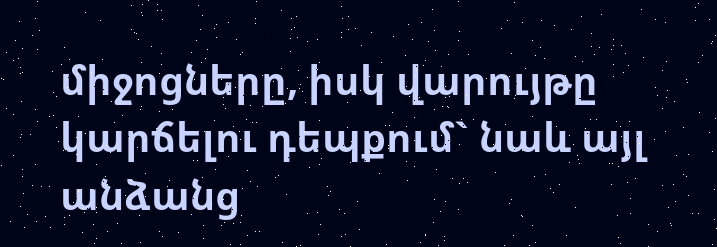միջոցները, իսկ վարույթը կարճելու դեպքում` նաև այլ անձանց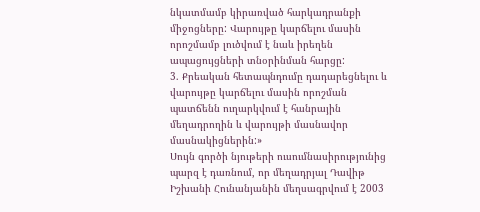նկատմամբ կիրառված հարկադրանքի միջոցները: Վարույթը կարճելու մասին որոշմամբ լուծվում է նաև իրեղեն ապացույցների տնօրինման հարցը:
3. Քրեական հետապնդումը դադարեցնելու և վարույթը կարճելու մասին որոշման պատճենն ուղարկվում է հանրային մեղադրողին և վարույթի մասնավոր մասնակիցներին:»
Սույն գործի նյութերի ուսումնասիրությունից պարզ է դառնում, որ մեղադրյալ Դավիթ Իշխանի Հունանյանին մեղսագրվում է 2003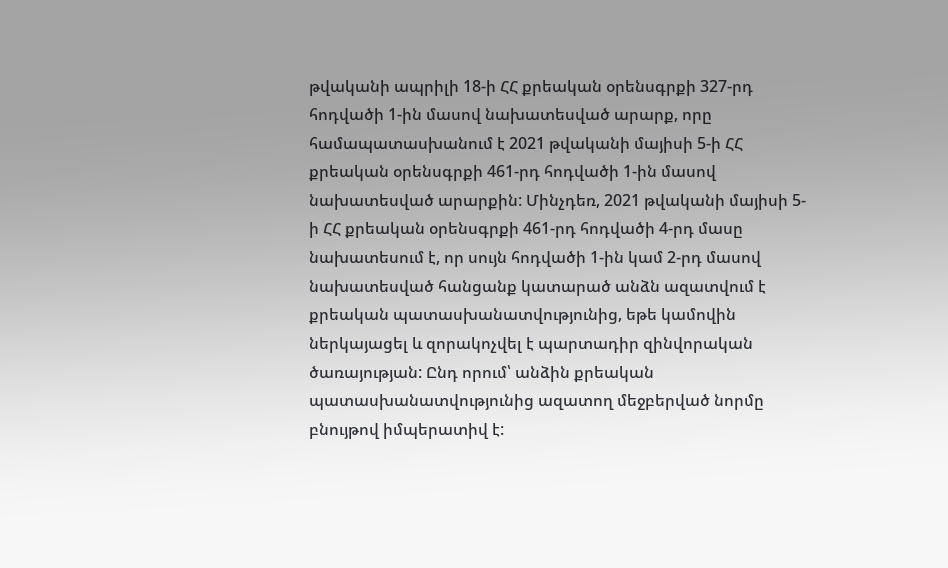թվականի ապրիլի 18-ի ՀՀ քրեական օրենսգրքի 327-րդ հոդվածի 1-ին մասով նախատեսված արարք, որը համապատասխանում է 2021 թվականի մայիսի 5-ի ՀՀ քրեական օրենսգրքի 461-րդ հոդվածի 1-ին մասով նախատեսված արարքին: Մինչդեռ, 2021 թվականի մայիսի 5-ի ՀՀ քրեական օրենսգրքի 461-րդ հոդվածի 4-րդ մասը նախատեսում է, որ սույն հոդվածի 1-ին կամ 2-րդ մասով նախատեսված հանցանք կատարած անձն ազատվում է քրեական պատասխանատվությունից, եթե կամովին ներկայացել և զորակոչվել է պարտադիր զինվորական ծառայության: Ընդ որում՝ անձին քրեական պատասխանատվությունից ազատող մեջբերված նորմը բնույթով իմպերատիվ է: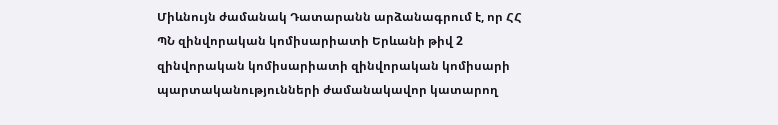Միևնույն ժամանակ Դատարանն արձանագրում է, որ ՀՀ ՊՆ զինվորական կոմիսարիատի Երևանի թիվ 2 զինվորական կոմիսարիատի զինվորական կոմիսարի պարտականությունների ժամանակավոր կատարող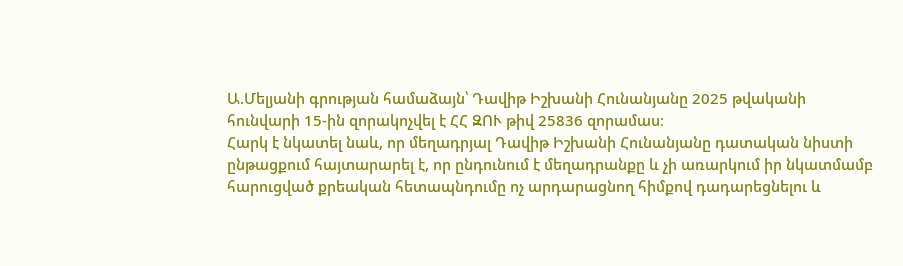Ա.Մելյանի գրության համաձայն՝ Դավիթ Իշխանի Հունանյանը 2025 թվականի հունվարի 15-ին զորակոչվել է ՀՀ ԶՈՒ թիվ 25836 զորամաս։
Հարկ է նկատել նաև, որ մեղադրյալ Դավիթ Իշխանի Հունանյանը դատական նիստի ընթացքում հայտարարել է, որ ընդունում է մեղադրանքը և չի առարկում իր նկատմամբ հարուցված քրեական հետապնդումը ոչ արդարացնող հիմքով դադարեցնելու և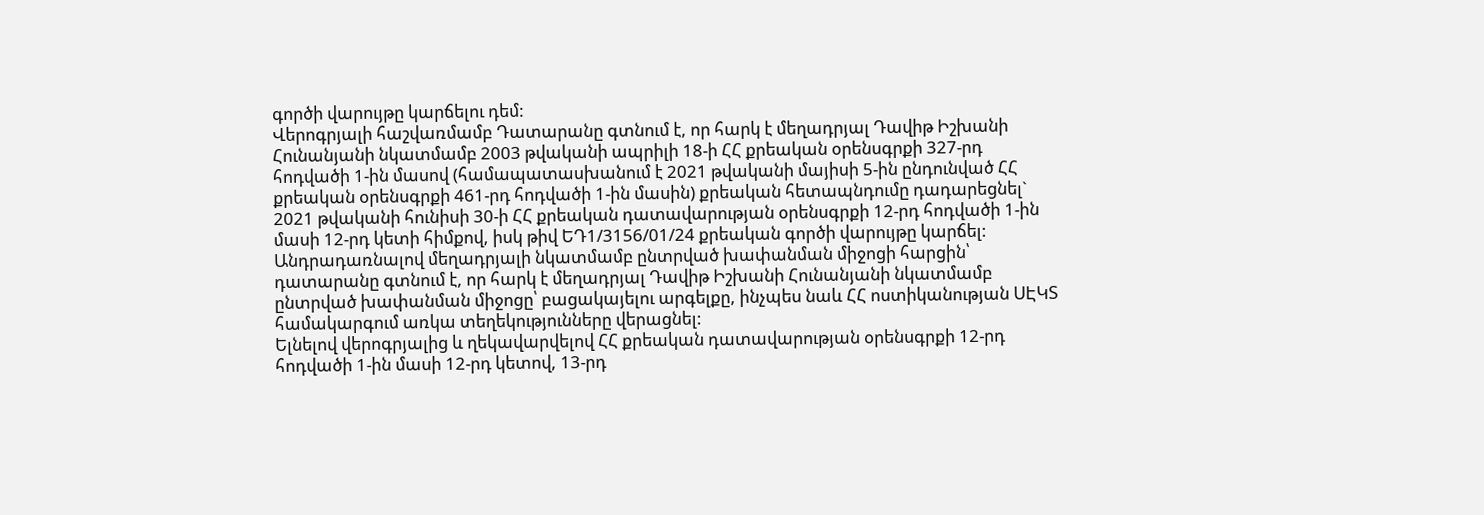գործի վարույթը կարճելու դեմ:
Վերոգրյալի հաշվառմամբ Դատարանը գտնում է, որ հարկ է մեղադրյալ Դավիթ Իշխանի Հունանյանի նկատմամբ 2003 թվականի ապրիլի 18-ի ՀՀ քրեական օրենսգրքի 327-րդ հոդվածի 1-ին մասով (համապատասխանում է 2021 թվականի մայիսի 5-ին ընդունված ՀՀ քրեական օրենսգրքի 461-րդ հոդվածի 1-ին մասին) քրեական հետապնդումը դադարեցնել` 2021 թվականի հունիսի 30-ի ՀՀ քրեական դատավարության օրենսգրքի 12-րդ հոդվածի 1-ին մասի 12-րդ կետի հիմքով, իսկ թիվ ԵԴ1/3156/01/24 քրեական գործի վարույթը կարճել:
Անդրադառնալով մեղադրյալի նկատմամբ ընտրված խափանման միջոցի հարցին՝ դատարանը գտնում է, որ հարկ է մեղադրյալ Դավիթ Իշխանի Հունանյանի նկատմամբ ընտրված խափանման միջոցը՝ բացակայելու արգելքը, ինչպես նաև ՀՀ ոստիկանության ՍԷԿՏ համակարգում առկա տեղեկությունները վերացնել:
Ելնելով վերոգրյալից և ղեկավարվելով ՀՀ քրեական դատավարության օրենսգրքի 12-րդ հոդվածի 1-ին մասի 12-րդ կետով, 13-րդ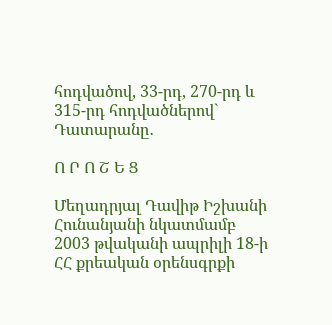հոդվածով, 33-րդ, 270-րդ և 315-րդ հոդվածներով` Դատարանը․

Ո Ր Ո Շ Ե Ց

Մեղադրյալ Դավիթ Իշխանի Հունանյանի նկատմամբ 2003 թվականի ապրիլի 18-ի ՀՀ քրեական օրենսգրքի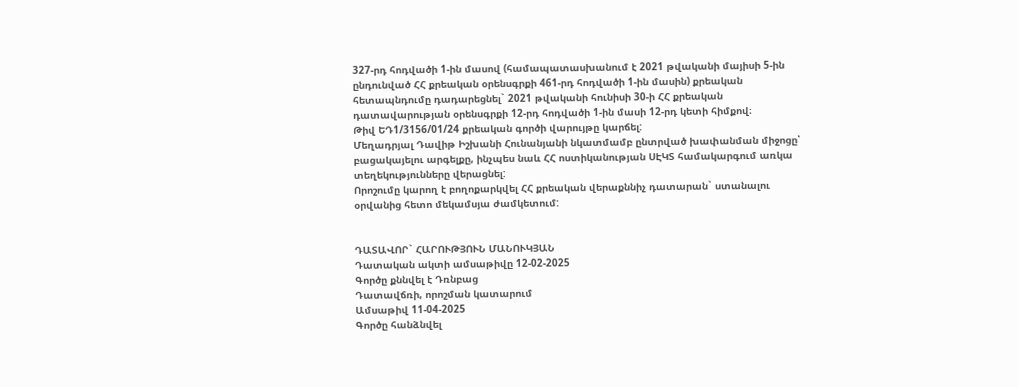327-րդ հոդվածի 1-ին մասով (համապատասխանում է 2021 թվականի մայիսի 5-ին ընդունված ՀՀ քրեական օրենսգրքի 461-րդ հոդվածի 1-ին մասին) քրեական հետապնդումը դադարեցնել` 2021 թվականի հունիսի 30-ի ՀՀ քրեական դատավարության օրենսգրքի 12-րդ հոդվածի 1-ին մասի 12-րդ կետի հիմքով։
Թիվ ԵԴ1/3156/01/24 քրեական գործի վարույթը կարճել:
Մեղադրյալ Դավիթ Իշխանի Հունանյանի նկատմամբ ընտրված խափանման միջոցը՝ բացակայելու արգելքը, ինչպես նաև ՀՀ ոստիկանության ՍԷԿՏ համակարգում առկա տեղեկությունները վերացնել:
Որոշումը կարող է բողոքարկվել ՀՀ քրեական վերաքննիչ դատարան` ստանալու օրվանից հետո մեկամսյա ժամկետում:


ԴԱՏԱՎՈՐ` ՀԱՐՈՒԹՅՈՒՆ ՄԱՆՈՒԿՅԱՆ
Դատական ակտի ամսաթիվը 12-02-2025
Գործը քննվել է Դռնբաց
Դատավճռի, որոշման կատարում
Ամսաթիվ 11-04-2025
Գործը հանձնվել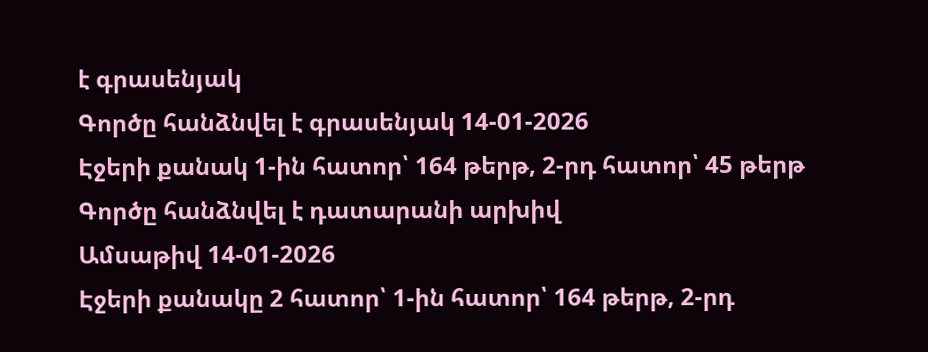է գրասենյակ
Գործը հանձնվել է գրասենյակ 14-01-2026
Էջերի քանակ 1-ին հատոր՝ 164 թերթ, 2-րդ հատոր՝ 45 թերթ
Գործը հանձնվել է դատարանի արխիվ
Ամսաթիվ 14-01-2026
Էջերի քանակը 2 հատոր՝ 1-ին հատոր՝ 164 թերթ, 2-րդ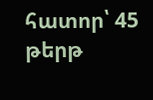հատոր՝ 45 թերթ